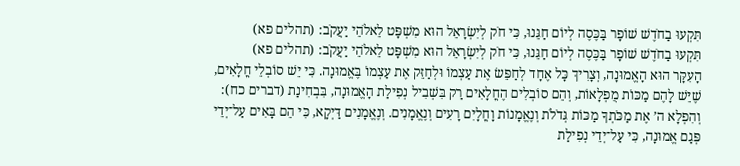תִּקְעוּ בַחֹדֶשׁ שׁוֹפָר בַּכֶּסֶה לְיוֹם חַגֵּנוּ, כִּי חֹק לְיִשְׂרָאֵל הוּא מִשְׁפָּט לֵאלֹהֵי יַעֲקֹב: (תהלים פא)
תִּקְעוּ בַחֹדֶשׁ שׁוֹפָר בַּכֶּסֶה לְיוֹם חַגֵּנוּ, כִּי חֹק לְיִשְׂרָאֵל הוּא מִשְׁפָּט לֵאלֹהֵי יַעֲקֹב: (תהלים פא)
הָעִקָּר הוּא הָאֱמוּנָה, וְצָרִיךְ כָּל אֶחָד לְחַפֵּשׂ אֶת עַצְמוֹ וּלְחַזֵּק אֶת עַצְמוֹ בֶּאֱמוּנָה. כִּי יֵשׁ סוֹבְלֵי חֳלָאִים, שֶׁיֵּשׁ לָהֶם מַכּוֹת מֻפְלָאוֹת, וְהֵם סוֹבְלִים הֶחֳלָאִים רַק בִּשְׁבִיל נְפִילַת הָאֱמוּנָה, בִּבְחִינַת (דברים כח): וְהִפְלָא ה’ אֶת מַכֹּתְךָ מַכּוֹת גְּדֹלֹת וְנֶאֱמָנוֹת וָחֳלָיִם רָעִים וְנֶאֱמָנִים. וְנֶאֱמָנִים דַּיְקָא, כִּי הֵם בָּאִים עַל־יְדֵי פְּגַם אֱמוּנָה, כִּי עַל־יְדֵי נְפִילַת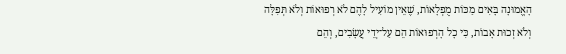הָאֱמוּנָה בָּאִים מַכּוֹת מֻפְלָאוֹת, שֶׁאֵין מוֹעִיל לָהֶם לֹא רְפוּאוֹת וְלֹא תְּפִלָּה וְלֹא זְכוּת אָבוֹת, כִּי כָל הָרְפוּאוֹת הֵם עַל־יְדֵי עֲשָׂבִים, וְהֵם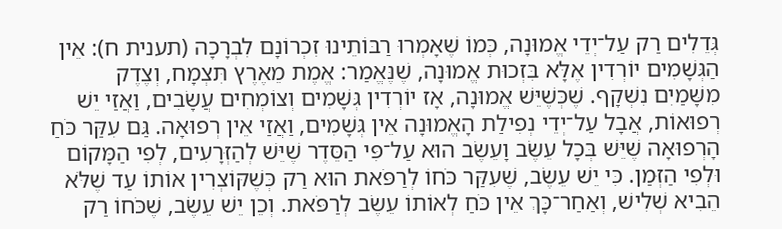גְּדֵלִים רַק עַל־יְדֵי אֱמוּנָה, כְּמוֹ שֶׁאָמְרוּ רַבּוֹתֵינוּ זִכְרוֹנָם לִבְרָכָה (תענית ח): אֵין הַגְּשָׁמִים יוֹרְדִין אֶלָּא בִּזְכוּת אֱמוּנָה, שֶׁנֶּאֱמַר: אֱמֶת מֵאֶרֶץ תִּצְמָח, וְצֶדֶק מִשָּׁמַיִם נִשְׁקָף. שֶׁכְּשֶׁיֵּשׁ אֱמוּנָה, אָז יוֹרְדִין גְּשָׁמִים וְצוֹמְחִים עֲשָׂבִים, וַאֲזַי יֵשׁ רְפוּאוֹת, אֲבָל עַל־יְדֵי נְפִילַת הָאֱמוּנָה אֵין גְּשָׁמִים, וַאֲזַי אֵין רְפוּאָה. גַּם עִקַּר כֹּחַ הָרְפוּאָה שֶׁיֵּשׁ בְּכָל עֵשֶׂב וָעֵשֶׂב הוּא עַל־פִּי הַסֵּדֶר שֶׁיֵּשׁ לְהַזְּרָעִים, לְפִי הַמָּקוֹם וּלְפִי הַזְּמַן. כִּי יֵשׁ עֵשֶׂב, שֶׁעִקַּר כֹּחוֹ לְרַפֹּאת הוּא רַק כְּשֶׁקּוֹצְרִין אוֹתוֹ עַד שֶׁלֹּא הֵבִיא שְׁלִישׁ, וְאַחַר־כָּךְ אֵין כֹּחַ לְאוֹתוֹ עֵשֶׂב לְרַפֹּאת. וְכֵן יֵשׁ עֵשֶׂב, שֶׁכֹּחוֹ רַק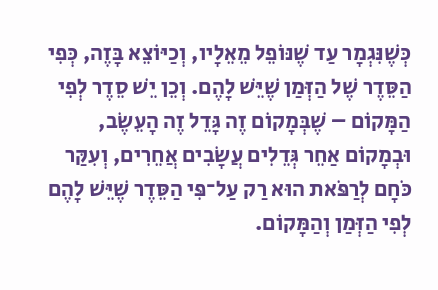כְּשֶׁנִּגְמָר עַד שֶׁנּוֹפֵל מֵאֵלָיו, וְכַיּוֹצֵא בָּזֶה, כְּפִי הַסֵּדֶר שֶׁל הַזְּמַן שֶׁיֵּשׁ לָהֶם. וְכֵן יֵשׁ סֵדֶר לְפִי הַמָּקוֹם – שֶׁבְּמָקוֹם זֶה גָּדֵל זֶה הָעֵשֶׂב, וּבְמָקוֹם אַחֵר גְּדֵלִים עֲשָׂבִים אֲחֵרִים, וְעִקַּר כֹּחָם לְרַפֹּאת הוּא רַק עַל־פִּי הַסֵּדֶר שֶׁיֵּשׁ לָהֶם לְפִי הַזְּמַן וְהַמָּקוֹם.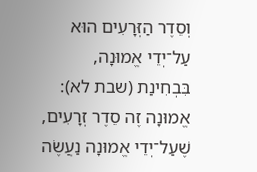וְסֵדֶר הַזְּרָעִים הוּא עַל־יְדֵי אֱמוּנָה, בִּבְחִינַת (שבת לא): אֱמוּנָה זֶה סֵדֶר זְרָעִים, שֶׁעַל־יְדֵי אֱמוּנָה נַעֲשֶׂה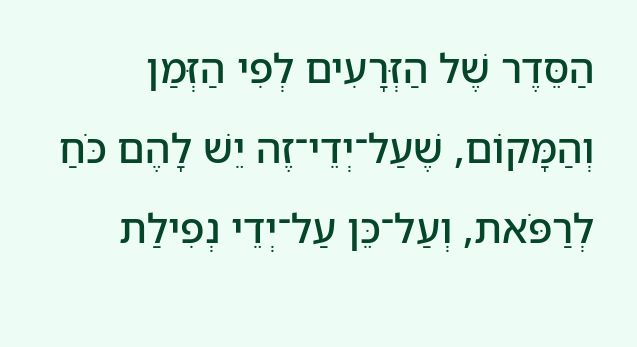הַסֵּדֶר שֶׁל הַזְּרָעִים לְפִי הַזְּמַן וְהַמָּקוֹם, שֶׁעַל־יְדֵי־זֶה יֵשׁ לָהֶם כֹּחַ לְרַפֹּאת, וְעַל־כֵּן עַל־יְדֵי נְפִילַת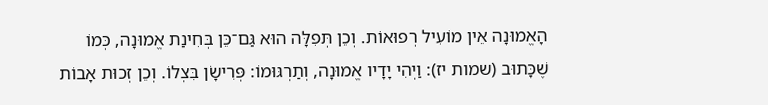הָאֱמוּנָה אֵין מוֹעִיל רְפוּאוֹת. וְכֵן תְּפִלָּה הוּא גַּם־כֵּן בְּחִינַת אֱמוּנָה, כְּמוֹ שֶׁכָּתוּב (שמות יז): וַיְהִי יָדָיו אֱמוּנָה, וְתַרְגּוּמוֹ: פְּרִישָׂן בִּצְלוֹ. וְכֵן זְכוּת אָבוֹת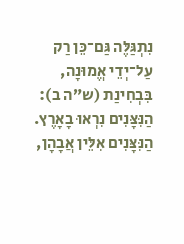נִתְגַּלֶּה גַּם־כֵּן רַק עַל־יְדֵי אֱמוּנָה, בִּבְחִינַת (ש”ה ב): הַנִּצָּנִים נִרְאוּ בָאָרֶץ. הַנִּצָּנִים אִלֵּין אֲבָהָן,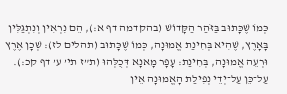כְּמוֹ שֶׁכָּתוּב בַּזֹּהַר הַקָּדוֹשׁ (בהקדמה דף א:), הֵם נִרְאִין וְנִתְגַּלִּין בָּאָרֶץ, שֶׁהִיא בְּחִינַת אֱמוּנָה, כְּמוֹ שֶׁכָּתוּב (תהלים לז): שְׁכָן אֶרֶץ וּרְעֵה אֱמוּנָה, בְּחִינַת: עָפָר מָאנָא דְּכֻלְּהוּ (ת”ז תי’ ע’ דף קכ:). עַל־כֵּן עַל־יְדֵי נְפִילַת הָאֱמוּנָה אֵין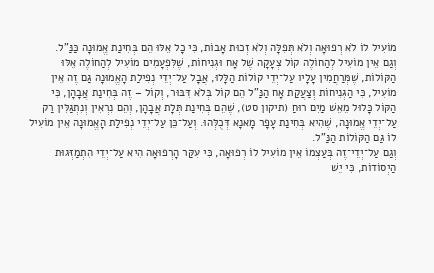מוֹעִיל לוֹ לֹא רְפוּאָה וְלֹא תְּפִלָּה וְלֹא זְכוּת אָבוֹת, כִּי כָל אֵלּוּ הֵם בְּחִינַת אֱמוּנָה כַּנַּ”ל.
וְגַם אֵין מוֹעִיל לְהַחוֹלֶה קוֹל צְעָקָה שֶׁל אָח וּגְנִיחוֹת, שֶׁלִּפְעָמִים מוֹעִיל לְהַחוֹלֶה אֵלּוּ הַקּוֹלוֹת, שֶׁמְּרַחֲמִין עָלָיו עַל־יְדֵי קוֹלוֹת הַלָּלוּ, אֲבָל עַל־יְדֵי נְפִילַת הָאֱמוּנָה גַּם זֶה אֵין מוֹעִיל, כִּי הַגְּנִיחוֹת וְצַעֲקַת אָח הַנַּ”ל הֵם קוֹל בְּלֹא דִּבּוּר, וְקוֹל – זֶה בְּחִינַת אֲבָהָן, כִּי הַקּוֹל כָּלוּל מֵאֵשׁ מַיִם רוּחַ (תיקון סט), שֶׁהֵם בְּחִינַת תְּלָת אֲבָהָן, וְהֵם נִרְאִין וְנִתְגַּלִּין רַק עַל־יְדֵי אֱמוּנָה, שֶׁהִיא בְּחִינַת עָפָר מָאנָא דְּכֻלְּהוּ. וְעַל־כֵּן עַל־יְדֵי נְפִילַת הָאֱמוּנָה אֵין מוֹעִיל לוֹ גַּם הַקּוֹלוֹת הַנַּ”ל.
וְגַם עַל־יְדֵי־זֶה בְּעַצְמוֹ אֵין מוֹעִיל לוֹ רְפוּאָה, כִּי עִקַּר הָרְפוּאָה הִיא עַל־יְדֵי הִתְמַזְּגוּת הַיְסוֹדוֹת, כִּי יֵשׁ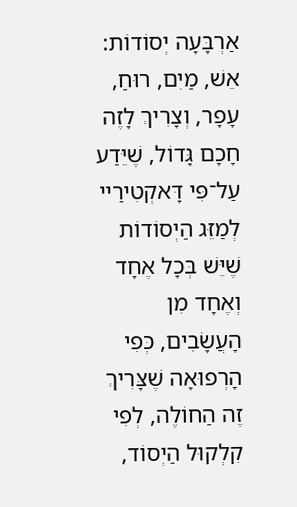אַרְבָּעָה יְסוֹדוֹת: אֵשׁ, מַיִם, רוּחַ, עָפָר, וְצָרִיךְ לָזֶה חָכָם גָּדוֹל, שֶׁיֵּדַע עַל־פִּי דָּאקְטִירַיי לְמַזֵּג הַיְסוֹדוֹת שֶׁיֵּשׁ בְּכָל אֶחָד וְאֶחָד מִן הָעֲשָׂבִים, כְּפִי הָרְפוּאָה שֶׁצָּרִיךְ זֶה הַחוֹלֶה, לְפִי קִלְקוּל הַיְסוֹד,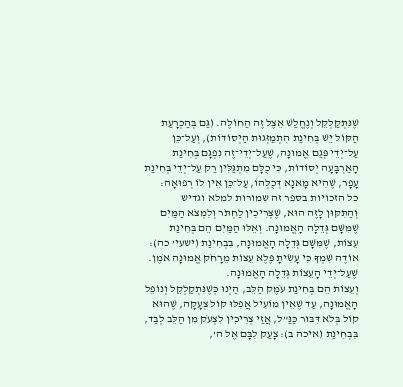שֶׁנִּתְקַלְקֵל וְנֶחֱלַשׁ אֵצֶל זֶה הַחוֹלֶה. (גַּם בְּהַכְרָעַת הַקּוֹל יֵשׁ בְּחִינַת הִתְמַזְּגוּת הַיְסוֹדוֹת), וְעַל־כֵּן עַל־יְדֵי פְּגַם אֱמוּנָה, שֶׁעַל־יְדֵי־זֶה נִפְגָּם בְּחִינַת הָאַרְבָּעָה יְסוֹדוֹת, כִּי כֻלָּם מִתְגַּלִּין רַק עַל־יְדֵי בְּחִינַת עָפָר, שֶׁהִיא מָאנָא דְּכֻלְּהוֹ, עַל־כֵּן אֵין לוֹ רְפוּאָה:
כל הזכויות בספר זה שמורות למלא וגדיש
וְהַתִּקּוּן לָזֶה הוּא, שֶׁצְּרִיכִין לַחְתֹּר וְלִמְצֹא הַמַּיִם שֶׁמִּשָּׁם גְּדֵלָה הָאֱמוּנָה. וְאֵלּוּ הַמַּיִם הֵם בְּחִינַת עֵצוֹת, שֶׁמִּשָּׁם גְּדֵלָה הָאֱמוּנָה, בִּבְחִינַת (ישעי’ כה): אוֹדֶה שִׁמְךָ כִּי עָשִׂיתָ פֶּלֶא עֵצוֹת מֵרָחֹק אֱמוּנָה אֹמֶן. שֶׁעַל־יְדֵי הָעֵצוֹת גְּדֵלָה הָאֱמוּנָה.
וְעֵצוֹת הֵם בְּחִינַת עֹמֶק הַלֵּב, הַיְנוּ כְּשֶׁנִּתְקַלְקֵל וְנוֹפֵל הָאֱמוּנָה, עַד שֶׁאֵין מוֹעִיל אֲפִלּוּ קוֹל צְעָקָה, שֶׁהוּא קוֹל בְּלֹא דִּבּוּר כַּנַּ”ל, אֲזַי צְרִיכִין לִצְעֹק מִן הַלֵּב לְבַד, בִּבְחִינַת (איכה ב): צָעַק לִבָּם אֶל ה’,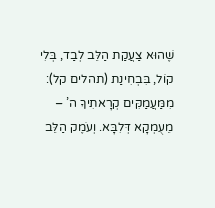שֶׁהוּא צַעֲקַת הַלֵּב לְבַד, בְּלִי קוֹל, בִּבְחִינַת (תהלים קל): מִמַּעֲמַקִּים קְרָאתִיךָ ה’ – מֵעֻמְקָא דְּלִבָּא. וְעֹמֶק הַלֵּב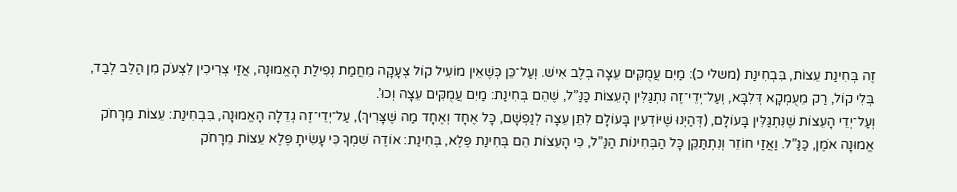זֶה בְּחִינַת עֵצוֹת, בִּבְחִינַת (משלי כ): מַיִם עֲמֻקִּים עֵצָה בְלֶב אִישׁ. וְעַל־כֵּן כְּשֶׁאֵין מוֹעִיל קוֹל צְעָקָה מֵחֲמַת נְפִילַת הָאֱמוּנָה, אֲזַי צְרִיכִין לִצְעֹק מִן הַלֵּב לְבַד, בְּלִי קוֹל, רַק מֵעֻמְקָא דְּלִבָּא, וְעַל־יְדֵי־זֶה נִתְגַּלִּין הָעֵצוֹת כַּנַּ”ל, שֶׁהֵם בְּחִינַת: מַיִם עֲמֻקִּים עֵצָה וְכוּ’.
וְעַל־יְדֵי הָעֵצוֹת שֶׁנִּתְגַּלִּין בָּעוֹלָם, (דְּהַיְנוּ שֶׁיּוֹדְעִין בָּעוֹלָם לִתֵּן עֵצָה לְנַפְשָׁם, כָּל אֶחָד וְאֶחָד מַה שֶּׁצָּרִיךְ), עַל־יְדֵי־זֶה גְדֵלָה הָאֱמוּנָה, בִּבְחִינַת: עֵצוֹת מֵרָחֹק אֱמוּנָה אֹמֶן, כַּנַּ”ל. וַאֲזַי חוֹזֵר וְנִתְתַּקֵּן כָּל הַבְּחִינוֹת הַנַּ”ל, כִּי הָעֵצוֹת הֵם בְּחִינַת פֶּלֶא, בְּחִינַת: אוֹדֶה שִׁמְךָ כִּי עָשִׂיתָ פֶּלֶא עֵצוֹת מֵרָחֹק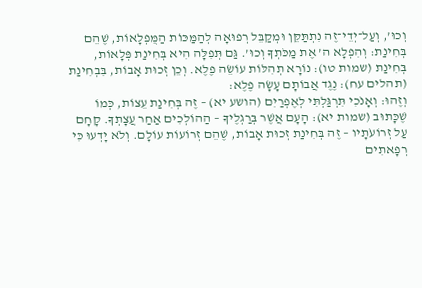וְכוּ’, וְעַל־יְדֵי־זֶה נִתְתַּקֵּן וּמְקַבֵּל רְפוּאָה לְהַמַּכּוֹת הַמֻּפְלָאוֹת, שֶׁהֵם בְּחִינַת: וְהִפְלָא ה’ אֶת מַכֹּתְךָ וְכוּ’. גַּם תְּפִלָּה הִיא בְּחִינַת פְּלָאוֹת, בְּחִינַת (שמות טו): נוֹרָא תְהִלּוֹת עוֹשֵׂה פֶלֶא. וְכֵן זְכוּת אָבוֹת, בִּבְחִינַת (תהלים עח): נֶגֶד אֲבוֹתָם עָשָׂה פֶלֶא:
וְזֶהוּ: וְאָנֹכִי תִּרְגַּלְתִּי לְאֶפְרַיִם (הושע יא) – זֶה בְּחִינַת עֵצוֹת, כְּמוֹ שֶׁכָּתוּב (שמות יא): הָעָם אֲשֶׁר בְּרַגְלֶיךָ – הַהוֹלְכִים אַחַר עֲצָתְךָ. קָחָם עַל זְרוֹעֹתָיו – זֶה בְּחִינַת זְכוּת אָבוֹת, שֶׁהֵם זְרוֹעוֹת עוֹלָם. וְלֹא יָדְעוּ כִּי רְפָאתִים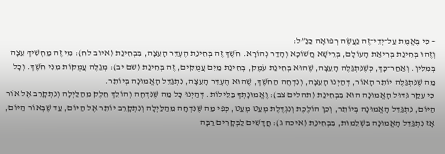– כִּי בֶּאֱמֶת עַל־יְדֵי־זֶה נַעֲשֶׂה רְפוּאָה כַּנַּ”ל:
וְזֶהוּ בְּחִינַת בְּרִיאַת הָעוֹלָם, בְּרֵישָׁא חֲשׁוֹכָא וְהָדַר נְהוֹרָא. חֹשֶׁךְ זֶה בְּחִינַת הֶעְדֵּר הָעֵצָה, בִּבְחִינַת (איוב לח): מִי זֶה מַחְשִׁיךְ עֵצָה בְּמִלִּין. וְאַחַר־כָּךְ, כְּשֶׁנִּתְגַּלֶּה הָעֵצָה, שֶׁהוּא בְּחִינַת עֹמֶק, בְּחִינַת מַיִם עֲמֻקִּים, זֶה בְּחִינַת (שם יב): מְגַלֶּה עֲמֻקּוֹת מִנִּי חֹשֶׁךְ. וְכָל מַה שֶׁנִּתְגַּלֶּה יוֹתֵר הָאוֹר, דְּהַיְנוּ הָעֵצָה, וְנִדְחֶה הַחֹשֶׁךְ, שֶׁהוּא הֶעְדֵּר הָעֵצָה, נִתְגַּדֵּל הָאֱמוּנָה בְּיוֹתֵר.
כִּי עִקַּר גִּדּוּל הָאֱמוּנָה הוּא בִּבְחִינַת (תהלים צב): וֶאֱמוּנָתְךָ בַּלֵּילוֹת. דְּהַיְנוּ כָּל מַה שֶּׁנִּדְחֶה וְהוֹלֵךְ חֵלֶק מֵהַלַּיְלָה וְנִתְקָרֵב אֶל אוֹר הַיּוֹם, נִתְגַּדֵּל הָאֱמוּנָה בְּיוֹתֵר, וְכֵן הוֹלֶכֶת וְנִגְדֶּלֶת מְעַט מְעַט, כְּפִי מַה שֶּׁנִּדְחָה מֵהַלַּיְלָה וְנִתְקָרֵב יוֹתֵר אֶל הַיּוֹם, עַד שֶׁבְּאוֹר הַיּוֹם, אָז נִתְגַּדֵּל הָאֱמוּנָה בִּשְׁלֵמוּת, בִּבְחִינַת (איכה ג): חֲדָשִׁים לַבְּקָרִים רַבָּה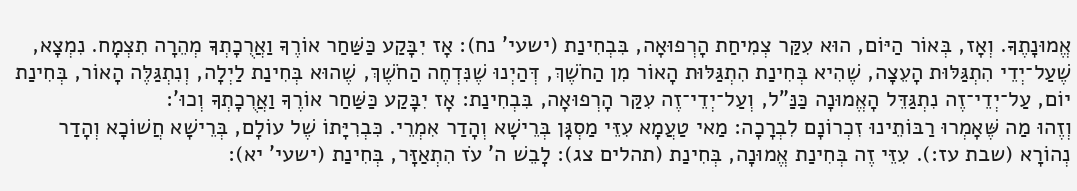אֱמוּנָתֶךָ. וְאָז, בְּאוֹר הַיּוֹם, הוּא עִקַּר צְמִיחַת הָרְפוּאָה, בִּבְחִינַת (ישעי’ נח): אָז יִבָּקַע כַּשַּׁחַר אוֹרֶךָ וַאֲרֻכָתְךָ מְהֵרָה תִצְמָח. נִמְצָא, שֶׁעַל־יְדֵי הִתְגַּלּוּת הָעֵצָה, שֶׁהִיא בְּחִינַת הִתְגַּלּוּת הָאוֹר מִן הַחֹשֶׁךְ, דְּהַיְנוּ שֶׁנִּדְחֶה הַחֹשֶׁךְ, שֶׁהוּא בְּחִינַת לַיְלָה, וְנִתְגַּלֶּה הָאוֹר, בְּחִינַת יוֹם, עַל־יְדֵי־זֶה נִתְגַּדֵּל הָאֱמוּנָה כַּנַּ”ל, וְעַל־יְדֵי־זֶה עִקַּר הָרְפוּאָה, בִּבְחִינַת: אָז יִבָּקַע כַּשַּׁחַר אוֹרֶךָ וַאֲרֻכָתְךָ וְכוּ’:
וְזֶהוּ מַה שֶּׁאָמְרוּ רַבּוֹתֵינוּ זִכְרוֹנָם לִבְרָכָה: מַאי טַעֲמָא עִזֵּי מַסְגָּן בְּרֵישָׁא וְהָדַר אִמְרֵי. כִּבְרִיָּתוֹ שֶׁל עוֹלָם, בְּרֵישָׁא חֲשׁוֹכָא וְהָדַר נְהוֹרָא (שבת עז:). עִזֵּי זֶה בְּחִינַת אֱמוּנָה, בְּחִינַת (תהלים צג): לָבֵשׁ ה’ עֹז הִתְאַזָּר, בְּחִינַת (ישעי’ יא):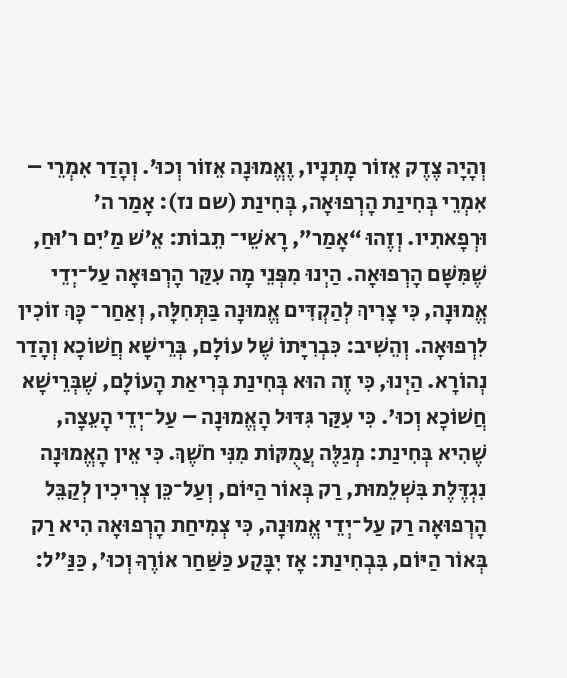וְהָיָה צֶדֶק אֵזוֹר מָתְנָיו, וֶאֱמוּנָה אֵזוֹר וְכוּ’. וְהָדַר אִמְרֵי – אִמְרֵי בְּחִינַת הָרְפוּאָה, בְּחִינַת (שם נז): אָמַר ה’ וּרְפָאתִיו. וְזֶהוּ “אָמַר”, רָאשֵׁי־ תֵבוֹת: אֵ’שׁ מַ’יִם ר’וּחַ, שֶׁמִּשָּׁם הָרְפוּאָה. הַיְנוּ מִפְּנֵי מָה עִקַּר הָרְפוּאָה עַל־יְדֵי אֱמוּנָה, כִּי צָרִיךְ לְהַקְדִּים אֱמוּנָה בַּתְּחִלָּה, וְאַחַר־ כָּךְ זוֹכִין לִרְפוּאָה. וְהֵשִׁיב: כִּבְרִיָּתוֹ שֶׁל עוֹלָם, בְּרֵישָׁא חֲשׁוֹכָא וְהָדַר נְהוֹרָא. הַיְנוּ, כִּי זֶה הוּא בְּחִינַת בְּרִיאַת הָעוֹלָם, שֶׁבְּרֵישָׁא חֲשׁוֹכָא וְכוּ'. כִּי עִקַּר גִּדּוּל הָאֱמוּנָה – עַל־יְדֵי הָעֵצָה, שֶׁהִיא בְּחִינַת: מְגַלֶּה עֲמֻקּוֹת מִנִּי חֹשֶׁךְ. כִּי אֵין הָאֱמוּנָה נִגְדֶּלֶת בִּשְׁלֵמוּת, רַק בְּאוֹר הַיּוֹם, וְעַל־כֵּן צְרִיכִין לְקַבֵּל הָרְפוּאָה רַק עַל־יְדֵי אֱמוּנָה, כִּי צְמִיחַת הָרְפוּאָה הִיא רַק בְּאוֹר הַיּוֹם, בִּבְחִינַת: אָז יִבָּקַע כַּשַּׁחַר אוֹרֶךָ וְכוּ', כַּנַּ"ל: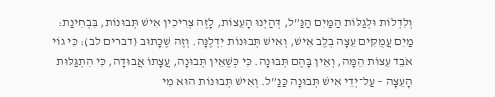וְלִדְלוֹת וּלְגַלּוֹת הַמַּיִם הַנַּ”ל, דְּהַיְנוּ הָעֵצוֹת, לָזֶה צְרִיכִין אִישׁ תְּבוּנוֹת, בִּבְחִינַת: מַיִם עֲמֻקִּים עֵצָה בְלֶב אִישׁ, וְאִישׁ תְּבוּנוֹת יִדְלֶנָּה. וְזֶה שֶׁכָּתוּב (דברים לב): כִּי גוֹי אֹבֵד עֵצוֹת הֵמָּה, וְאֵין בָּהֶם תְּבוּנָה. כִּי כְּשֶׁאֵין תְּבוּנָה, עֲצָתוֹ אֲבוּדָה, כִּי הִתְגַּלּוּת הָעֵצָה – עַל־יְדֵי אִישׁ תְּבוּנָה כַּנַּ”ל. וְאִישׁ תְּבוּנוֹת הוּא מִי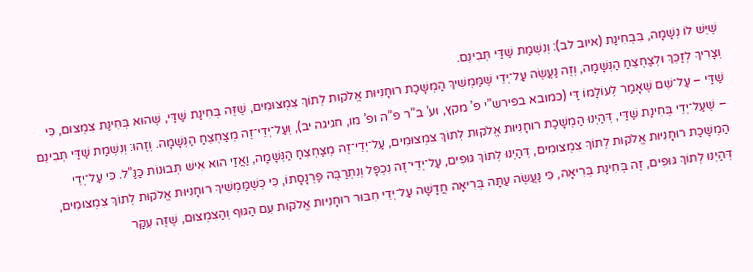שֶׁיֵּשׁ לוֹ נְשָׁמָה, בִּבְחִינַת (איוב לב): וְנִשְׁמַת שַׁדַּי תְּבִינֵם.
וְצָרִיךְ לְזַכֵּךְ וּלְצַחְצֵחַ הַנְּשָׁמָה, וְזֶה נַעֲשֶׂה עַל־יְדֵי שֶׁמַּמְשִׁיךְ הַמְשָׁכַת רוּחָנִיּוּת אֱלֹקוּת לְתוֹךְ צִמְצוּמִים, שֶׁזֶּה בְּחִינַת שַׁדַּי, שֶׁהוּא בְּחִינַת צִמְצוּם, כִּי שַׁדַּי – עַל־שֵׁם שֶׁאָמַר לְעוֹלָמוֹ דַּי (כמובא בפירש”י פ’ מקץ, וע’ ב”ר פ”ה ופ’ מו, חגיגה יב), וְעַל־יְדֵי־זֶה מְצַחְצֵחַ הַנְּשָׁמָה. וְזֶהוּ: וְנִשְׁמַת שַׁדַּי תְּבִינֵם – שֶׁעַל־יְדֵי בְּחִינַת שַׁדַּי, דְּהַיְנוּ הַמְשָׁכַת רוּחָנִיּוּת אֱלֹקוּת לְתוֹךְ צִמְצוּמִים, עַל־יְדֵי־זֶה מְצַחְצֵחַ הַנְּשָׁמָה, וַאֲזַי הוּא אִישׁ תְּבוּנוֹת כַּנַּ”ל. כִּי עַל־יְדֵי הַמְשָׁכַת רוּחָנִיּוּת אֱלֹקוּת לְתוֹךְ צִמְצוּמִים, דְּהַיְנוּ לְתוֹךְ גּוּפִים, עַל־יְדֵי־זֶה נִכְפָּל וְנִתְרַבֶּה פַּרְנָסָתוֹ, כִּי כְּשֶׁמַּמְשִׁיךְ רוּחָנִיּוּת אֱלֹקוּת לְתוֹךְ צִמְצוּמִים, דְּהַיְנוּ לְתוֹךְ גּוּפִים, זֶה בְּחִינַת בְּרִיאָה, כִּי נַעֲשֶׂה עַתָּה בְּרִיאָה חֲדָשָׁה עַל־יְדֵי חִבּוּר רוּחָנִיּוּת אֱלֹקוּת עִם הַגּוּף וְהַצִּמְצוּם, שֶׁזֶּה עִקַּר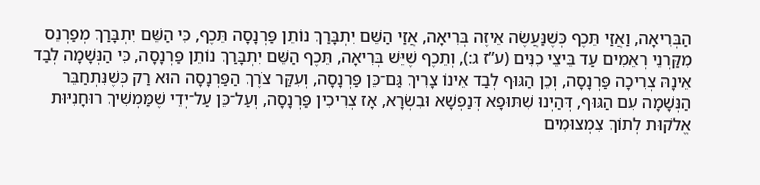הַבְּרִיאָה, וַאֲזַי תֵּכֶף כְּשֶׁנַּעֲשֶׂה אֵיזֶה בְּרִיאָה, אֲזַי הַשֵּׁם יִתְבָּרַךְ נוֹתֵן פַּרְנָסָה תֵּכֶף, כִּי הַשֵּׁם יִתְבָּרַךְ מְפַרְנֵס מִקַּרְנֵי רְאֵמִים עַד בֵּיצֵי כִנִּים (ע”ז ג:), וְתֵכֶף שֶׁיֵּשׁ בְּרִיאָה, תֵּכֶף הַשֵּׁם יִתְבָּרַךְ נוֹתֵן פַּרְנָסָה, כִּי הַנְּשָׁמָה לְבַד אֵינָהּ צְרִיכָה פַּרְנָסָה, וְכֵן הַגּוּף לְבַד אֵינוֹ צָרִיךְ גַּם־כֵּן פַּרְנָסָה, וְעִקַּר צֹרֶךְ הַפַּרְנָסָה הוּא רַק כְּשֶׁנִּתְחַבֵּר הַנְּשָׁמָה עִם הַגּוּף, דְּהַיְנוּ שִׁתּוּפָא דְּנַפְשָׁא וּבִשְׂרָא, אָז צְרִיכִין פַּרְנָסָה, וְעַל־כֵּן עַל־יְדֵי שֶׁמַּמְשִׁיךְ רוּחָנִיּוּת אֱלֹקוּת לְתוֹךְ צִמְצוּמִים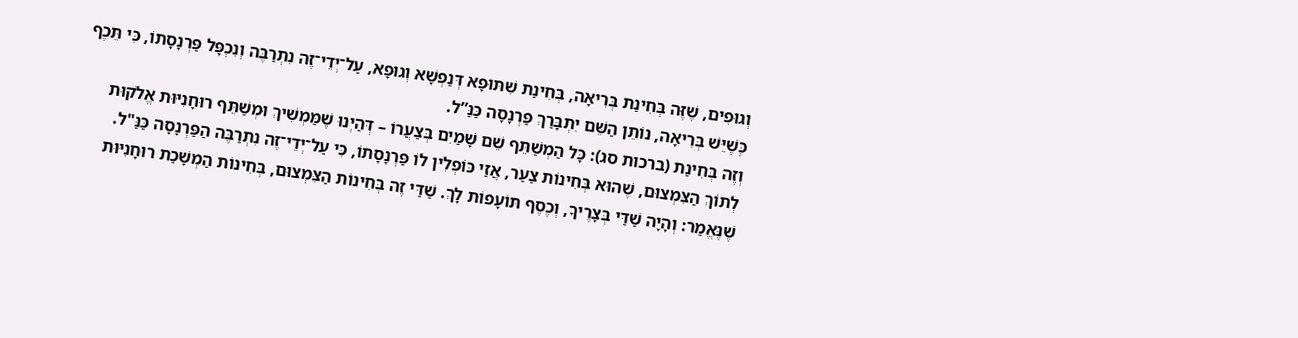וְגוּפִים, שֶׁזֶּה בְּחִינַת בְּרִיאָה, בְּחִינַת שִׁתּוּפָא דְּנַפְשָׁא וְגוּפָא, עַל־יְדֵי־זֶה נִתְרַבֶּה וְנִכְפָּל פַּרְנָסָתוֹ, כִּי תֵּכֶף כְּשֶׁיֵּשׁ בְּרִיאָה, נוֹתֵן הַשֵּׁם יִתְבָּרַךְ פַּרְנָסָה כַּנַּ”ל.
וְזֶה בְּחִינַת (ברכות סג): כָּל הַמְשַׁתֵּף שֵׁם שָׁמַיִם בְּצַעֲרוֹ – דְּהַיְנוּ שֶׁמַּמְשִׁיךְ וּמְשַׁתֵּף רוּחָנִיּוּת אֱלֹקוּת לְתוֹךְ הַצִּמְצוּם, שֶׁהוּא בְּחִינוֹת צַעַר, אֲזַי כּוֹפְלִין לוֹ פַּרְנָסָתוֹ, כִּי עַל־יְדֵי־זֶה נִתְרַבֶּה הַפַּרְנָסָה כַּנַּ"ל. שֶׁנֶּאֱמַר: וְהָיָה שַׁדַּי בְּצָרֶיךָ, וְכֶסֶף תּוֹעָפוֹת לָךְ. שַׁדַּי זֶה בְּחִינוֹת הַצִּמְצוּם, בְּחִינוֹת הַמְשָׁכַת רוּחָנִיּוּת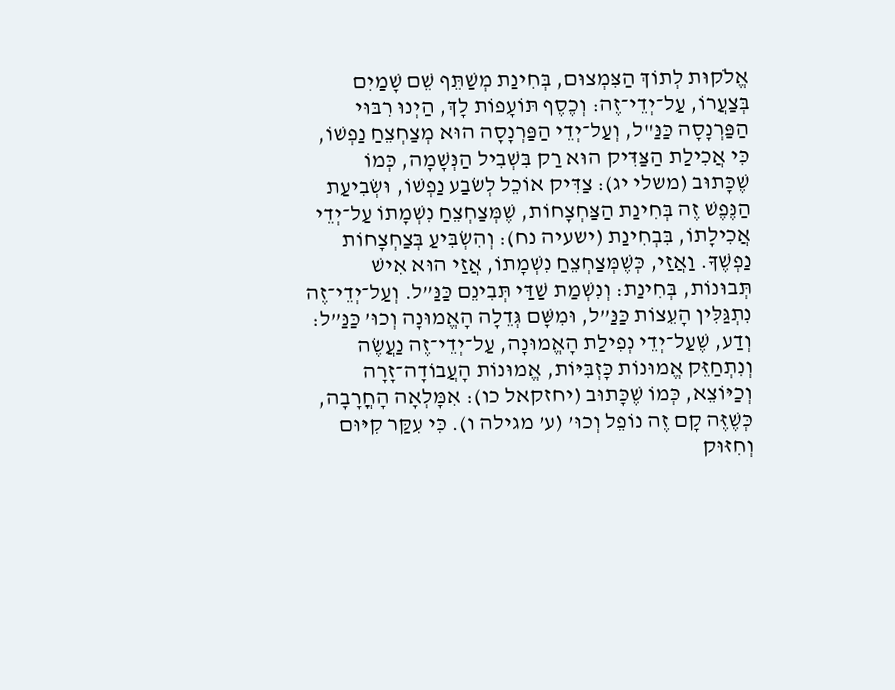אֱלֹקוּת לְתוֹךְ הַצִּמְצוּם, בְּחִינַת מְשַׁתֵּף שֵׁם שָׁמַיִם בְּצַעֲרוֹ, עַל־יְדֵי־זֶה: וְכֶסֶף תּוֹעָפוֹת לָךְ, הַיְנוּ רִבּוּי הַפַּרְנָסָה כַּנַּ"ל, וְעַל־יְדֵי הַפַּרְנָסָה הוּא מְצַחְצֵחַ נַפְשׁוֹ, כִּי אֲכִילַת הַצַּדִּיק הוּא רַק בִּשְׁבִיל הַנְּשָׁמָה, כְּמוֹ שֶׁכָּתוּב (משלי יג): צַדִּיק אוֹכֵל לְשׂבַע נַפְשׁוֹ, וּשְׂבִיעַת הַנֶּפֶשׁ זֶה בְּחִינַת הַצַּחְצָחוֹת, שֶׁמְּצַחְצֵחַ נִשְׁמָתוֹ עַל־יְדֵי אֲכִילָתוֹ, בִּבְחִינַת (ישעיה נח): וְהִשְׂבִּיעַ בְּצַחְצָחוֹת נַפְשֶׁךָ. וַאֲזַי, כְּשֶׁמְּצַחְצֵחַ נִשְׁמָתוֹ, אֲזַי הוּא אִישׁ תְּבוּנוֹת, בְּחִינַת: וְנִשְׁמַת שַׁדַּי תְּבִינֵם כַּנַּ”ל. וְעַל־יְדֵי־זֶה נִתְגַּלִּין הָעֵצוֹת כַּנַּ”ל, וּמִשָּׁם גְּדֵלָה הָאֱמוּנָה וְכוּ’ כַּנַּ”ל:
וְדַע, שֶׁעַל־יְדֵי נְפִילַת הָאֱמוּנָה, עַל־יְדֵי־זֶה נַעֲשֶׂה וְנִתְחַזֵּק אֱמוּנוֹת כָּזְבִּיּוֹת, אֱמוּנוֹת הָעֲבוֹדָה־זָרָה וְכַיּוֹצֵא, כְּמוֹ שֶׁכָּתוּב (יחזקאל כו): אִמָּלְאָה הָחֳרָבָה, כְּשֶׁזֶּה קָם זֶה נוֹפֵל וְכוּ’ (ע’ מגילה ו). כִּי עִקַּר קִיּוּם וְחִזּוּק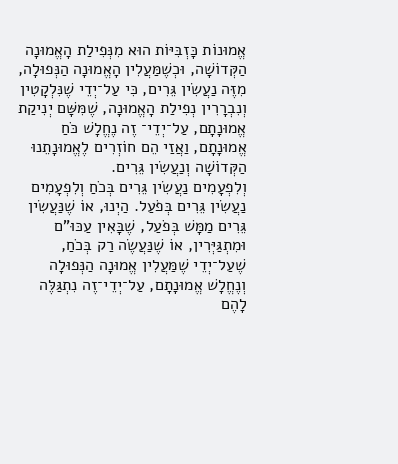אֱמוּנוֹת כָּזְבִּיּוֹת הוּא מִנְּפִילַת הָאֱמוּנָה הַקְּדוֹשָׁה, וּכְשֶׁמַּעֲלִין הָאֱמוּנָה הַנְּפוּלָה, מִזֶּה נַעֲשִׂין גֵּרִים, כִּי עַל־יְדֵי שֶׁנִּלְקָטִין וְנִבְרָרִין נְפִילַת הָאֱמוּנָה, שֶׁמִּשָּׁם יְנִיקַת אֱמוּנָתָם, עַל־יְדֵי־ זֶה נֶחֱלָשׁ כֹּחַ אֱמוּנָתָם, וַאֲזַי הֵם חוֹזְרִים לֶאֱמוּנָתֵנוּ הַקְּדוֹשָׁה וְנַעֲשִׂין גֵּרִים.
וְלִפְעָמִים נַעֲשִׂין גֵּרִים בְּכֹחַ וְלִפְעָמִים נַעֲשִׂין גֵּרִים בְּפֹעַל. הַיְנוּ, אוֹ שֶׁנַּעֲשִׂין גֵּרִים מַמָּשׁ בְּפֹעַל, שֶׁבָּאִין עַכּוּ”ם וּמִתְגַּיְּרִין, אוֹ שֶׁנַּעֲשֶׂה רַק בְּכֹחַ, שֶׁעַל־יְדֵי שֶׁמַּעֲלִין אֱמוּנָה הַנְּפוּלָה וְנֶחֱלָשׁ אֱמוּנָתָם, עַל־יְדֵי־זֶה נִתְגַּלֶּה לָהֶם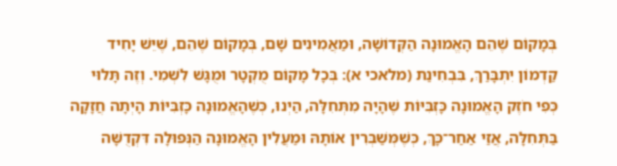בְּמָקוֹם שֶׁהֵם הָאֱמוּנָה הַקְּדוֹשָׁה, וּמַאֲמִינִים שָׁם, בְּמָקוֹם שֶׁהֵם, שֶׁיֵּשׁ יָחִיד קַדְמוֹן יִתְבָּרַךְ, בִּבְחִינַת (מלאכי א): בְּכָל מָקוֹם מֻקְטָר וּמֻגָּשׁ לִשְׁמִי. וְזֶה תָּלוּי כְּפִי חֹזֶק הָאֱמוּנָה כָּזְבִּיּוֹת שֶׁהָיָה מִתְּחִלָּה, הַיְנוּ, כְּשֶׁהָאֱמוּנָה כָּזְבִּיּוֹת הָיְתָה חֲזָקָה בַּתְּחִלָּה, אֲזַי אַחַר־כָּךְ, כְּשֶׁמְּשַׁבְּרִין אוֹתָהּ וּמַעֲלִין הָאֱמוּנָה הַנְּפוּלָה דִּקְדֻשָּׁה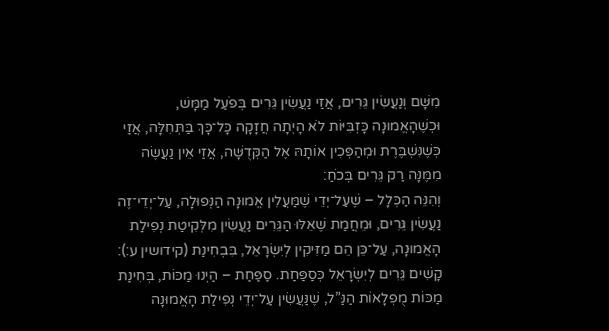מִשָּׁם וְנַעֲשִׂין גֵּרִים, אֲזַי נַעֲשִׂין גֵּרִים בְּפֹעַל מַמָּשׁ, וּכְשֶׁהָאֱמוּנָה כָּזְבִּיּוֹת לֹא הָיְתָה חֲזָקָה כָּל־כָּךְ בַּתְּחִלָּה, אֲזַי כְּשֶׁנִּשְׁבֶּרֶת וּמְהַפְּכִין אוֹתָהּ אֶל הַקְּדֻשָּׁה, אֲזַי אֵין נַעֲשֶׂה מִמֶּנָּה רַק גֵּרִים בְּכֹחַ:
וְהִנֵּה הַכְּלָל – שֶׁעַל־יְדֵי שֶׁמַּעֲלִין אֱמוּנָה הַנְּפוּלָה, עַל־יְדֵי־זֶה נַעֲשִׂין גֵּרִים, וּמֵחֲמַת שֶׁאֵלּוּ הַגֵּרִים נַעֲשִׂין מִלְּקִיטַת נְפִילַת הָאֱמוּנָה, עַל־כֵּן הֵם מַזִּיקִין לְיִשְׂרָאֵל, בִּבְחִינַת (קידושין ע:): קָשִׁים גֵּרִים לְיִשְׂרָאֵל כְּסַפַּחַת. סַפַּחַת – הַיְנוּ מַכּוֹת, בְּחִינַת מַכּוֹת מֻפְלָאוֹת הַנַּ”ל, שֶׁנַּעֲשִׂין עַל־יְדֵי נְפִילַת הָאֱמוּנָה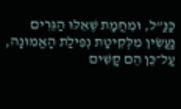כַּנַּ”ל, וּמֵחֲמַת שֶׁאֵלּוּ הַגֵּרִים נַעֲשִׂין מִלְּקִיטַת נְפִילַת הָאֱמוּנָה, עַל־כֵּן הֵם קָשִׁים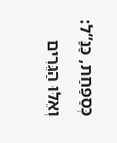כְּסַפַּחַת, כַּנַּ”ל:
וְאֵלּוּ הַגֵּרִים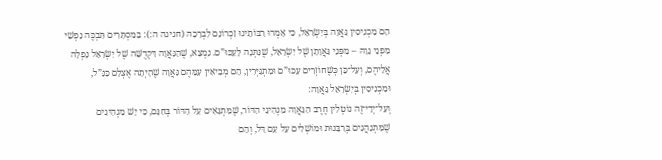הֵם מַכְנִיסִין גַּאֲוָה בְּיִשְׂרָאֵל, כִּי אָמְרוּ רַבּוֹתֵינוּ זִכְרוֹנָם לִבְרָכָה (חגיגה ה:): בַּמִּסְתָּרִים תִּבְכֶּה נַפְשִׁי מִפְּנֵי גֵוָהּ – מִפְּנֵי גַּאֲוָתָן שֶׁל יִשְׂרָאֵל, שֶׁנִּתְּנָה לָעַכּוּ”ם. נִמְצָא, שֶׁהַגַּאֲוָה דִּקְדֻשָּׁה שֶׁל יִשְׂרָאֵל נָפְלָה אֲלֵיהֶם, וְעַל־כֵּן כְּשֶׁחוֹזְרִים עַכּוּ”ם וּמִתְגַּיְּרִין, הֵם מְבִיאִין עִמָּהֶם גַּאֲוָה שֶׁהָיְתָה אֶצְלָם כַּנַּ”ל, וּמַכְנִיסִין בְּיִשְׂרָאֵל גַּאֲוָה:
וְעַל־יְדֵי־זֶה נוֹטְלִין חֶרֶב הַגַּאֲוָה מַנְהִיגֵי הַדּוֹר, שֶׁמִּתְגָּאִים עַל הַדּוֹר בְּחִנָּם, כִּי יֵשׁ מַנְהִיגִים שֶׁמִּתְנַהֲגִים בְּרַבָּנוּת וּמוֹשְׁלִים עַל עַם דַּל, וְהֵם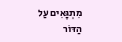מִתְגָּאִים עַל הַדּוֹר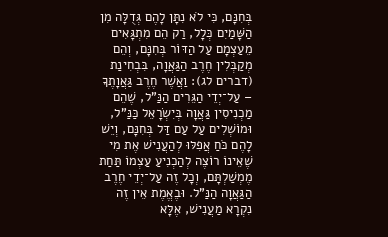בְּחִנָּם, כִּי לֹא נִתָּן לָהֶם גְּדֻלָּה מִן הַשָּׁמַיִם כְּלָל, רַק הֵם מִתְגָּאִים מֵעַצְמָם עַל הַדּוֹר בְּחִנָּם, וְהֵם מְקַבְּלִין חֶרֶב הַגַּאֲוָה, בִּבְחִינַת (דברים לג): וַאֲשֶׁר חֶרֶב גַּאֲוָתֶךָ – עַל־יְדֵי הַגֵּרִים הַנַּ”ל, שֶׁהֵם מַכְנִיסִין גַּאֲוָה בְּיִשְׂרָאֵל כַּנַּ”ל, וּמוֹשְׁלִים עַל עַם דַּל בְּחִנָּם, וְיֵשׁ לָהֶם כֹּחַ אֲפִלּוּ לְהַעֲנִישׁ אֶת מִי שֶׁאֵינוֹ רוֹצֶה לְהַכְנִיעַ עַצְמוֹ תַּחַת מֶמְשַׁלְתָּם, וְכָל זֶה עַל־יְדֵי חֶרֶב הַגַּאֲוָה הַנַּ”ל. וּבֶאֱמֶת אֵין זֶה נִקְרָא מַעֲנִישׁ, אֶלָּא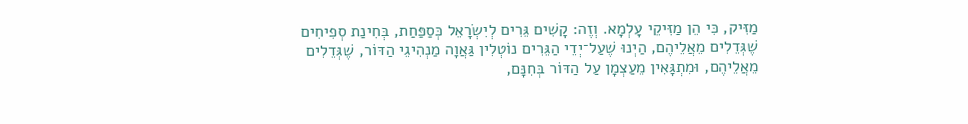מַזִּיק, כִּי הֵן מַזִּיקֵי עָלְמָא. וְזֶה: קָשִׁים גֵּרִים לְיִשְׂרָאֵל כְּסַפַּחַת, בְּחִינַת סְפִיחִים שֶׁגְּדֵלִים מֵאֲלֵיהֶם, הַיְנוּ שֶׁעַל־יְדֵי הַגֵּרִים נוֹטְלִין גַּאֲוָה מַנְהִיגֵי הַדּוֹר, שֶׁגְּדֵלִים מֵאֲלֵיהֶם, וּמִתְגָּאִין מֵעַצְמָן עַל הַדּוֹר בְּחִנָּם,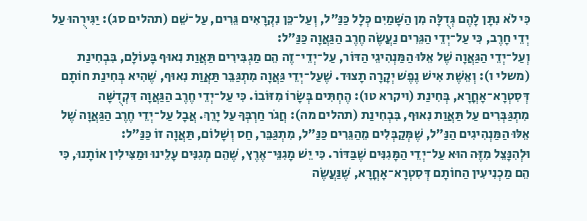כִּי לֹא נִתָּן לָהֶם גְּדֻלָּה מִן הַשָּׁמַיִם כְּלָל כַּנַּ”ל, וְעַל־כֵּן נִקְרָאִים גֵּרִים, עַל־שֵׁם (תהלים סג): יַגִּירֻהוּ עַל יְדֵי חָרֶב, כִּי עַל־יְדֵי הַגֵּרִים נַעֲשֶׂה חֶרֶב הַגַּאֲוָה כַּנַּ”ל:
וְעַל־יְדֵי הַגַּאֲוָה שֶׁל אֵלּוּ הַמַּנְהִיגֵי הַדּוֹר, עַל־יְדֵי־זֶה הֵם מַגְבִּירִים תַּאֲוַת נִאוּף בָּעוֹלָם, בִּבְחִינַת (משלי ו): וְאֵשֶׁת אִישׁ נֶפֶשׁ יְקָרָה תָצוּד. שֶׁעַל־יְדֵי גַּאֲוָה מִתְגַּבֵּר תַּאֲוַת נִאוּף, שֶׁהִיא בְּחִינַת חוֹתָם דְּסִטְרָא־אָחֳרָא, בְּחִינַת (ויקרא טו): הֶחְתִּים בְּשָׂרוֹ מִזּוֹבוֹ. כִּי עַל־יְדֵי חֶרֶב הַגַּאֲוָה דִּקְדֻשָּׁה מִתְגַּבְּרִים עַל תַּאֲוַת נִאוּף, בִּבְחִינַת (תהלים מה): חֲגֹר חַרְבְּךָ עַל יָרֵךְ. אֲבָל עַל־יְדֵי חֶרֶב הַגַּאֲוָה שֶׁל אֵלּוּ הַמַּנְהִיגִים הַנַּ”ל, שֶׁמְּקַבְּלִים מֵהַגֵּרִים כַּנַּ”ל, מִתְגַּבֵּר, חַס וְשָׁלוֹם, תַּאֲוָה זוֹ כַּנַּ”ל:
וּלְהִנָּצֵל מִזֶּה הוּא עַל־יְדֵי הַמָּגִנִּים שֶׁבַּדּוֹר. כִּי יֵשׁ מָגִנֵּי־אֶרֶץ, שֶׁהֵם מְגִנִּים עָלֵינוּ וּמַצִּילִין אוֹתָנוּ, כִּי הֵם מַכְנִיעִין הַחוֹתָם דְּסִטְרָא־אָחֳרָא, שֶׁנַּעֲשֶׂה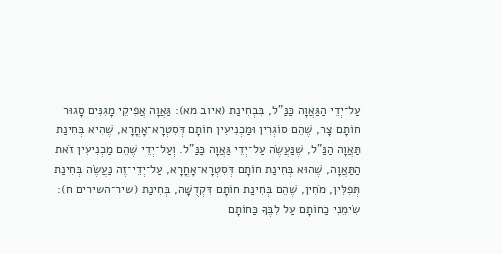עַל־יְדֵי הַגַּאֲוָה כַּנַּ”ל, בִּבְחִינַת (איוב מא): גַּאֲוָה אֲפִיקֵי מָגִנִּים סָגוּר חוֹתָם צָר, שֶׁהֵם סוֹגְרִין וּמַכְנִיעִין חוֹתָם דְּסִטְרָא־אָחֳרָא, שֶׁהִיא בְּחִינַת תַּאֲוָה הַנַּ”ל, שֶׁנַּעֲשֶׂה עַל־יְדֵי גַּאֲוָה כַּנַּ”ל. וְעַל־יְדֵי שֶׁהֵם מַכְנִיעִין זֹאת הַתַּאֲוָה, שֶׁהוּא בְּחִינַת חוֹתָם דְּסִטְרָא־אָחֳרָא, עַל־יְדֵי־זֶה נַעֲשֶׂה בְּחִינַת תְּפִלִּין, מֹחִין, שֶׁהֵם בְּחִינַת חוֹתָם דִּקְדֻשָּׁה, בְּחִינַת (שיר־השירים ח): שִׂימֵנִי כַחוֹתָם עַל לִבֶּךָ כַּחוֹתָם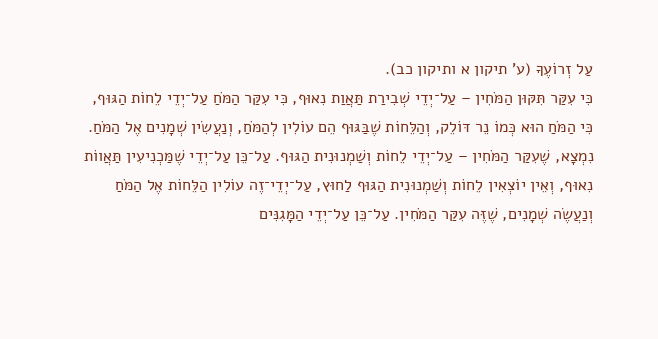עַל זְרוֹעֶךָ (ע’ תיקון א ותיקון כב).
כִּי עִקַּר תִּקּוּן הַמֹּחִין – עַל־יְדֵי שְׁבִירַת תַּאֲוַת נִאוּף, כִּי עִקַּר הַמֹּחַ עַל־יְדֵי לֵחוֹת הַגּוּף, כִּי הַמֹּחַ הוּא כְּמוֹ נֵר דּוֹלֵק, וְהַלֵּחוֹת שֶׁבַּגּוּף הֵם עוֹלִין לְהַמֹּחַ, וְנַעֲשִׂין שְׁמָנִים אֶל הַמֹּחַ. נִמְצָא, שֶׁעִקַּר הַמֹּחִין – עַל־יְדֵי לֵחוֹת וְשַׁמְנוּנִית הַגּוּף. עַל־כֵּן עַל־יְדֵי שֶׁמַּכְנִיעִין תַּאֲווֹת נִאוּף, וְאֵין יוֹצְאִין לֵחוֹת וְשַׁמְנוּנִית הַגּוּף לַחוּץ, עַל־יְדֵי־זֶה עוֹלִין הַלֵּחוֹת אֶל הַמֹּחַ וְנַעֲשֶׂה שְׁמָנִים, שֶׁזֶּה עִקַּר הַמֹּחִין. עַל־כֵּן עַל־יְדֵי הַמָּגִנִּים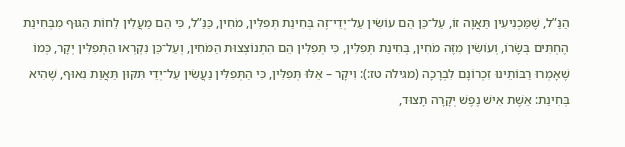הַנַּ”ל, שֶׁמַּכְנִיעִין תַּאֲוָה זוֹ, עַל־כֵּן הֵם עוֹשִׂין עַל־יְדֵי־זֶה בְּחִינַת תְּפִלִּין, מֹחִין, כַּנַּ”ל, כִּי הֵם מַעֲלִין לֵחוֹת הַגּוּף מִבְּחִינַת הֶחְתִּים בְּשָׂרוֹ, וְעוֹשִׂין מִזֶּה מֹחִין, בְּחִינַת תְּפִלִּין, כִּי תְּפִלִּין הֵם הִתְנוֹצְצוּת הַמֹּחִין, וְעַל־כֵּן נִקְרְאוּ הַתְּפִלִּין יְקָר, כְּמוֹ שֶׁאָמְרוּ רַבּוֹתֵינוּ זִכְרוֹנָם לִבְרָכָה (מגילה טז:): וִיקָר – אֵלּוּ תְּפִלִּין, כִּי הַתְּפִלִּין נַעֲשִׂין עַל־יְדֵי תִּקּוּן תַּאֲוַת נִאוּף, שֶׁהִיא בְּחִינַת: אֵשֶׁת אִישׁ נֶפֶשׁ יְקָרָה תָצוּד,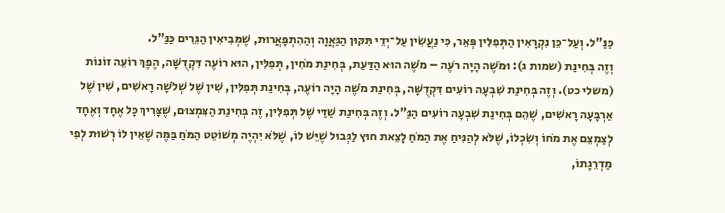כַּנַּ”ל. וְעַל־כֵּן נִקְרָאִין הַתְּפִלִּין פְּאֵר, כִּי נַעֲשִׂין עַל־יְדֵי תִּקּוּן הַגַּאֲוָה וְהַהִתְפָּאֲרוּת, שֶׁמְּבִיאִין הַגֵּרִים כַּנַּ”ל.
וְזֶה בְּחִינַת (שמות ג): וּמֹשֶׁה הָיָה רֹעֶה – מֹשֶׁה הוּא הַדַּעַת, בְּחִינַת מֹחִין, תְּפִלִּין, הוּא רוֹעֶה דִּקְדֻשָּׁה, הֶפֶךְ רוֹעֵה זוֹנוֹת (משלי כט). וְזֶה בְּחִינַת שִׁבְעָה רוֹעִים דִּקְדֻשָּׁה, בְּחִינַת מֹשֶׁה הָיָה רוֹעֶה, בְּחִינַת תְּפִלִּין, שִׁין שֶׁל שְׁלֹשָׁה רָאשִׁים, שִׁין שֶׁל אַרְבָּעָה רָאשִׁים, שֶׁהֵם בְּחִינַת שִׁבְעָה רוֹעִים הַנַּ”ל. וְזֶה בְּחִינַת שַׁדַּי שֶׁל תְּפִלִּין, זֶה בְּחִינַת הַצִּמְצוּם, שֶׁצָּרִיךְ כָּל אֶחָד וְאֶחָד לְצַמְצֵם אֶת מֹחוֹ וְשִׂכְלוֹ, שֶׁלֹּא לְהַנִּיחַ אֶת הַמֹּחַ לָצֵאת חוּץ לַגְּבוּל שֶׁיֵּשׁ לוֹ, שֶׁלֹּא יִהְיֶה מְשׁוֹטֵט הַמֹּחַ בַּמֶּה שֶׁאֵין לוֹ רְשׁוּת לְפִי מַדְרֵגָתוֹ,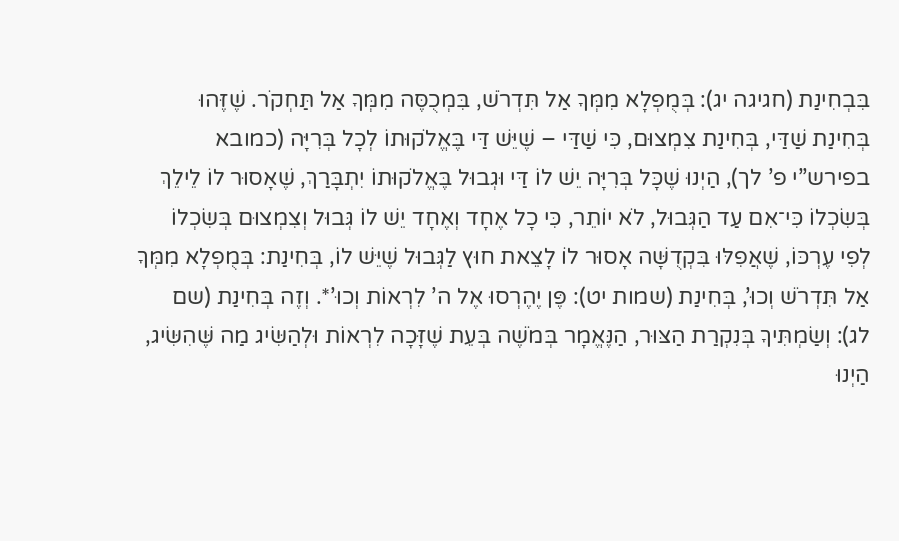בִּבְחִינַת (חגיגה יג): בְּמֻפְלָא מִמְּךָ אַל תִּדְרֹשׁ, בִּמְכֻסֶּה מִמְּךָ אַל תַּחְקֹר. שֶׁזֶּהוּ בְּחִינַת שַׁדַּי, בְּחִינַת צִמְצוּם, כִּי שַׁדַּי – שֶׁיֵּשׁ דַּי בֶּאֱלֹקוּתוֹ לְכָל בְּרִיָּה (כמובא בפירש”י פ’ לך), הַיְנוּ שֶׁכָּל בְּרִיָּה יֵשׁ לוֹ דַּי וּגְבוּל בֶּאֱלֹקוּתוֹ יִתְבָּרַךְ, שֶׁאָסוּר לוֹ לֵילֵךְ בְּשִׂכְלוֹ כִּי־אִם עַד הַגְּבוּל, לֹא יוֹתֵר, כִּי כָל אֶחָד וְאֶחָד יֵשׁ לוֹ גְּבוּל וְצִמְצוּם בְּשִׂכְלוֹ לְפִי עֶרְכּוֹ, שֶׁאֲפִלּוּ בִּקְדֻשָּׁה אָסוּר לוֹ לָצֵאת חוּץ לַגְּבוּל שֶׁיֵּשׁ לוֹ, בְּחִינַת: בְּמֻפְלָא מִמְּךָ אַל תִּדְרֹשׁ וְכוּ’, בְּחִינַת (שמות יט): פֶּן יֶהֶרְסוּ אֶל ה’ לִרְאוֹת וְכוּ’*. וְזֶה בְּחִינַת (שם לג): וְשַׂמְתִּיךָ בְּנִקְרַת הַצּוּר, הַנֶּאֱמָר בְּמֹשֶׁה בְּעֵת שֶׁזָּכָה לִרְאוֹת וּלְהַשִּׂיג מַה שֶּׁהִשִּׂיג, הַיְנוּ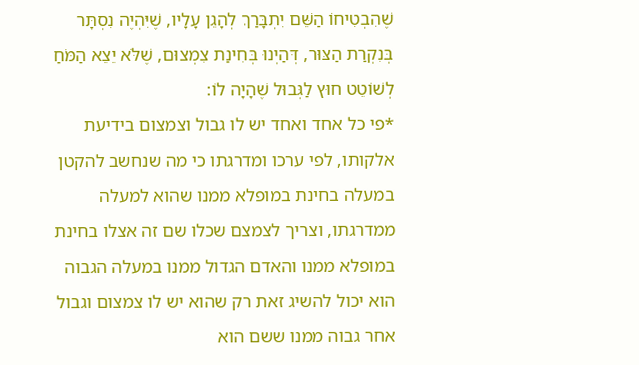שֶׁהִבְטִיחוֹ הַשֵּׁם יִתְבָּרַךְ לְהָגֵן עָלָיו, שֶׁיִּהְיֶה נִסְתָּר בְּנִקְרַת הַצּוּר, דְּהַיְנוּ בְּחִינַת צִמְצוּם, שֶׁלֹּא יֵצֵא הַמֹּחַ לְשׁוֹטֵט חוּץ לַגְּבוּל שֶׁהָיָה לוֹ:
*פי כל אחד ואחד יש לו גבול וצמצום בידיעת אלקותו, לפי ערכו ומדרגתו כי מה שנחשב להקטן במעלה בחינת במופלא ממנו שהוא למעלה ממדרגתו, וצריך לצמצם שכלו שם זה אצלו בחינת במופלא ממנו והאדם הגדול ממנו במעלה הגבוה הוא יכול להשיג זאת רק שהוא יש לו צמצום וגבול אחר גבוה ממנו ששם הוא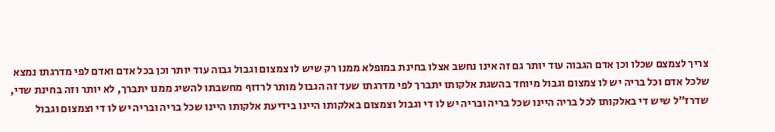צריך לצמצם שכלו וכן אדם הגבוה עוד יותר גם זה אינו נחשב אצלו בחינת במופלא ממנו רק שיש לו צמצום וגבול גבוה עוד יותר וכן בכל אדם ואדם לפי מדרגתו נמצא שלכל אדם וכל בריה יש לו צמצום וגבול מיוחד בהשגת אלקותו יתברך לפי מדרגתו שעד זה הגבול מותר לרדוף מחשבתו להשיג ממנו יתברך, לא יותר וזה בחינת שדי, שדרז"ל שיש די באלקותו לכל בריה היינו שכל בריה ובריה יש לו די וגבול וצמצום באלקותו היינו בידיעת אלקותו היינו שכל בריה ובריה יש לו די וצמצום וגבול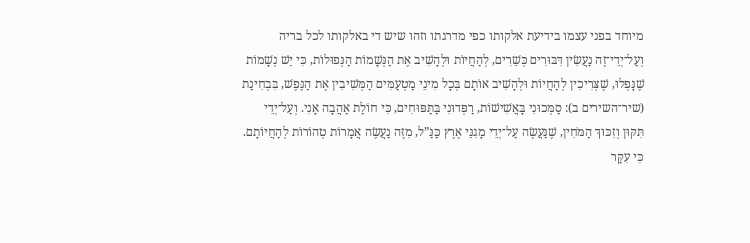מיוחד בפני עצמו בידיעת אלקותו כפי מדרגתו וזהו שיש די באלקותו לכל בריה
וְעַל־יְדֵי־זֶה נַעֲשִׂין דִּבּוּרִים כְּשֵׁרִים, לְהַחֲיוֹת וּלְהָשִׁיב אֶת הַנְּשָׁמוֹת הַנְּפוּלוֹת, כִּי יֵשׁ נְשָׁמוֹת שֶׁנָּפְלוּ, שֶׁצְּרִיכִין לְהַחֲיוֹת וּלְהָשִׁיב אוֹתָם בְּכָל מִינֵי מַטְעַמִּים הַמְּשִׁיבִין אֶת הַנֶּפֶשׁ, בִּבְחִינַת (שיר־השירים ב): סַמְּכוּנִי בָּאֲשִׁישׁוֹת, רַפְּדוּנִי בַּתַּפּוּחִים, כִּי חוֹלַת אַהֲבָה אָנִי. וְעַל־יְדֵי תִּקּוּן וְזִכּוּךְ הַמֹּחִין, שֶׁנַּעֲשֶׂה עַל־יְדֵי מָגִנֵּי אֶרֶץ כַּנַּ”ל, מִזֶּה נַעֲשֶׂה אֲמָרוֹת טְהוֹרוֹת לְהַחֲיוֹתָם.
כִּי עִקַּר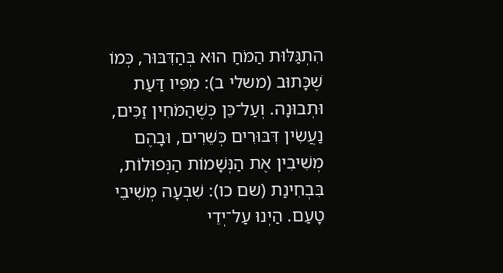הִתְגַּלּוּת הַמֹּחַ הוּא בְּהַדִּבּוּר, כְּמוֹ שֶׁכָּתוּב (משלי ב): מִפִּיו דַּעַת וּתְבוּנָה. וְעַל־כֵּן כְּשֶׁהַמֹּחִין זַכִּים, נַעֲשִׂין דִּבּוּרִים כְּשֵׁרִים, וּבָהֶם מְשִׁיבִין אֶת הַנְּשָׁמוֹת הַנְּפוּלוֹת, בִּבְחִינַת (שם כו): שִׁבְעָה מְשִׁיבֵי טָעַם. הַיְנוּ עַל־יְדֵי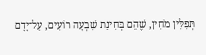תְּפִלִּין מֹחִין, שֶׁהֵם בְּחִינַת שִׁבְעָה רוֹעִים, עַל־יָדָם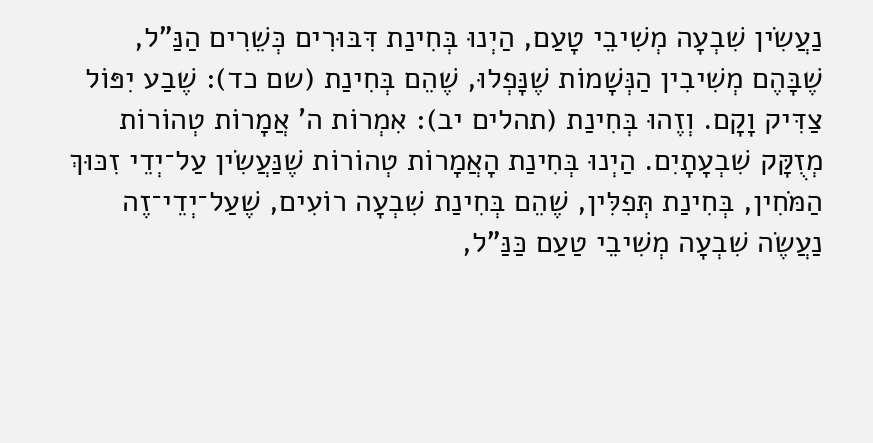נַעֲשִׂין שִׁבְעָה מְשִׁיבֵי טָעַם, הַיְנוּ בְּחִינַת דִּבּוּרִים כְּשֵׁרִים הַנַּ"ל, שֶׁבָּהֶם מְשִׁיבִין הַנְּשָׁמוֹת שֶׁנָּפְלוּ, שֶׁהֵם בְּחִינַת (שם כד): שֶׁבַע יִפּוֹל צַדִּיק וָקָם. וְזֶהוּ בְּחִינַת (תהלים יב): אִמְרוֹת ה’ אֲמָרוֹת טְהוֹרוֹת מְזֻקָּק שִׁבְעָתָיִם. הַיְנוּ בְּחִינַת הָאֲמָרוֹת טְהוֹרוֹת שֶׁנַּעֲשִׂין עַל־יְדֵי זִכּוּךְ הַמֹּחִין, בְּחִינַת תְּפִלִּין, שֶׁהֵם בְּחִינַת שִׁבְעָה רוֹעִים, שֶׁעַל־יְדֵי־זֶה נַעֲשֶׂה שִׁבְעָה מְשִׁיבֵי טַעַם כַּנַּ”ל,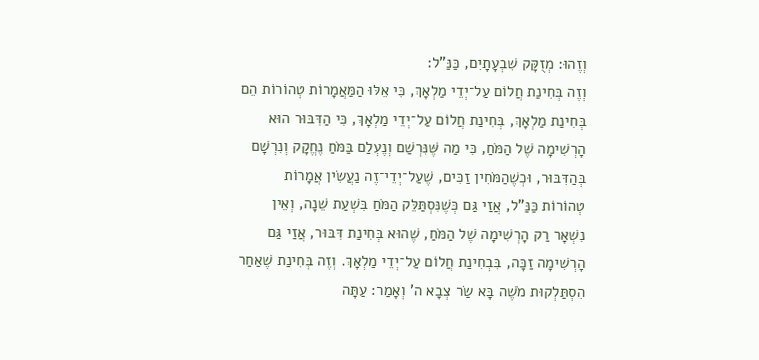וְזֶהוּ: מְזֻקָּק שִׁבְעָתָיִם, כַּנַּ”ל:
וְזֶה בְּחִינַת חֲלוֹם עַל־יְדֵי מַלְאָךְ, כִּי אֵלּוּ הַמַּאֲמָרוֹת טְהוֹרוֹת הֵם בְּחִינַת מַלְאָךְ, בְּחִינַת חֲלוֹם עַל־יְדֵי מַלְאָךְ, כִּי הַדִּבּוּר הוּא הָרְשִׁימָה שֶׁל הַמֹּחַ, כִּי מַה שֶּׁנִּרְשַׁם וְנֶעְלַם בַּמֹּחַ נֶחֱקָק וְנִרְשָׁם בְּהַדִּבּוּר, וּכְשֶׁהַמֹּחִין זַכִּים, שֶׁעַל־יְדֵי־זֶה נַעֲשִׂין אֲמָרוֹת טְהוֹרוֹת כַּנַּ”ל, אֲזַי גַּם כְּשֶׁנִּסְתַּלֵּק הַמֹּחַ בִּשְׁעַת שֵׁנָה, וְאֵין נִשְׁאָר רַק הָרְשִׁימָה שֶׁל הַמֹּחַ, שֶׁהוּא בְּחִינַת דִּבּוּר, אֲזַי גַּם הָרְשִׁימָה זַכָּה, בִּבְחִינַת חֲלוֹם עַל־יְדֵי מַלְאָךְ. וְזֶה בְּחִינַת שֶׁאַחַר הִסְתַּלְקוּת מֹשֶׁה בָּא שַׂר צְבָא ה’ וְאָמַר: עַתָּה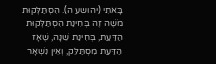בָּאתִי (יהושע ה). הִסְתַּלְּקוּת מֹשֶׁה זֶה בְּחִינַת הִסְתַּלְּקוּת הַדַּעַת, בְּחִינַת שֵׁנָה, שֶׁאָז הַדַּעַת מִסְתַּלֵּק, וְאֵין נִשְׁאָר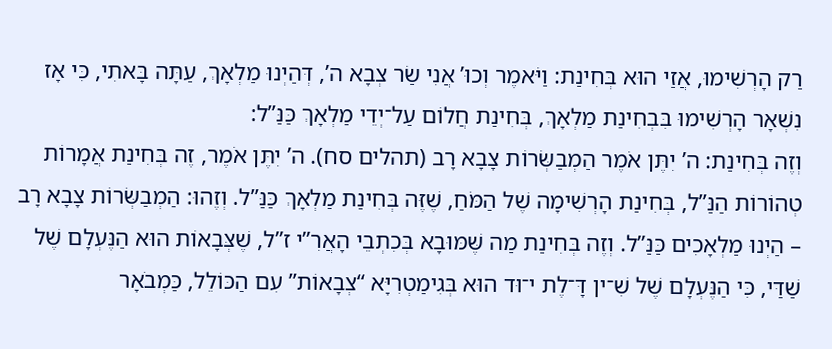רַק הָרְשִׁימוּ, אֲזַי הוּא בְּחִינַת: וַיֹּאמֶר וְכוּ’ אֲנִי שַׂר צְבָא ה’, דְּהַיְנוּ מַלְאָךְ, עַתָּה בָּאתִי, כִּי אָז נִשְׁאָר הָרְשִׁימוּ בִּבְחִינַת מַלְאָךְ, בְּחִינַת חֲלוֹם עַל־יְדֵי מַלְאָךְ כַּנַּ”ל:
וְזֶה בְּחִינַת: ה’ יִתֶּן אֹמֶר הַמְבַשְּׂרוֹת צָבָא רָב (תהלים סח). ה’ יִתֶּן אֹמֶר, זֶה בְּחִינַת אֲמָרוֹת טְהוֹרוֹת הַנַּ”ל, בְּחִינַת הָרְשִׁימָה שֶׁל הַמֹּחַ, שֶׁזֶּה בְּחִינַת מַלְאָךְ כַּנַּ”ל. וְזֶהוּ: הַמְבַשְּׂרוֹת צָבָא רָב – הַיְנוּ מַלְאָכִים כַּנַּ”ל. וְזֶה בְּחִינַת מַה שֶּׁמּוּבָא בְּכִתְבֵי הָאֲרִ”י ז”ל, שֶׁצְּבָאוֹת הוּא הַנֶּעְלָם שֶׁל שַׁדַּי, כִּי הַנֶּעְלָם שֶׁל שִׁ־ין דָּ־לֶת י־וּד הוּא בְּגִימַטְרִיָּא “צְבָאוֹת” עִם הַכּוֹלֵל, כַּמְבֹאָר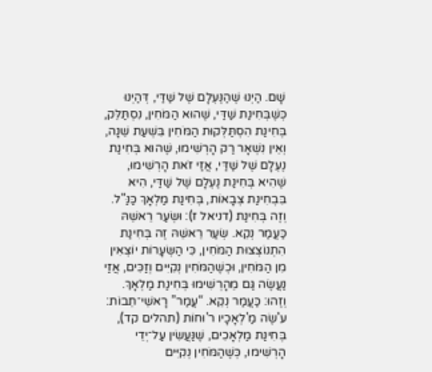שָׁם. הַיְנוּ שֶׁהַנֶּעְלָם שֶׁל שַׁדַּי, דְּהַיְנוּ כְּשֶׁבְּחִינַת שַׁדַּי, שֶׁהוּא הַמֹּחִין, נִסְתַּלֵּק, בְּחִינַת הִסְתַּלְּקוּת הַמֹּחִין בִּשְׁעַת שֵׁנָה, וְאֵין נִשְׁאָר רַק הָרְשִׁימוּ, שֶׁהוּא בְּחִינַת נֶעְלָם שֶׁל שַׁדַּי, אֲזַי זֹאת הָרְשִׁימוּ, שֶׁהִיא בְּחִינַת נֶעְלָם שֶׁל שַׁדַּי, הִיא בִּבְחִינַת צְבָאוֹת, בְּחִינַת מַלְאָךְ כַּנַּ"ל. וְזֶה בְּחִינַת (דניאל ז): וּשְׂעַר רֵאשֵׁהּ כַּעֲמַר נְקֵא. שְׂעַר רֵאשֵׁהּ זֶה בְּחִינַת הִתְנוֹצְצוּת הַמֹּחִין, כִּי הַשְּׂעָרוֹת יוֹצְאִין מִן הַמֹּחִין, וּכְשֶׁהַמֹּחִין נְקִיִּים וְזַכִּים, אֲזַי נַעֲשֶׂה גַּם מֵהָרְשִׁימוּ בְּחִינַת מַלְאָךְ. וְזֶהוּ: כַּעֲמַר נְקֵא. “עֲמַר” רָאשֵׁי־תֵבוֹת: עֹ'שֶׂה מַ'לְאָכָיו ר'וּחוֹת (תהלים קד), בְּחִינַת מַלְאָכִים, שֶׁנַּעֲשִׂין עַל־יְדֵי הָרְשִׁימוּ, כְּשֶׁהַמֹּחִין נְקִיִּים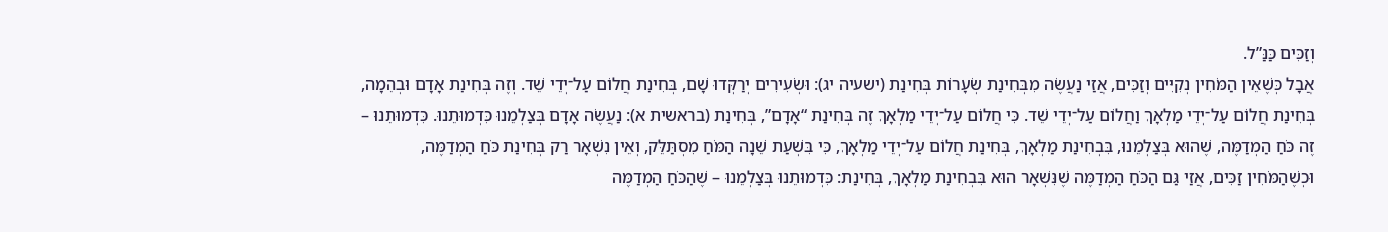וְזַכִּים כַּנַּ”ל.
אֲבָל כְּשֶׁאֵין הַמֹּחִין נְקִיִּים וְזַכִּים, אֲזַי נַעֲשֶׂה מִבְּחִינַת שְׂעָרוֹת בְּחִינַת (ישעיה יג): וּשְׂעִירִים יְרַקְּדוּ שָׁם, בְּחִינַת חֲלוֹם עַל־יְדֵי שֵׁד. וְזֶה בְּחִינַת אָדָם וּבְהֵמָה, בְּחִינַת חֲלוֹם עַל־יְדֵי מַלְאָךְ וַחֲלוֹם עַל־יְדֵי שֵׁד. כִּי חֲלוֹם עַל־יְדֵי מַלְאָךְ זֶה בְּחִינַת “אָדָם”, בְּחִינַת (בראשית א): נַעֲשֶׂה אָדָם בְּצַלְמֵנוּ כִּדְמוּתֵנוּ. כִּדְמוּתֵנוּ – זֶה כֹּחַ הַמְדַמֶּה, שֶׁהוּא בְּצַלְמֵנוּ, בִּבְחִינַת מַלְאָךְ, בְּחִינַת חֲלוֹם עַל־יְדֵי מַלְאָךְ, כִּי בִּשְׁעַת שֵׁנָה הַמֹּחַ מִסְתַּלֵּק, וְאֵין נִשְׁאָר רַק בְּחִינַת כֹּחַ הַמְדַמֶּה, וּכְשֶׁהַמֹּחִין זַכִּים, אֲזַי גַּם הַכֹּחַ הַמְדַמֶּה שֶׁנִּשְׁאָר הוּא בִּבְחִינַת מַלְאָךְ, בְּחִינַת: כִּדְמוּתֵנוּ בְּצַלְמֵנוּ – שֶׁהַכֹּחַ הַמְדַמֶּה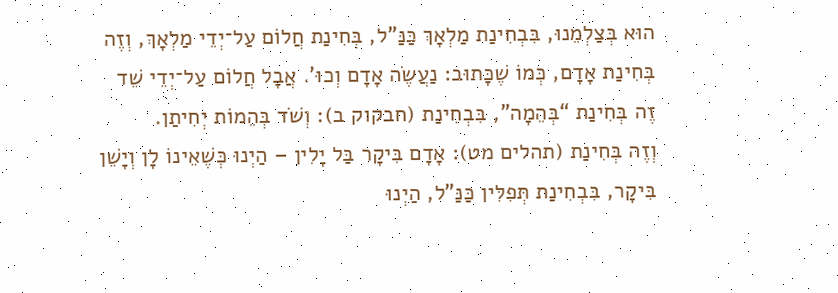הוּא בְּצַלְמֵנוּ, בִּבְחִינַת מַלְאָךְ כַּנַּ"ל, בְּחִינַת חֲלוֹם עַל־יְדֵי מַלְאָךְ, וְזֶה בְּחִינַת אָדָם, כְּמוֹ שֶׁכָּתוּב: נַעֲשֶׂה אָדָם וְכוּ’. אֲבָל חֲלוֹם עַל־יְדֵי שֵׁד זֶה בְּחִינַת “בְּהֵמָה”, בִּבְחִינַת (חבקוק ב): וְשֹׁד בְּהֵמוֹת יְחִיתַן.
וְזֶה בְּחִינַת (תהלים מט): אָדָם בִּיקָר בַּל יָלִין – הַיְנוּ כְּשֶׁאֵינוֹ לָן וְיָשֵׁן בִּיקָר, בִּבְחִינַת תְּפִלִּין כַּנַּ”ל, הַיְנוּ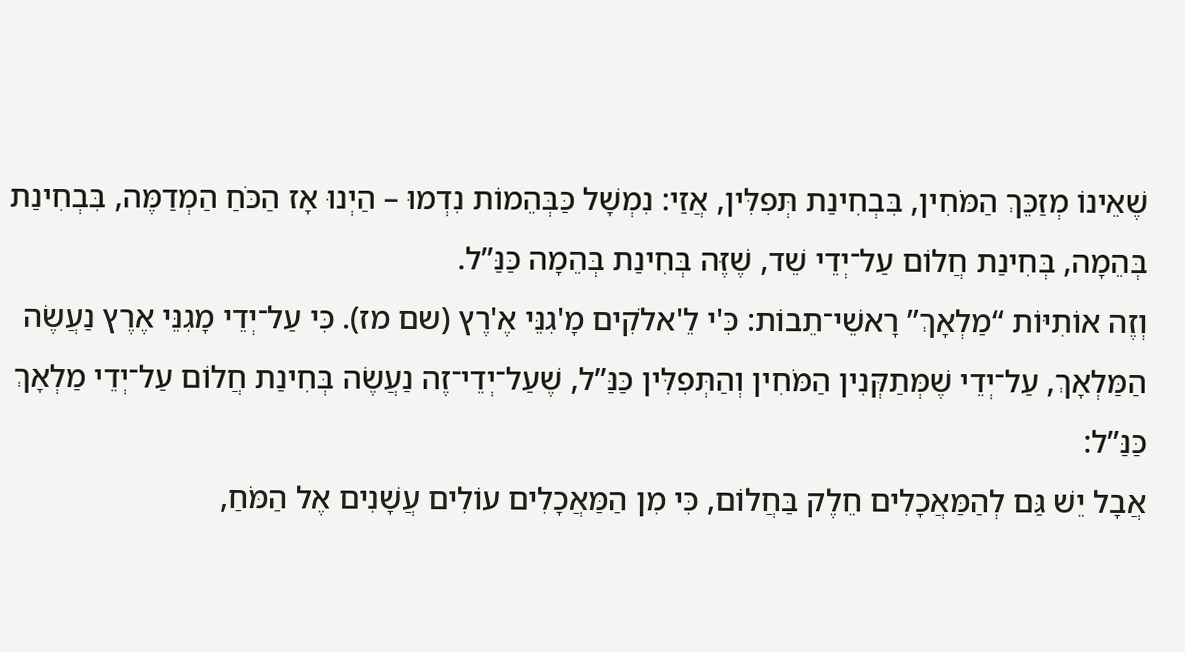שֶׁאֵינוֹ מְזַכֵּךְ הַמֹּחִין, בִּבְחִינַת תְּפִלִּין, אֲזַי: נִמְשָׁל כַּבְּהֵמוֹת נִדְמוּ – הַיְנוּ אָז הַכֹּחַ הַמְדַמֶּה, בִּבְחִינַת בְּהֵמָה, בְּחִינַת חֲלוֹם עַל־יְדֵי שֵׁד, שֶׁזֶּה בְּחִינַת בְּהֵמָה כַּנַּ”ל.
וְזֶה אוֹתִיּוֹת “מַלְאָךְ” רָאשֵׁי־תֵבוֹת: כִּ'י לֵ'אלֹקִים מָ'גִנֵּי אֶ'רֶץ (שם מז). כִּי עַל־יְדֵי מָגִנֵּי אֶרֶץ נַעֲשֶׂה הַמַּלְאָךְ, עַל־יְדֵי שֶׁמְּתַקְּנִין הַמֹּחִין וְהַתְּפִלִּין כַּנַּ”ל, שֶׁעַל־יְדֵי־זֶה נַעֲשֶׂה בְּחִינַת חֲלוֹם עַל־יְדֵי מַלְאָךְ כַּנַּ”ל:
אֲבָל יֵשׁ גַּם לְהַמַּאֲכָלִים חֵלֶק בַּחֲלוֹם, כִּי מִן הַמַּאֲכָלִים עוֹלִים עֲשָׁנִים אֶל הַמֹּחַ,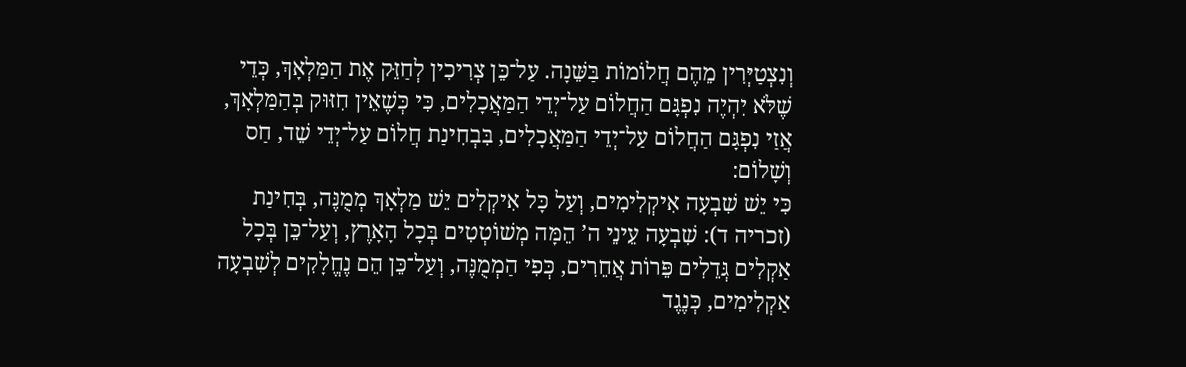וְנִצְטַיְּרִין מֵהֶם חֲלוֹמוֹת בַּשֵּׁנָה. עַל־כֵּן צְרִיכִין לְחַזֵּק אֶת הַמַּלְאָךְ, כְּדֵי שֶׁלֹּא יִהְיֶה נִפְגָּם הַחֲלוֹם עַל־יְדֵי הַמַּאֲכָלִים, כִּי כְּשֶׁאֵין חִזּוּק בְּהַמַּלְאָךְ, אֲזַי נִפְגָּם הַחֲלוֹם עַל־יְדֵי הַמַּאֲכָלִים, בִּבְחִינַת חֲלוֹם עַל־יְדֵי שֵׁד, חַס וְשָׁלוֹם:
כִּי יֵשׁ שִׁבְעָה אִיקְלִימִים, וְעַל כָּל אִיקְלִים יֵשׁ מַלְאָךְ מְמֻנֶּה, בְּחִינַת (זכריה ד): שִׁבְעָה עֵינֵי ה’ הֵמָּה מְשׁוֹטְטִים בְּכָל הָאָרֶץ, וְעַל־כֵּן בְּכָל אַקְלִים גְּדֵלִים פֵּרוֹת אֲחֵרִים, כְּפִי הַמְמֻנֶּה, וְעַל־כֵּן הֵם נֶחֱלָקִים לְשִׁבְעָה אַקְלִימִים, כְּנֶגֶד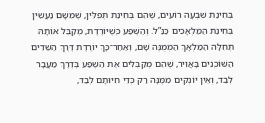בְּחִינַת שִׁבְעָה רוֹעִים, שֶׁהֵם בְּחִינַת תְּפִלִּין, שֶׁמִּשָּׁם נַעֲשִׂין בְּחִינַת הַמַּלְאָכִים כַּנַּ”ל. וְהַשֶּׁפַע כְּשֶׁיּוֹרֶדֶת, מְקַבֵּל אוֹתָהּ תְּחִלָּה הַמַּלְאָךְ הַמְמֻנֶּה שָׁם, וְאַחַר־כָּךְ יוֹרֶדֶת דֶּרֶךְ הַשֵּׁדִים הַשּׁוֹכְנִים בָּאֲוִיר, שֶׁהֵם מְקַבְּלִים אֶת הַשֶּׁפַע בְּדֶרֶךְ מַעֲבָר לְבַד, וְאֵין יוֹנְקִים מִמֶּנָּה רַק כְּדֵי חִיּוּתָם לְבַד,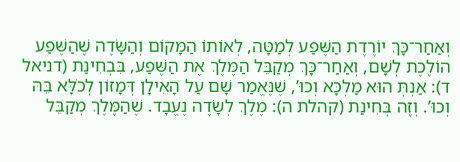וְאַחַר־כָּךְ יוֹרֶדֶת הַשֶּׁפַע לְמַטָּה, לְאוֹתוֹ הַמָּקוֹם וְהַשָּׂדֶה שֶׁהַשֶּׁפַע הוֹלֶכֶת לְשָׁם, וְאַחַר־כָּךְ מְקַבֵּל הַמֶּלֶךְ אֶת הַשֶּׁפַע, בִּבְחִינַת (דניאל ד): אַנְתְּ הוּא מַלְכָּא וְכוּ’, שֶׁנֶּאֱמַר שָׁם עַל הָאִילָן דְּמָזוֹן לְכֹלָּא בֵּהּ וְכוּ’. וְזֶה בְּחִינַת (קהלת ה): מֶלֶךְ לְשָׂדֶה נֶעֱבָד. שֶׁהַמֶּלֶךְ מְקַבֵּל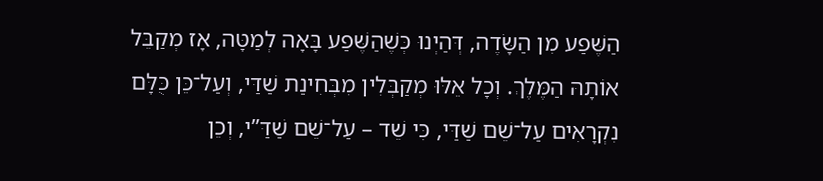הַשֶּׁפַע מִן הַשָּׂדֶה, דְּהַיְנוּ כְּשֶׁהַשֶּׁפַע בָּאָה לְמַטָּה, אָז מְקַבֵּל אוֹתָהּ הַמֶּלֶךְ. וְכָל אֵלּוּ מְקַבְּלִין מִבְּחִינַת שַׁדַּי, וְעַל־כֵּן כֻּלָּם נִקְרָאִים עַל־שֵׁם שַׁדַּי, כִּי שֵׁד – עַל־שֵׁם שַׁדַּ”י, וְכֵן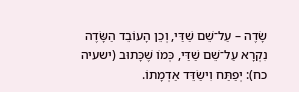שָׂדֶה – עַל־שֵׁם שַׁדַּי, וְכֵן הָעוֹבֵד הַשָּׂדֶה נִקְרָא עַל־שֵׁם שַׁדַּי, כְּמוֹ שֶׁכָּתוּב (ישעיה כח): יְפַתַּח וִישַׂדֵּד אַדְמָתוֹ.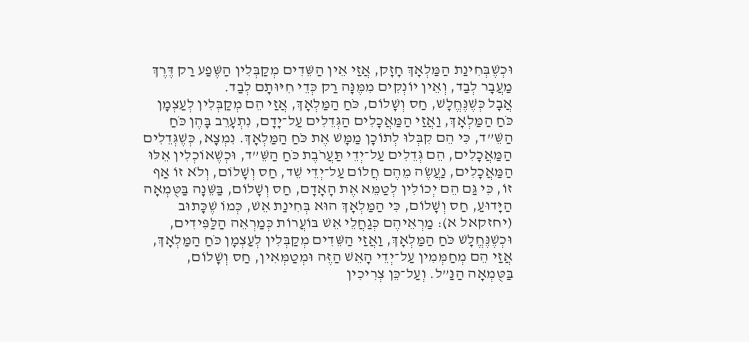וּכְשֶׁבְּחִינַת הַמַּלְאָךְ חָזָק, אֲזַי אֵין הַשֵּׁדִים מְקַבְּלִין הַשֶּׁפַע רַק דֶּרֶךְ מַעֲבָר לְבַד, וְאֵין יוֹנְקִים מִמֶּנָּה רַק כְּדֵי חִיּוּתָם לְבַד.
אֲבָל כְּשֶׁנֶּחֱלָשׁ, חַס וְשָׁלוֹם, כֹּחַ הַמַּלְאָךְ, אֲזַי הֵם מְקַבְּלִין לְעַצְמָן כֹּחַ הַמַּלְאָךְ, וַאֲזַי הַמַּאֲכָלִים הַגְּדֵלִים עַל־יָדָם, נִתְעָרֵב בָּהֶן כֹּחַ הַשֵּׁ”ד, כִּי הֵם קִבְּלוּ לְתוֹכָן מַמָּשׁ אֶת כֹּחַ הַמַּלְאָךְ. נִמְצָא, כְּשֶׁגְּדֵלִים הַמַּאֲכָלִים, הֵם גְּדֵלִים עַל־יְדֵי תַּעֲרֹבֶת כֹּחַ הַשֵּׁ”ד, וּכְשֶׁאוֹכְלִין אֵלּוּ הַמַּאֲכָלִים, נַעֲשֶׂה מֵהֶם חֲלוֹם עַל־יְדֵי שֵׁד, חַס וְשָׁלוֹם, וְלֹא זוֹ אַף זוֹ, כִּי גַּם הֵם יְכוֹלִין לְטַמֵּא אֶת הָאָדָם, חַס וְשָׁלוֹם, בַּשֵּׁנָה בַּטֻּמְאָה הַיָּדוּעַ, חַס וְשָׁלוֹם, כִּי הַמַּלְאָךְ הוּא בְּחִינַת אֵשׁ, כְּמוֹ שֶׁכָּתוּב (יחזקאל א): מַרְאֵיהֶם כְּגַחֲלֵי אֵשׁ בּוֹעֲרוֹת כְּמַרְאֵה הַלַּפִּידִים, וּכְשֶׁנֶּחֱלָשׁ כֹּחַ הַמַּלְאָךְ, וַאֲזַי הַשֵּׁדִים מְקַבְּלִין לְעַצְמָן כֹּחַ הַמַּלְאָךְ, אֲזַי הֵם מְחַמְּמִין עַל־יְדֵי הָאֵשׁ הַזֶּה וּמְטַמְּאִין, חַס וְשָׁלוֹם, בַּטֻּמְאָה הַנַּ”ל. וְעַל־כֵּן צְרִיכִין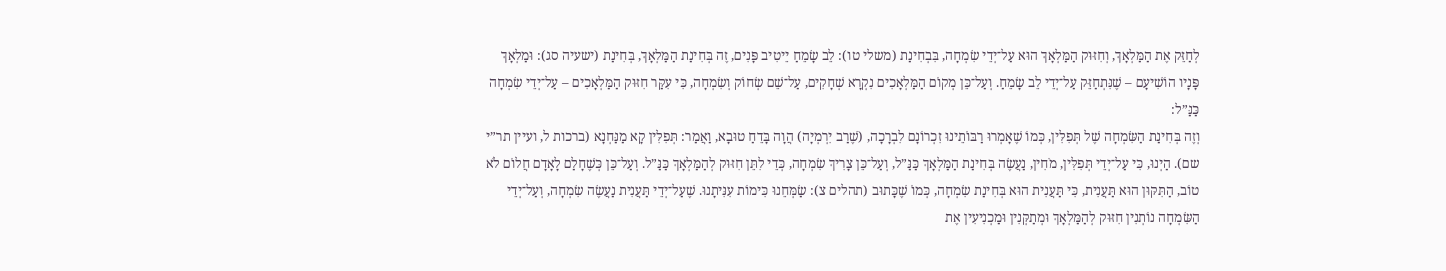לְחַזֵּק אֶת הַמַּלְאָךְ, וְחִזּוּק הַמַּלְאָךְ הוּא עַל־יְדֵי שִׂמְחָה, בִּבְחִינַת (משלי טו): לֵב שָׂמֵחַ יֵיטִיב פָּנִים, זֶה בְּחִינַת הַמַּלְאָךְ, בְּחִינַת (ישעיה סג): וּמַלְאָךְ פָּנָיו הוֹשִׁיעָם – שֶׁנִּתְחַזֵּק עַל־יְדֵי לֵב שָׂמֵחַ. וְעַל־כֵּן מְקוֹם הַמַּלְאָכִים נִקְרָא שְׁחָקִים, עַל־שֵׁם שְׂחוֹק וְשִׂמְחָה, כִּי עִקַּר חִזּוּק הַמַּלְאָכִים – עַל־יְדֵי שִׂמְחָה כַּנַּ”ל:
וְזֶה בְּחִינַת הַשִּׂמְחָה שֶׁל תְּפִלִּין, כְּמוֹ שֶׁאָמְרוּ רַבּוֹתֵינוּ זִכְרוֹנָם לִבְרָכָה, (שֶׁרַב יִרְמְיָה) הֲוָה בָּדֵחַ טוּבָא, וַאֲמַר: תְּפִלִּין קָא מַנַּחְנָא (ברכות ל, ועיין תר”י שם). הַיְנוּ, כִּי עַל־יְדֵי תְּפִלִּין, מֹחִין, נַעֲשֶׂה בְּחִינַת הַמַּלְאָךְ כַּנַּ”ל, וְעַל־כֵּן צָרִיךְ שִׂמְחָה, כְּדֵי לִתֵּן חִזּוּק לְהַמַּלְאָךְ כַּנַּ”ל. וְעַל־כֵּן כְּשֶׁחָלַם לָאָדָם חֲלוֹם לֹא טוֹב, הַתִּקּוּן הוּא תַּעֲנִית, כִּי תַּעֲנִית הוּא בְּחִינַת שִׂמְחָה, כְּמוֹ שֶׁכָּתוּב (תהלים צ): שַׂמְּחֵנוּ כִּימוֹת עִנִּיתָנוּ. שֶׁעַל־יְדֵי תַּעֲנִית נַעֲשֶׂה שִׂמְחָה, וְעַל־יְדֵי הַשִּׂמְחָה נוֹתְנִין חִזּוּק לְהַמַּלְאָךְ וּמְתַקְּנִין וּמַכְנִיעִין אֶת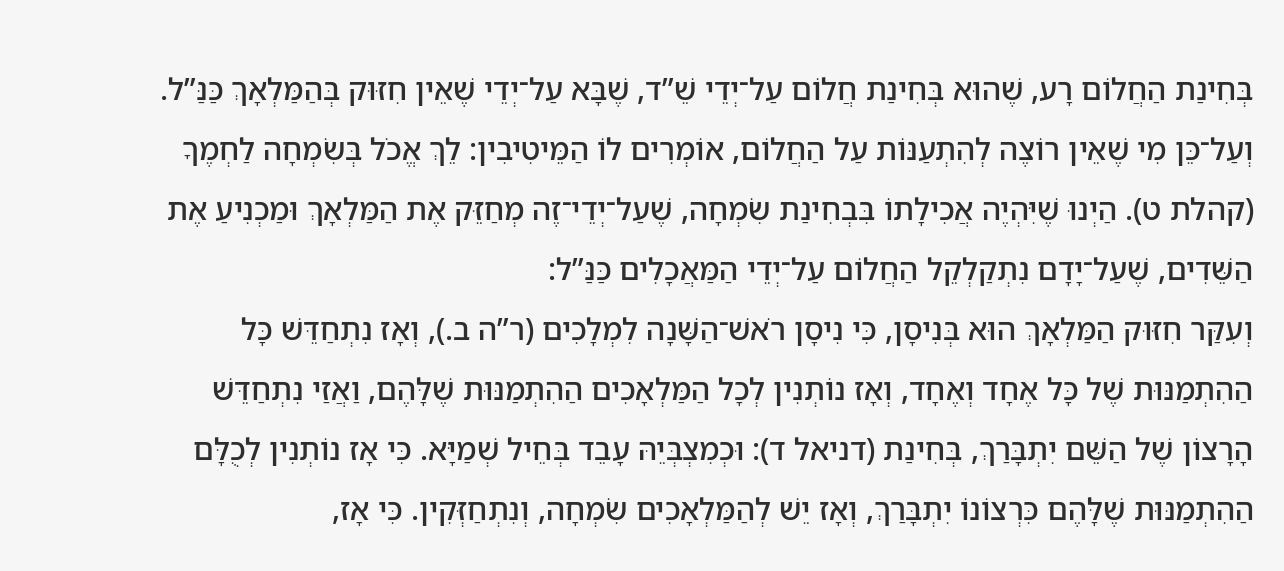בְּחִינַת הַחֲלוֹם רָע, שֶׁהוּא בְּחִינַת חֲלוֹם עַל־יְדֵי שֵׁ”ד, שֶׁבָּא עַל־יְדֵי שֶׁאֵין חִזּוּק בְּהַמַּלְאָךְ כַּנַּ”ל. וְעַל־כֵּן מִי שֶׁאֵין רוֹצֶה לְהִתְעַנּוֹת עַל הַחֲלוֹם, אוֹמְרִים לוֹ הַמֵּיטִיבִין: לֵךְ אֱכֹל בְּשִׂמְחָה לַחְמֶךָ (קהלת ט). הַיְנוּ שֶׁיִּהְיֶה אֲכִילָתוֹ בִּבְחִינַת שִׂמְחָה, שֶׁעַל־יְדֵי־זֶה מְחַזֵּק אֶת הַמַּלְאָךְ וּמַכְנִיעַ אֶת הַשֵּׁדִים, שֶׁעַל־יָדָם נִתְקַלְקֵל הַחֲלוֹם עַל־יְדֵי הַמַּאֲכָלִים כַּנַּ”ל:
וְעִקַּר חִזּוּק הַמַּלְאָךְ הוּא בְּנִיסָן, כִּי נִיסָן רֹאשׁ־הַשָּׁנָה לִמְלָכִים (ר”ה ב.), וְאָז נִתְחַדֵּשׁ כָּל הַהִתְמַנּוּת שֶׁל כָּל אֶחָד וְאֶחָד, וְאָז נוֹתְנִין לְכָל הַמַּלְאָכִים הַהִתְמַנּוּת שֶׁלָּהֶם, וַאֲזַי נִתְחַדֵּשׁ הָרָצוֹן שֶׁל הַשֵּׁם יִתְבָּרַךְ, בְּחִינַת (דניאל ד): וּכְמִצְבְּיֵהּ עָבֵד בְּחֵיל שְׁמַיָּא. כִּי אָז נוֹתְנִין לְכֻלָּם הַהִתְמַנּוּת שֶׁלָּהֶם כִּרְצוֹנוֹ יִתְבָּרַךְ, וְאָז יֵשׁ לְהַמַּלְאָכִים שִׂמְחָה, וְנִתְחַזְּקִין. כִּי אָז,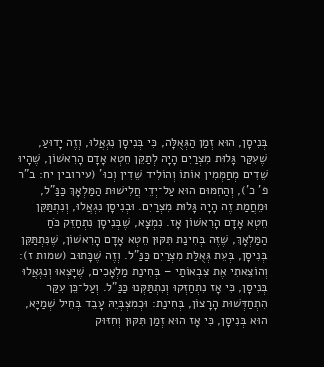בְּנִיסָן, הוּא זְמַן הַגְּאֻלָּה, כִּי בְּנִיסָן נִגְאֲלוּ, וְזֶה יָדוּעַ, שֶׁעִקַּר גָּלוּת מִצְרַיִם הָיָה לְתַקֵּן חֵטְא אָדָם הָרִאשׁוֹן, שֶׁהָיוּ שֵׁדִים מְחַמְּמִין אוֹתוֹ וְהוֹלִיד שֵׁדִין וְכוּ’ (עירובין יח: ב”ר פ’ כ’), וְהַחִמּוּם הוּא עַל־יְדֵי חֲלִישׁוּת הַמַּלְאָךְ כַּנַּ”ל, וּמֵחֲמַת זֶה הָיָה גָּלוּת מִצְרַיִם. וּבְנִיסָן נִגְאֲלוּ, וְנִתְתַּקֵּן חֵטְא אָדָם הָרִאשׁוֹן אָז. נִמְצָא, שֶׁבְּנִיסָן נִתְחַזֵּק כֹּחַ הַמַּלְאָךְ, שֶׁזֶּה בְּחִינַת תִּקּוּן חֵטְא אָדָם הָרִאשׁוֹן, שֶׁנִּתְתַּקֵּן בְּנִיסָן, בְּעֵת גְּאֻלַּת מִצְרַיִם כַּנַּ”ל. וְזֶה שֶׁכָּתוּב (שמות ז): וְהוֹצֵאתִי אֶת צִבְאוֹתַי – בְּחִינַת מַלְאָכִים, שֶׁיָּצְאוּ וְנִגְאֲלוּ בְּנִיסָן, כִּי אָז נִתְחַזְּקוּ וְנִתְתַּקְּנוּ כַּנַּ”ל. וְעַל־כֵּן עִקַּר הִתְחַדְּשׁוּת הָרָצוֹן, בְּחִינַת: וּכְמִצְבְּיֵהּ עָבֵד בְּחֵיל שְׁמַיָּא, הוּא בְּנִיסָן, כִּי אָז הוּא זְמַן תִּקּוּן וְחִזּוּק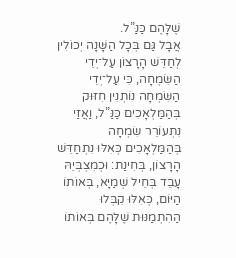שֶׁלָּהֶם כַּנַּ”ל.
אֲבָל גַּם בְּכָל הַשָּׁנָה יְכוֹלִין לְחַדֵּשׁ הָרָצוֹן עַל־יְדֵי הַשִּׂמְחָה, כִּי עַל־יְדֵי הַשִּׂמְחָה נוֹתְנִין חִזּוּק בְּהַמַּלְאָכִים כַּנַּ”ל, וַאֲזַי נִתְעוֹרֵר שִׂמְחָה בְּהַמַּלְאָכִים כְּאִלּוּ נִתְחַדֵּשׁ הָרָצוֹן, בְּחִינַת: וּכְמִצְבְּיֵהּ עָבֵד בְּחֵיל שְׁמַיָּא, בְּאוֹתוֹ הַיּוֹם, כְּאִלּוּ קִבְּלוּ הַהִתְמַנּוּת שֶׁלָּהֶם בְּאוֹתוֹ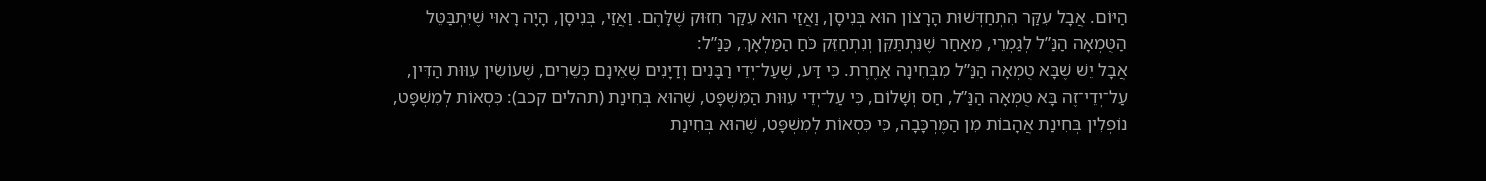הַיּוֹם. אֲבָל עִקַּר הִתְחַדְּשׁוּת הָרָצוֹן הוּא בְּנִיסָן, וַאֲזַי הוּא עִקַּר חִזּוּק שֶׁלָּהֶם. וַאֲזַי, בְּנִיסָן, הָיָה רָאוּי שֶׁיִּתְבַּטֵּל הַטֻּמְאָה הַנַּ”ל לְגַמְרֵי, מֵאַחַר שֶׁנִּתְתַּקֵּן וְנִתְחַזֵּק כֹּחַ הַמַּלְאָךְ, כַּנַּ”ל:
אֲבָל יֵשׁ שֶׁבָּא טֻמְאָה הַנַּ”ל מִבְּחִינָה אַחֶרֶת. כִּי דַּע, שֶׁעַל־יְדֵי רַבָּנִים וְדַיָּנִים שֶׁאֵינָם כְּשֵׁרִים, שֶׁעוֹשִׂין עִוּוּת הַדִּין, עַל־יְדֵי־זֶה בָּא טֻמְאָה הַנַּ”ל, חַס וְשָׁלוֹם, כִּי עַל־יְדֵי עִוּוּת הַמִּשְׁפָּט, שֶׁהוּא בְּחִינַת (תהלים קכב): כִּסְאוֹת לְמִשְׁפָּט, נוֹפְלִין בְּחִינַת אֲהָבוֹת מִן הַמֶּרְכָּבָה, כִּי כִּסְאוֹת לְמִשְׁפָּט, שֶׁהוּא בְּחִינַת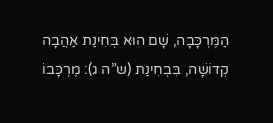הַמֶּרְכָּבָה, שָׁם הוּא בְּחִינַת אַהֲבָה קְדוֹשָׁה, בִּבְחִינַת (ש”ה ג): מֶרְכָּבוֹ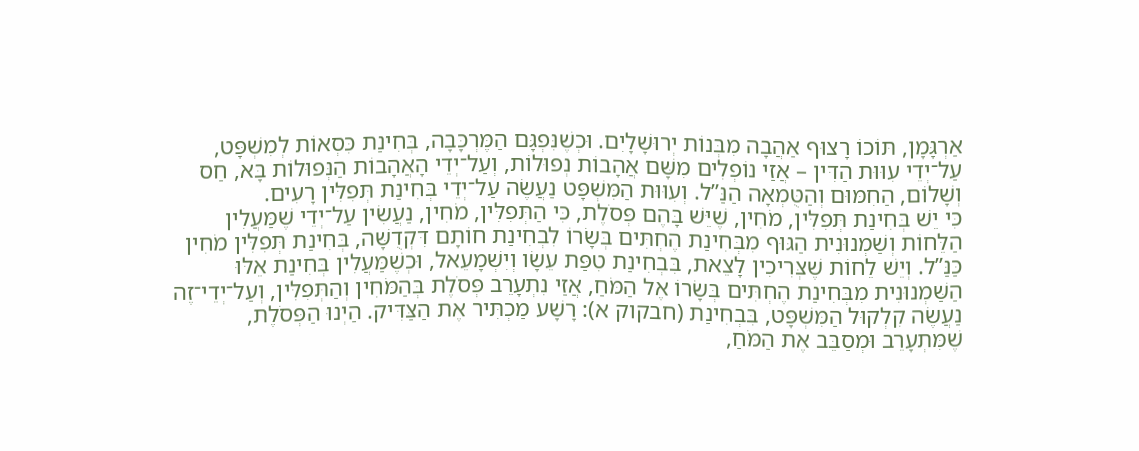אַרְגָּמָן, תּוֹכוֹ רָצוּף אַהֲבָה מִבְּנוֹת יְרוּשָׁלָיִם. וּכְשֶׁנִּפְגָּם הַמֶּרְכָּבָה, בְּחִינַת כִּסְאוֹת לְמִשְׁפָּט, עַל־יְדֵי עִוּוּת הַדִּין – אֲזַי נוֹפְלִים מִשָּׁם אֲהָבוֹת נְפוּלוֹת, וְעַל־יְדֵי הָאֲהָבוֹת הַנְּפוּלוֹת בָּא, חַס וְשָׁלוֹם, הַחִמּוּם וְהַטֻּמְאָה הַנַּ”ל. וְעִוּוּת הַמִּשְׁפָּט נַעֲשֶׂה עַל־יְדֵי בְּחִינַת תְּפִלִּין רָעִים.
כִּי יֵשׁ בְּחִינַת תְּפִלִּין, מֹחִין, שֶׁיֵּשׁ בָּהֶם פְּסֹלֶת, כִּי הַתְּפִלִּין, מֹחִין, נַעֲשִׂין עַל־יְדֵי שֶׁמַּעֲלִין הַלֵּחוֹת וְשַׁמְנוּנִית הַגּוּף מִבְּחִינַת הֶחְתִּים בְּשָׂרוֹ לִבְחִינַת חוֹתָם דִּקְדֻשָּׁה, בְּחִינַת תְּפִלִּין מֹחִין כַּנַּ”ל. וְיֵשׁ לֵחוֹת שֶׁצְּרִיכִין לָצֵאת, בִּבְחִינַת טִפַּת עֵשָׂו וְיִשְׁמָעֵאל, וּכְשֶׁמַּעֲלִין בְּחִינַת אֵלּוּ הַשַּׁמְנוּנִית מִבְּחִינַת הֶחְתִּים בְּשָׂרוֹ אֶל הַמֹּחַ, אֲזַי נִתְעָרֵב פְּסֹלֶת בְּהַמֹּחִין וְהַתְּפִלִּין, וְעַל־יְדֵי־זֶה נַעֲשֶׂה קִלְקוּל הַמִּשְׁפָּט, בִּבְחִינַת (חבקוק א): רָשָׁע מַכְתִּיר אֶת הַצַּדִּיק. הַיְנוּ הַפְּסֹלֶת, שֶׁמִּתְעָרֵב וּמְסַבֵּב אֶת הַמֹּחַ,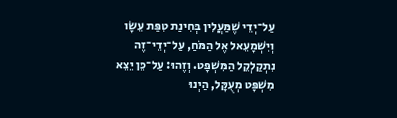עַל־יְדֵי שֶׁמַּעֲלִין בְּחִינַת טִפַּת עֵשָׂו וְיִשְׁמָעֵאל אֶל הַמֹּחַ, עַל־יְדֵי־זֶה נִתְקַלְקֵל הַמִּשְׁפָּט. וְזֶהוּ: עַל־כֵּן יֵצֵא מִשְׁפָּט מְעֻקָּל, הַיְנוּ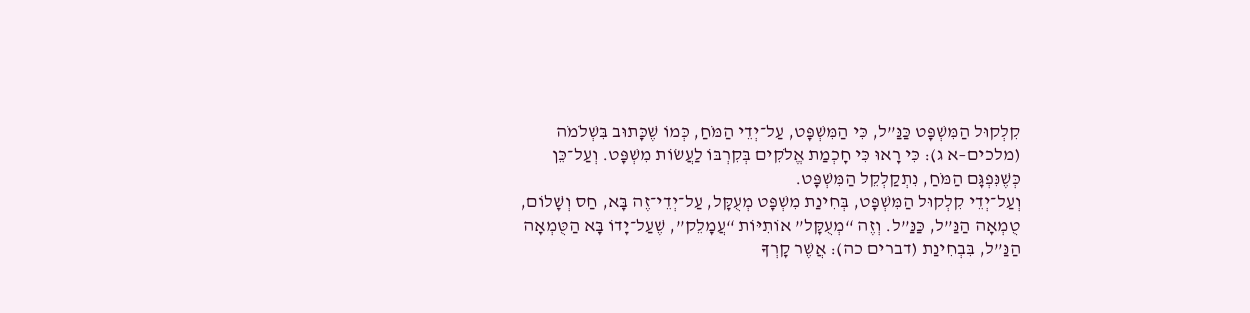קִלְקוּל הַמִּשְׁפָּט כַּנַּ”ל, כִּי הַמִּשְׁפָּט, עַל־יְדֵי הַמֹּחַ, כְּמוֹ שֶׁכָּתוּב בִּשְׁלֹמֹה (מלכים–א ג): כִּי רָאוּ כִּי חָכְמַת אֱלֹקִים בְּקִרְבּוֹ לַעֲשׂוֹת מִשְׁפָּט. וְעַל־כֵּן כְּשֶׁנִּפְגָּם הַמֹּחַ, נִתְקַלְקֵל הַמִּשְׁפָּט.
וְעַל־יְדֵי קִלְקוּל הַמִּשְׁפָּט, בְּחִינַת מִשְׁפָּט מְעֻקָּל, עַל־יְדֵי־זֶה בָּא, חַס וְשָׁלוֹם, טֻמְאָה הַנַּ”ל, כַּנַּ”ל. וְזֶה “מְעֻקָּל” אוֹתִיּוֹת “עֲמָלֵק”, שֶׁעַל־יָדוֹ בָּא הַטֻּמְאָה הַנַּ”ל, בִּבְחִינַת (דברים כה): אֲשֶׁר קָרְךָ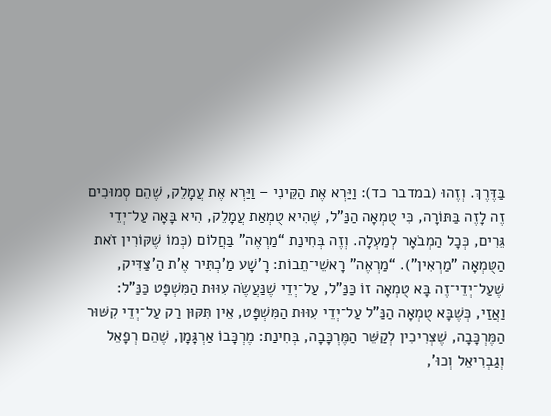בַּדֶּרֶךְ. וְזֶהוּ (במדבר כד): וַיַּרְא אֶת הַקֵּינִי – וַיַּרְא אֶת עֲמָלֵק, שֶׁהֵם סְמוּכִים זֶה לָזֶה בַּתּוֹרָה, כִּי טֻמְאָה הַנַּ”ל, שֶׁהִיא טֻמְאַת עֲמָלֵק, הִיא בָּאָה עַל־יְדֵי גֵּרִים, כְּכָל הַמְבֹאָר לְמַעְלָה. וְזֶה בְּחִינַת “מַרְאֶה” בַּחֲלוֹם (כְּמוֹ שֶׁקּוֹרִין זֹאת הַטֻּמְאָה "מַרְאִין"). “מַרְאֶה” רָאשֵׁי־תֵבוֹת: רָ'שָׁע מַ'כְתִּיר אֶ'ת הַ'צַּדִּיק, שֶׁעַל־יְדֵי־זֶה בָּא טֻמְאָה זוֹ כַּנַּ”ל, עַל־יְדֵי שֶׁנַּעֲשֶׂה עִוּוּת הַמִּשְׁפָּט כַּנַּ”ל:
וַאֲזַי, כְּשֶׁבָּא טֻמְאָה הַנַּ”ל עַל־יְדֵי עִוּוּת הַמִּשְׁפָּט, אֵין תִּקּוּן רַק עַל־יְדֵי קִשּׁוּר הַמֶּרְכָּבָה, שֶׁצְּרִיכִין לְקַשֵּׁר הַמֶּרְכָּבָה, בְּחִינַת: מֶרְכָּבוֹ אַרְגָּמָן, שֶׁהֵם רְפָאֵל וְגַבְרִיאֵל וְכוּ’,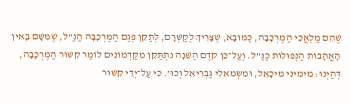שֶׁהֵם מַלְאֲכֵי הַמֶּרְכָּבָה, כַּמּוּבָא, שֶׁצָּרִיךְ לְקַשְּׁרָם, לְתַקֵּן פְּגַם הַמֶּרְכָּבָה הַנַּ”ל, שֶׁמִּשָּׁם בָּאִין הָאֲהָבוֹת הַנְּפוּלוֹת כַּנַּ”ל. וְעַל־כֵּן קֹדֶם הַשֵּׁנָה נִתְתַּקֵּן מִקַּדְמוֹנִים לוֹמַר קִשּׁוּר הַמֶּרְכָּבָה, דְּהַיְנוּ: מִימִינִי מִיכָאֵל, וּמִשְּׂמֹאלִי גַּבְרִיאֵל וְכוּ’. כִּי עַל־יְדֵי קִשּׁוּר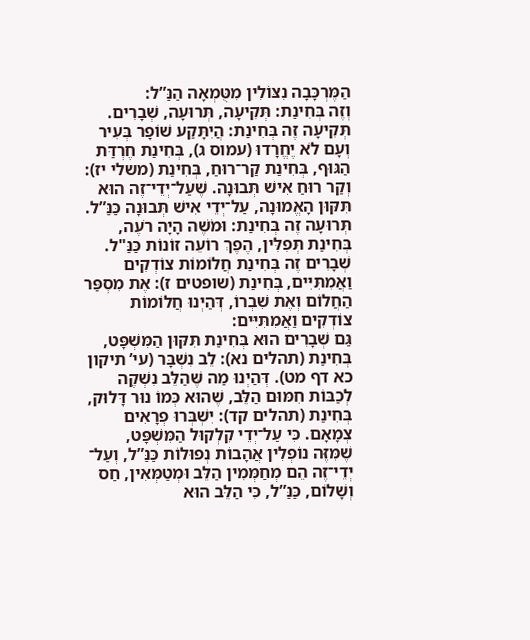הַמֶּרְכָּבָה נִצּוֹלִין מִטֻּמְאָה הַנַּ”ל:
וְזֶה בְּחִינַת: תְּקִיעָה, תְּרוּעָה, שְׁבָרִים. תְּקִיעָה זֶה בְּחִינַת: הֲיִתָּקַע שׁוֹפָר בְּעִיר וְעָם לֹא יֶחֱרָדוּ (עמוס ג), בְּחִינַת חֶרְדַּת הַגּוּף, בְּחִינַת קַר־רוּחַ, בְּחִינַת (משלי יז): וְקַר רוּחַ אִישׁ תְּבוּנָה. שֶׁעַל־יְדֵי־זֶה הוּא תִּקּוּן הָאֱמוּנָה, עַל־יְדֵי אִישׁ תְּבוּנָה כַּנַּ”ל. תְּרוּעָה זֶה בְּחִינַת: וּמֹשֶׁה הָיָה רֹעֶה, בְּחִינַת תְּפִלִּין, הֶפֶךְ רוֹעֵה זוֹנוֹת כַּנַּ"ל. שְׁבָרִים זֶה בְּחִינַת חֲלוֹמוֹת צוֹדְקִים וַאֲמִתִּיִּים, בְּחִינַת (שופטים ז): אֶת מִסְפַּר הַחֲלוֹם וְאֶת שִׁבְרוֹ, דְּהַיְנוּ חֲלוֹמוֹת צוֹדְקִים וַאֲמִתִּיִּים:
גַּם שְׁבָרִים הוּא בְּחִינַת תִּקּוּן הַמִּשְׁפָּט, בְּחִינַת (תהלים נא): לֵב נִשְׁבָּר (עי’ תיקון כא דף מט). דְּהַיְנוּ מַה שֶּׁהַלֵּב נִשְׁקֶה לְכַבּוֹת חִמּוּם הַלֵּב, שֶׁהוּא כְּמוֹ נוּר דָּלוּק, בְּחִינַת (תהלים קד): יִשְׁבְּרוּ פְרָאִים צְמָאָם. כִּי עַל־יְדֵי קִלְקוּל הַמִּשְׁפָּט, שֶׁמִּזֶּה נוֹפְלִין אֲהָבוֹת נְפוּלוֹת כַּנַּ”ל, וְעַל־ יְדֵי־זֶה הֵם מְחַמְּמִין הַלֵּב וּמְטַמְּאִין, חַס וְשָׁלוֹם, כַּנַּ”ל, כִּי הַלֵּב הוּא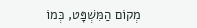מְקוֹם הַמִּשְׁפָּט, כְּמוֹ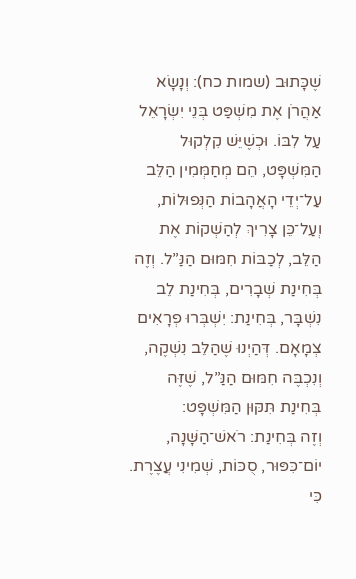שֶׁכָּתוּב (שמות כח): וְנָשָׂא אַהֲרֹן אֶת מִשְׁפַּט בְּנֵי יִשְׂרָאֵל עַל לִבּוֹ. וּכְשֶׁיֵּשׁ קִלְקוּל הַמִּשְׁפָּט, הֵם מְחַמְּמִין הַלֵּב עַל־יְדֵי הָאֲהָבוֹת הַנְּפוּלוֹת, וְעַל־כֵּן צָרִיךְ לְהַשְׁקוֹת אֶת הַלֵּב, לְכַבּוֹת חִמּוּם הַנַּ”ל. וְזֶה בְּחִינַת שְׁבָרִים, בְּחִינַת לֵב נִשְׁבָּר, בְּחִינַת: יִשְׁבְּרוּ פְרָאִים צְמָאָם. דְּהַיְנוּ שֶׁהַלֵּב נִשְׁקֶה, וְנִכְבֶּה חִמּוּם הַנַּ”ל, שֶׁזֶּה בְּחִינַת תִּקּוּן הַמִּשְׁפָּט:
וְזֶה בְּחִינַת: רֹאשׁ־הַשָּׁנָה, יוֹם־כִּפּוּר, סֻכּוֹת, שְׁמִינִי עֲצֶרֶת. כִּי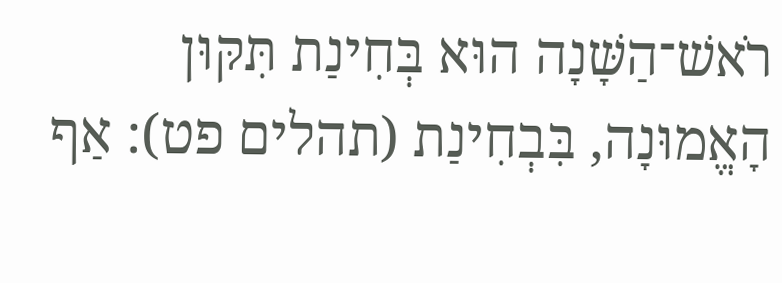רֹאשׁ־הַשָּׁנָה הוּא בְּחִינַת תִּקּוּן הָאֱמוּנָה, בִּבְחִינַת (תהלים פט): אַף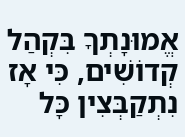אֱמוּנָתְךָ בִּקְהַל קְדוֹשִׁים, כִּי אָז נִתְקַבְּצִין כָּל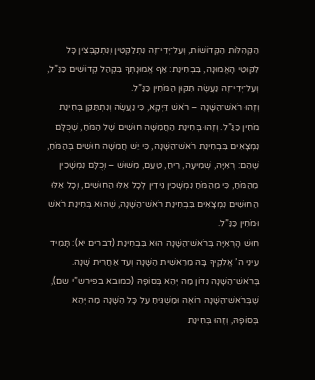הַקְּהִלּוֹת הַקְּדוֹשׁוֹת, וְעַל־יְדֵי־זֶה נִתְלַקְּטִין וְנִתְקַבְּצִין כָּל לִקּוּטֵי הָאֱמוּנָה, בִּבְחִינַת: אַף אֱמוּנָתְךָ בִּקְהַל קְדוֹשִׁים כַּנַּ”ל, וְעַל־יְדֵי־זֶה נַעֲשֶׂה תִּקּוּן הַמֹּחִין כַּנַּ”ל.
וְזֶהוּ רֹאשׁ־הַשָּׁנָה – רֹאשׁ דַּיְקָא, כִּי נַעֲשֶׂה וְנִתְתַּקֵּן בְּחִינַת מֹחִין כַּנַּ”ל. וְזֶהוּ בְּחִינַת הַחֲמִשָּׁה חוּשִׁים שֶׁל הַמֹּחַ, שֶׁכֻּלָּם נִמְצָאִים בִּבְחִינַת רֹאשׁ־הַשָּׁנָה, כִּי יֵשׁ חֲמִשָּׁה חוּשִׁים בְּהַמֹּחַ, שֶׁהֵם: רְאִיָּה, שְׁמִיעָה, רֵיחַ, טַעַם, מִשּׁוּשׁ – וְכֻלָּם נִמְשָׁכִין מֵהַמֹּחַ, כִּי מֵהַמֹּחַ נִמְשָׁכִין גִּידִין לְכָל אֵלּוּ הַחוּשִׁים, וְכָל אֵלּוּ הַחוּשִׁים נִמְצָאִים בִּבְחִינַת רֹאשׁ־הַשָּׁנָה, שֶׁהוּא בְּחִינַת רֹאשׁ וּמֹחִין כַּנַּ”ל.
חוּשׁ הָרְאִיָּה בְּרֹאשׁ־הַשָּׁנָה הוּא בִּבְחִינַת (דברים יא): תָּמִיד עֵינֵי ה’ אֱלֹקֶיךָ בָּהּ מֵרֵאשִׁית הַשָּׁנָה וְעַד אַחֲרִית שָׁנָה. בְּרֹאשׁ־הַשָּׁנָה נִדּוֹן מַה יְּהֵא בְּסוֹפָהּ (כמובא בפירש”י שם), שֶׁבְּרֹאשׁ־הַשָּׁנָה רוֹאֶה וּמַשְׁגִּיחַ עַל כָּל הַשָּׁנָה מַה יְּהֵא בְּסוֹפָהּ, וְזֶהוּ בְּחִינַת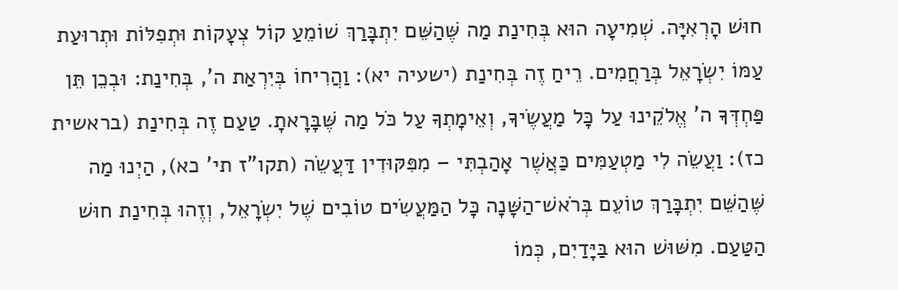חוּשׁ הָרְאִיָּה. שְׁמִיעָה הוּא בְּחִינַת מַה שֶּׁהַשֵּׁם יִתְבָּרַךְ שׁוֹמֵעַ קוֹל צְעָקוֹת וּתְפִלּוֹת וּתְרוּעַת עַמּוֹ יִשְׂרָאֵל בְּרַחֲמִים. רֵיחַ זֶה בְּחִינַת (ישעיה יא): וַהֲרִיחוֹ בְּיִרְאַת ה’, בְּחִינַת: וּבְכֵן תֵּן פַּחְדְּךָ ה’ אֱלֹקֵינוּ עַל כָּל מַעֲשֶׂיךָ, וְאֵימָתְךָ עַל כֹּל מַה שֶּׁבָּרָאתָ. טַעַם זֶה בְּחִינַת (בראשית כז): וַעֲשֵׂה לִי מַטְעַמִּים כַּאֲשֶׁר אָהַבְתִּי – מִפִּקּוּדִין דַּעֲשֵׂה (תקו”ז תי’ כא), הַיְנוּ מַה שֶּׁהַשֵּׁם יִתְבָּרַךְ טוֹעֵם בְּרֹאשׁ־הַשָּׁנָה כָּל הַמַּעֲשִׂים טוֹבִים שֶׁל יִשְׂרָאֵל, וְזֶהוּ בְּחִינַת חוּשׁ הַטַּעַם. מִשּׁוּשׁ הוּא בַּיָּדַיִם, כְּמוֹ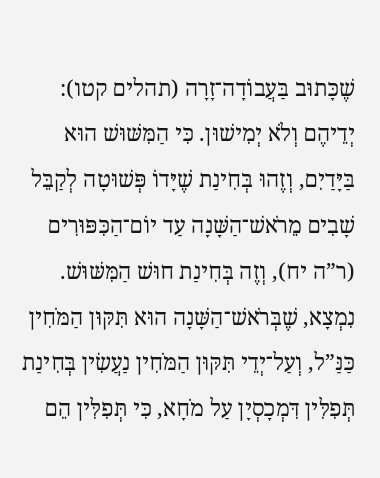שֶׁכָּתוּב בַּעֲבוֹדָה־זָרָה (תהלים קטו): יְדֵיהֶם וְלֹא יְמִישׁוּן. כִּי הַמִּשּׁוּשׁ הוּא בַּיָּדַיִם, וְזֶהוּ בְּחִינַת שֶׁיָּדוֹ פְּשׁוּטָה לְקַבֵּל שָׁבִים מֵרֹאשׁ־הַשָּׁנָה עַד יוֹם־הַכִּפּוּרִים (ר”ה יח), וְזֶה בְּחִינַת חוּשׁ הַמִּשּׁוּשׁ.
נִמְצָא, שֶׁבְּרֹאשׁ־הַשָּׁנָה הוּא תִּקּוּן הַמֹּחִין כַּנַּ”ל, וְעַל־יְדֵי תִּקּוּן הַמֹּחִין נַעֲשִׂין בְּחִינַת תְּפִלִּין דִּמְכָסְיָן עַל מֹחָא, כִּי תְּפִלִּין הֵם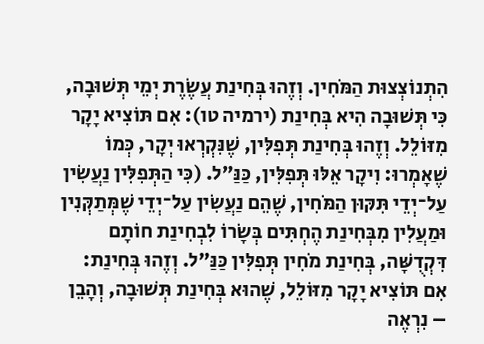הִתְנוֹצְצוּת הַמֹּחִין. וְזֶהוּ בְּחִינַת עֲשֶׂרֶת יְמֵי תְּשׁוּבָה, כִּי תְּשׁוּבָה הִיא בְּחִינַת (ירמיה טו): אִם תּוֹצִיא יָקָר מִזּוֹלֵל. וְזֶהוּ בְּחִינַת תְּפִלִּין, שֶׁנִּקְרְאוּ יְקָר, כְּמוֹ שֶׁאָמְרוּ: וִיקָר אֵלּוּ תְּפִלִּין, כַּנַּ”ל. (כִּי הַתְּפִלִּין נַעֲשִׂין עַל־יְדֵי תִּקּוּן הַמֹּחִין, שֶׁהֵם נַעֲשִׂין עַל־יְדֵי שֶׁמְּתַקְּנִין וּמַעֲלִין מִבְּחִינַת הֶחְתִּים בְּשָׂרוֹ לִבְחִינַת חוֹתָם דִּקְדֻשָּׁה, בְּחִינַת מֹחִין תְּפִלִּין כַּנַּ”ל. וְזֶהוּ בְּחִינַת: אִם תּוֹצִיא יָקָר מִזּוֹלֵל, שֶׁהוּא בְּחִינַת תְּשׁוּבָה, וְהָבֵן – נִרְאֶה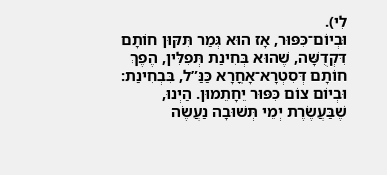לִי).
וּבְיוֹם־כִּפּוּר, אָז הוּא גְּמַר תִּקּוּן חוֹתָם דִּקְדֻשָּׁה, שֶׁהוּא בְּחִינַת תְּפִלִּין, הֶפֶךְ חוֹתָם דְּסִטְרָא־אָחֳרָא כַּנַּ”ל, בִּבְחִינַת: וּבְיוֹם צוֹם כִּפּוּר יֵחָתֵמוּן. הַיְנוּ, שֶׁבַּעֲשֶׂרֶת יְמֵי תְּשׁוּבָה נַעֲשֶׂה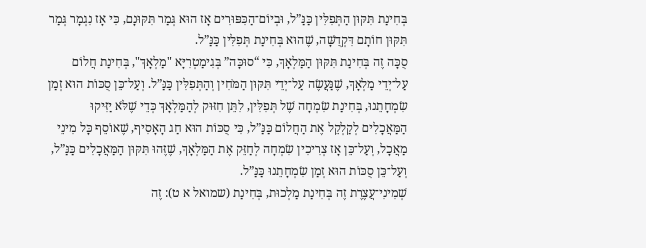בְּחִינַת תִּקּוּן הַתְּפִלִּין כַּנַּ”ל, וּבְיוֹם־הַכִּפּוּרִים אָז הוּא גְּמַר תִּקּוּנָם, כִּי אָז נִגְמָר גְּמַר תִּקּוּן חוֹתָם דִּקְדֻשָּׁה, שֶׁהוּא בְּחִינַת תְּפִלִּין כַּנַּ”ל.
סֻכָּה זֶה בְּחִינַת תִּקּוּן הַמַּלְאָךְ, כִּי “סוּכָּה” בְּגִימַטְרִיָּא "מַלְאָךְ", בְּחִינַת חֲלוֹם עַל־יְדֵי מַלְאָךְ, שֶׁנַּעֲשֶׂה עַל־יְדֵי תִּקּוּן הַמֹּחִין וְהַתְּפִלִּין כַּנַּ”ל. וְעַל־כֵּן סֻכּוֹת הוּא זְמַן שִׂמְחָתֵנוּ, בְּחִינַת שִׂמְחָה שֶׁל תְּפִלִּין, לִתֵּן חִזּוּק לְהַמַּלְאָךְ כְּדֵי שֶׁלֹּא יַזִּיקוּ הַמַּאֲכָלִים לְקַלְקֵל אֶת הַחֲלוֹם כַּנַּ”ל, כִּי סֻכּוֹת הוּא חַג הָאָסִיף, שֶׁאוֹסֵף כָּל מִינֵי מַאֲכָל, וְעַל־כֵּן אָז צְרִיכִין שִׂמְחָה לְחַזֵּק אֶת הַמַּלְאָךְ, שֶׁזֶּהוּ תִּקּוּן הַמַּאֲכָלִים כַּנַּ”ל, וְעַל־כֵּן סֻכּוֹת הוּא זְמַן שִׂמְחָתֵנוּ כַּנַּ”ל.
שְׁמִינִי־עֲצֶרֶת זֶה בְּחִינַת מַלְכוּת, בְּחִינַת (שמואל א ט): זֶה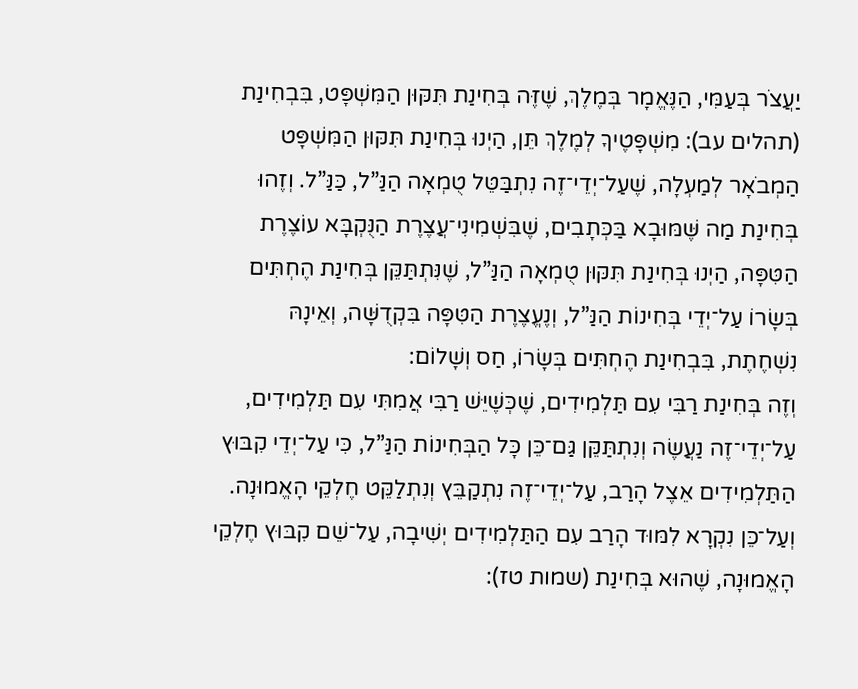יַעֲצֹר בְּעַמִּי, הַנֶּאֱמָר בְּמֶלֶךְ, שֶׁזֶּה בְּחִינַת תִּקּוּן הַמִּשְׁפָּט, בִּבְחִינַת (תהלים עב): מִשְׁפָּטֶיךָ לְמֶלֶךְ תֵּן, הַיְנוּ בְּחִינַת תִּקּוּן הַמִּשְׁפָּט הַמְבֹאָר לְמַעְלָה, שֶׁעַל־יְדֵי־זֶה נִתְבַּטֵּל טֻמְאָה הַנַּ”ל, כַּנַּ”ל. וְזֶהוּ בְּחִינַת מַה שֶּׁמּוּבָא בַּכְּתָבִים, שֶׁבִּשְׁמִינִי־עֲצֶרֶת הַנֻּקְבָּא עוֹצֶרֶת הַטִּפָּה, הַיְנוּ בְּחִינַת תִּקּוּן טֻמְאָה הַנַּ”ל, שֶׁנִּתְתַּקֵּן בְּחִינַת הֶחְתִּים בְּשָׂרוֹ עַל־יְדֵי בְּחִינוֹת הַנַּ”ל, וְנֶעֱצֶרֶת הַטִּפָּה בִּקְדֻשָּׁה, וְאֵינָהּ נִשְׁחֶתֶת, בִּבְחִינַת הֶחְתִּים בְּשָׂרוֹ, חַס וְשָׁלוֹם:
וְזֶה בְּחִינַת רַבִּי עִם תַּלְמִידִים, שֶׁכְּשֶׁיֵּשׁ רַבִּי אֲמִתִּי עִם תַּלְמִידִים, עַל־יְדֵי־זֶה נַעֲשֶׂה וְנִתְתַּקֵּן גַּם־כֵּן כָּל הַבְּחִינוֹת הַנַּ”ל, כִּי עַל־יְדֵי קִבּוּץ הַתַּלְמִידִים אֵצֶל הָרַב, עַל־יְדֵי־זֶה נִתְקַבֵּץ וְנִתְלַקֵּט חֶלְקֵי הָאֱמוּנָה. וְעַל־כֵּן נִקְרָא לִמּוּד הָרַב עִם הַתַּלְמִידִים יְשִׁיבָה, עַל־שֵׁם קִבּוּץ חֶלְקֵי הָאֱמוּנָה, שֶׁהוּא בְּחִינַת (שמות טז):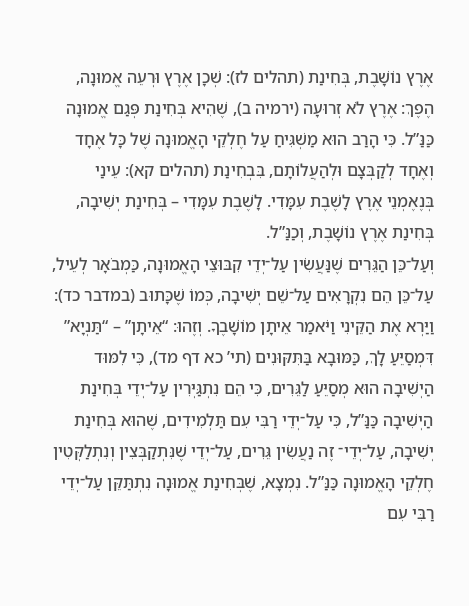אֶרֶץ נוֹשָׁבֶת, בְּחִינַת (תהלים לז): שְׁכָן אֶרֶץ וּרְעֵה אֱמוּנָה, הֶפֶךְ: אֶרֶץ לֹא זְרוּעָה (ירמיה ב), שֶׁהִיא בְּחִינַת פְּגַם אֱמוּנָה כַּנַּ”ל. כִּי הָרַב הוּא מַשְׁגִּיחַ עַל חֶלְקֵי הָאֱמוּנָה שֶׁל כָּל אֶחָד וְאֶחָד לְקַבְּצָם וּלְהַעֲלוֹתָם, בִּבְחִינַת (תהלים קא): עֵינַי בְּנֶאֶמְנֵי אֶרֶץ לָשֶׁבֶת עִמָּדִי. לָשֶׁבֶת עִמָּדִי – בְּחִינַת יְשִׁיבָה, בְּחִינַת אֶרֶץ נוֹשָׁבֶת, וְכַנַּ”ל.
וְעַל־כֵּן הַגֵּרִים שֶׁנַּעֲשִׂין עַל־יְדֵי קִבּוּצֵי הָאֱמוּנָה, כַּמְבֹאָר לְעֵיל, עַל־כֵּן הֵם נִקְרָאִים עַל־שֵׁם יְשִׁיבָה, כְּמוֹ שֶׁכָּתוּב (במדבר כד): וַיַּרְא אֶת הַקֵּינִי וַיֹּאמַר אֵיתָן מוֹשָׁבֶךָ. וְזֶהוּ: “אֵיתָן” – “תַּנְיָא” דִּמְסַיֵּעַ לָךְ, כַּמּוּבָא בַּתִּקּוּנִים (תי’ כא דף מד), כִּי לִמּוּד הַיְשִׁיבָה הוּא מְסַיֵּעַ לַגֵּרִים, כִּי הֵם נִתְגַּיְּרִין עַל־יְדֵי בְּחִינַת הַיְשִׁיבָה כַּנַּ”ל, כִּי עַל־יְדֵי רַבִּי עִם תַּלְמִידִים, שֶׁהוּא בְּחִינַת יְשִׁיבָה, עַל־יְדֵי־ זֶה נַעֲשִׂין גֵּרִים, עַל־יְדֵי שֶׁנִּתְקַבְּצִין וְנִתְלַקְּטִין חֶלְקֵי הָאֱמוּנָה כַּנַּ”ל. נִמְצָא, שֶׁבְּחִינַת אֱמוּנָה נִתְתַּקֵּן עַל־יְדֵי רַבִּי עִם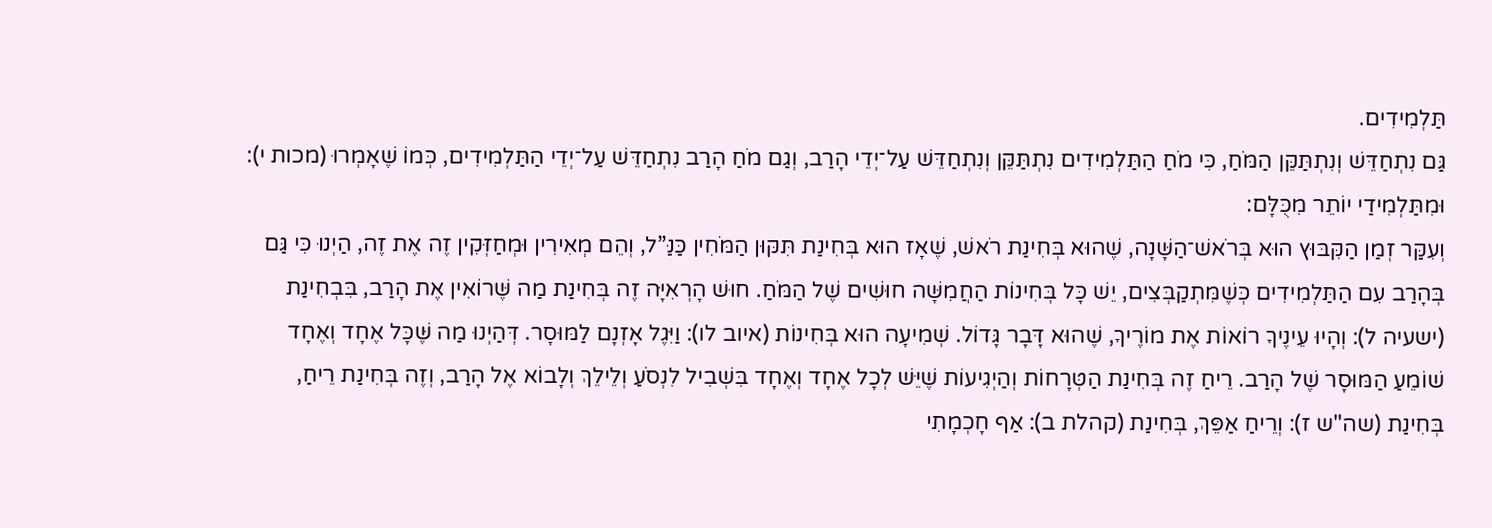תַּלְמִידִים.
גַּם נִתְחַדֵּשׁ וְנִתְתַּקֵּן הַמֹּחַ, כִּי מֹחַ הַתַּלְמִידִים נִתְתַּקֵּן וְנִתְחַדֵּשׁ עַל־יְדֵי הָרַב, וְגַם מֹחַ הָרַב נִתְחַדֵּשׁ עַל־יְדֵי הַתַּלְמִידִים, כְּמוֹ שֶׁאָמְרוּ (מכות י): וּמִתַּלְמִידַי יוֹתֵר מִכֻּלָּם:
וְעִקַּר זְמַן הַקִּבּוּץ הוּא בְּרֹאשׁ־הַשָּׁנָה, שֶׁהוּא בְּחִינַת רֹאשׁ, שֶׁאָז הוּא בְּחִינַת תִּקּוּן הַמֹּחִין כַּנַּ”ל, וְהֵם מְאִירִין וּמְחַזְּקִין זֶה אֶת זֶה, הַיְנוּ כִּי גַּם בְּהָרַב עִם הַתַּלְמִידִים כְּשֶׁמִּתְקַבְּצִים, יֵשׁ כָּל בְּחִינוֹת הַחֲמִשָּׁה חוּשִׁים שֶׁל הַמֹּחַ. חוּשׁ הָרְאִיָּה זֶה בְּחִינַת מַה שֶּׁרוֹאִין אֶת הָרַב, בִּבְחִינַת (ישעיה ל): וְהָיוּ עֵינֶיךָ רוֹאוֹת אֶת מוֹרֶיךָ, שֶׁהוּא דָּבָר גָּדוֹל. שְׁמִיעָה הוּא בְּחִינוֹת (איוב לו): וַיִּגֶל אָזְנָם לַמּוּסָר. דְּהַיְנוּ מַה שֶּׁכָּל אֶחָד וְאֶחָד שׁוֹמֵעַ הַמּוּסָר שֶׁל הָרַב. רֵיחַ זֶה בְּחִינַת הַטְּרָחוֹת וְהַיְגִיעוֹת שֶׁיֵּשׁ לְכָל אֶחָד וְאֶחָד בִּשְׁבִיל לִנְסֹעַ וְלֵילֵךְ וְלָבוֹא אֶל הָרַב, וְזֶה בְּחִינַת רֵיחַ, בְּחִינַת (שה"ש ז): וְרֵיחַ אַפֵּךְ, בְּחִינַת (קהלת ב): אַף חָכְמָתִי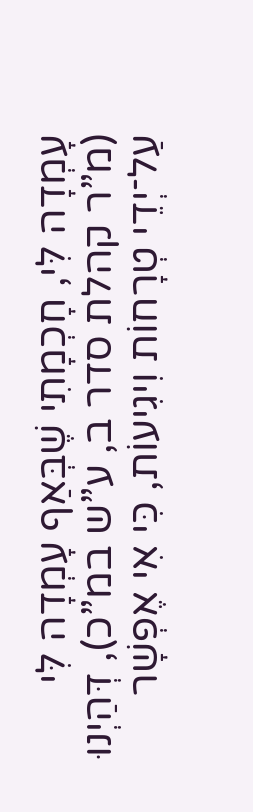עָמְדָה לִּי, חָכְמָתִי שֶׁבְּאַף עָמְדָה לִּי (מ”ר קהלת סדר ב, ע”ש במ”כ), דְּהַיְנוּ עַל־יְדֵי טְרָחוֹת וִיגִיעוֹת, כִּי אִי אֶפְשָׁר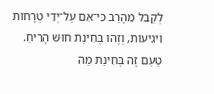לְקַבֵּל מֵהָרַב כִּי־אִם עַל־יְדֵי טְרָחוֹת וִיגִיעוֹת, וְזֶהוּ בְּחִינַת חוּשׁ הָרֵיחַ.
טַעַם זֶה בְּחִינַת מַה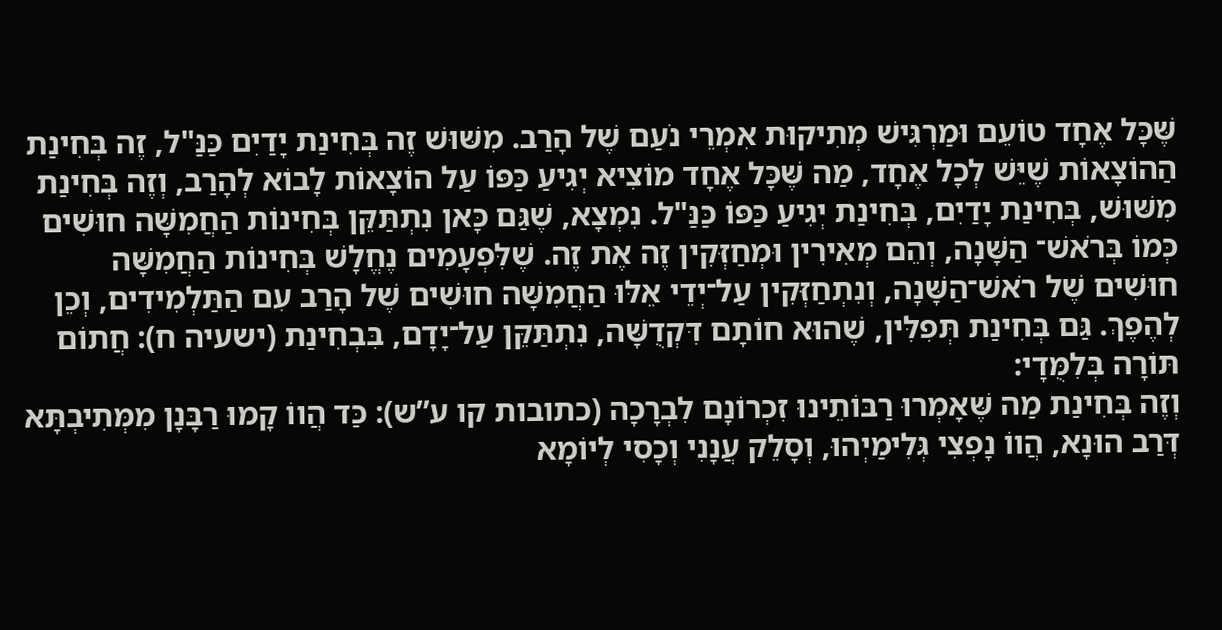שֶּׁכָּל אֶחָד טוֹעֵם וּמַרְגִּישׁ מְתִיקוּת אִמְרֵי נֹעַם שֶׁל הָרַב. מִשּׁוּשׁ זֶה בְּחִינַת יָדַיִם כַּנַּ"ל, זֶה בְּחִינַת הַהוֹצָאוֹת שֶׁיֵּשׁ לְכָל אֶחָד, מַה שֶּׁכָּל אֶחָד מוֹצִיא יְגִיעַ כַּפּוֹ עַל הוֹצָאוֹת לָבוֹא לְהָרַב, וְזֶה בְּחִינַת מִשּׁוּשׁ, בְּחִינַת יָדַיִם, בְּחִינַת יְגִיעַ כַּפּוֹ כַּנַּ"ל. נִמְצָא, שֶׁגַּם כָּאן נִתְתַּקֵּן בְּחִינוֹת הַחֲמִשָּׁה חוּשִׁים כְּמוֹ בְּרֹאשׁ־ הַשָּׁנָה, וְהֵם מְאִירִין וּמְחַזְּקִין זֶה אֶת זֶה. שֶׁלִּפְעָמִים נֶחֱלָשׁ בְּחִינוֹת הַחֲמִשָּׁה חוּשִׁים שֶׁל רֹאשׁ־הַשָּׁנָה, וְנִתְחַזְּקִין עַל־יְדֵי אֵלּוּ הַחֲמִשָּׁה חוּשִׁים שֶׁל הָרַב עִם הַתַּלְמִידִים, וְכֵן לְהֶפֶךְ. גַּם בְּחִינַת תְּפִלִּין, שֶׁהוּא חוֹתָם דִּקְדֻשָּׁה, נִתְתַּקֵּן עַל־יָדָם, בִּבְחִינַת (ישעיה ח): חֲתוֹם תּוֹרָה בְּלִמֻּדָי:
וְזֶה בְּחִינַת מַה שֶּׁאָמְרוּ רַבּוֹתֵינוּ זִכְרוֹנָם לִבְרָכָה (כתובות קו ע”ש): כַּד הֲווֹ קָמוּ רַבָּנָן מִמְּתִיבְתָּא דְּרַב הוּנָא, הֲווֹ נָפְצִי גְּלִימַיְהוּ, וְסָלֵק עֲנָנִי וְכָסִי לְיוֹמָא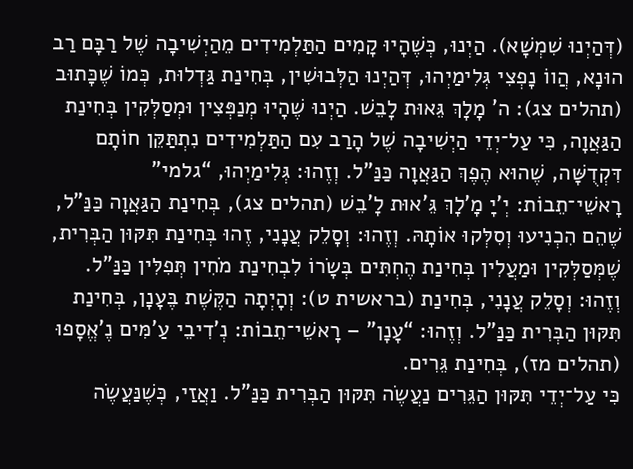(דְּהַיְנוּ שִׁמְשָׁא). הַיְנוּ, כְּשֶׁהָיוּ קָמִים הַתַּלְמִידִים מֵהַיְשִׁיבָה שֶׁל רַבָּם רַב הוּנָא, הֲווֹ נָפְצִי גְּלִימַיְהוּ, דְּהַיְנוּ הַלְּבוּשִׁין, בְּחִינַת גַּדְלוּת, כְּמוֹ שֶׁכָּתוּב (תהלים צג): ה’ מָלָךְ גֵּאוּת לָבֵשׁ. הַיְנוּ שֶׁהָיוּ מְנַפְּצִין וּמְסַלְּקִין בְּחִינַת הַגַּאֲוָה, כִּי עַל־יְדֵי הַיְשִׁיבָה שֶׁל הָרַב עִם הַתַּלְמִידִים נִתְתַּקֵּן חוֹתָם דִּקְדֻשָּׁה, שֶׁהוּא הֶפֶךְ הַגַּאֲוָה כַּנַּ”ל. וְזֶהוּ: גְּלִימַיְהוּ, “גלמי” רָאשֵׁי־תֵבוֹת: יְ'יָ מָ'לָךְ גֵּ'אוּת לָ'בֵשׁ (תהלים צג), בְּחִינַת הַגַּאֲוָה כַּנַּ”ל, שֶׁהֵם הִכְנִיעוּ וְסִלְּקוּ אוֹתָהּ. וְזֶהוּ: וְסָלֵק עֲנָנִי, זֶהוּ בְּחִינַת תִּקּוּן הַבְּרִית, שֶׁמְּסַלְּקִין וּמַעֲלִין בְּחִינַת הֶחְתִּים בְּשָׂרוֹ לִבְחִינַת מֹחִין תְּפִלִּין כַּנַּ”ל. וְזֶהוּ: וְסָלֵק עֲנָנִי, בְּחִינַת (בראשית ט): וְהָיְתָה הַקֶּשֶׁת בֶּעָנָן, בְּחִינַת תִּקּוּן הַבְּרִית כַּנַּ”ל. וְזֶהוּ: “עָנָן” – רָאשֵׁי־תֵבוֹת: נְ’דִיבֵי עַ’מִּים נֶ’אֱסָפוּ (תהלים מז), בְּחִינַת גֵּרִים.
כִּי עַל־יְדֵי תִּקּוּן הַגֵּרִים נַעֲשֶׂה תִּקּוּן הַבְּרִית כַּנַּ”ל. וַאֲזַי, כְּשֶׁנַּעֲשֶׂה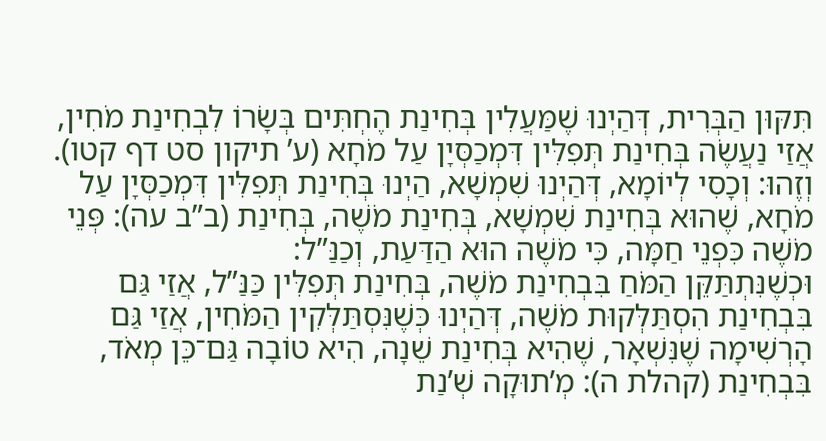תִּקּוּן הַבְּרִית, דְּהַיְנוּ שֶׁמַּעֲלִין בְּחִינַת הֶחְתִּים בְּשָׂרוֹ לִבְחִינַת מֹחִין, אֲזַי נַעֲשֶׂה בְּחִינַת תְּפִלִּין דִּמְכַסְּיָן עַל מֹחָא (ע’ תיקון סט דף קטו). וְזֶהוּ: וְכָסִי לְיוֹמָא, דְּהַיְנוּ שִׁמְשָׁא, הַיְנוּ בְּחִינַת תְּפִלִּין דִּמְכַסְּיָן עַל מֹחָא, שֶׁהוּא בְּחִינַת שִׁמְשָׁא, בְּחִינַת מֹשֶׁה, בְּחִינַת (ב”ב עה): פְּנֵי מֹשֶׁה כִּפְנֵי חַמָּה, כִּי מֹשֶׁה הוּא הַדַּעַת, וְכַנַּ”ל:
וּכְשֶׁנִּתְתַּקֵּן הַמֹּחַ בִּבְחִינַת מֹשֶׁה, בְּחִינַת תְּפִלִּין כַּנַּ”ל, אֲזַי גַּם בִּבְחִינַת הִסְתַּלְּקוּת מֹשֶׁה, דְּהַיְנוּ כְּשֶׁנִּסְתַּלְּקִין הַמֹּחִין, אֲזַי גַּם הָרְשִׁימָה שֶׁנִּשְׁאָר, שֶׁהִיא בְּחִינַת שֵׁנָה, הִיא טוֹבָה גַּם־כֵּן מְאֹד, בִּבְחִינַת (קהלת ה): מְ’תוּקָה שְׁ’נַת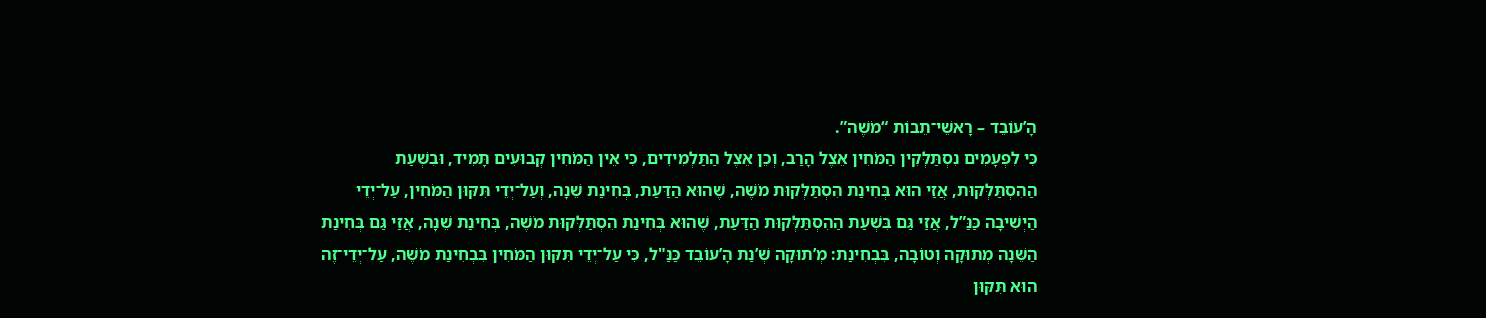הָ’עוֹבֵד – רָאשֵׁי־תֵבוֹת “מֹשֶׁה”.
כִּי לִפְעָמִים נִסְתַּלְּקִין הַמֹּחִין אֵצֶל הָרַב, וְכֵן אֵצֶל הַתַּלְמִידִים, כִּי אֵין הַמֹּחִין קְבוּעִים תָּמִיד, וּבִשְׁעַת הַהִסְתַּלְּקוּת, אֲזַי הוּא בְּחִינַת הִסְתַּלְּקוּת מֹשֶׁה, שֶׁהוּא הַדַּעַת, בְּחִינַת שֵׁנָה, וְעַל־יְדֵי תִּקּוּן הַמֹּחִין, עַל־יְדֵי הַיְשִׁיבָה כַּנַּ”ל, אֲזַי גַּם בִּשְׁעַת הַהִסְתַּלְּקוּת הַדַּעַת, שֶׁהוּא בְּחִינַת הִסְתַּלְּקוּת מֹשֶׁה, בְּחִינַת שֵׁנָה, אֲזַי גַּם בְּחִינַת הַשֵּׁנָה מְתוּקָה וְטוֹבָה, בִּבְחִינַת: מְ’תוּקָה שְׁ’נַת הָ’עוֹבֵד כַּנַּ"ל, כִּי עַל־יְדֵי תִּקּוּן הַמֹּחִין בִּבְחִינַת מֹשֶׁה, עַל־יְדֵי־זֶה הוּא תִּקּוּן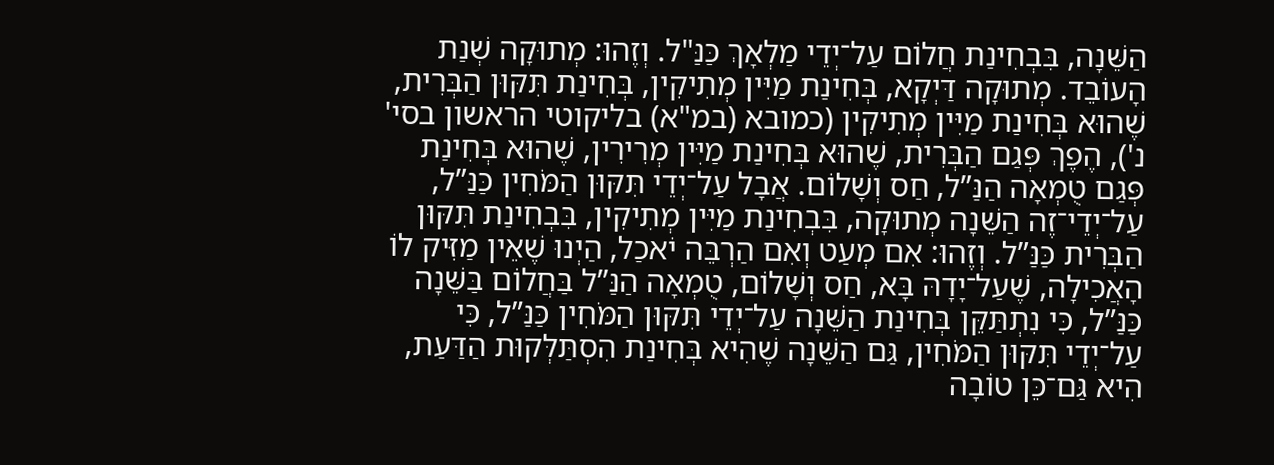הַשֵּׁנָה, בִּבְחִינַת חֲלוֹם עַל־יְדֵי מַלְאָךְ כַּנַּ"ל. וְזֶהוּ: מְתוּקָה שְׁנַת הָעוֹבֵד. מְתוּקָה דַּיְקָא, בְּחִינַת מַיִּין מְתִיקִין, בְּחִינַת תִּקּוּן הַבְּרִית, שֶׁהוּא בְּחִינַת מַיִּין מְתִיקִין (כמובא (במ"א) בליקוטי הראשון בסי' נ'), הֶפֶךְ פְּגַם הַבְּרִית, שֶׁהוּא בְּחִינַת מַיִּין מְרִירִין, שֶׁהוּא בְּחִינַת פְּגַם טֻמְאָה הַנַּ”ל, חַס וְשָׁלוֹם. אֲבָל עַל־יְדֵי תִּקּוּן הַמֹּחִין כַּנַּ”ל, עַל־יְדֵי־זֶה הַשֵּׁנָה מְתוּקָה, בִּבְחִינַת מַיִּין מְתִיקִין, בִּבְחִינַת תִּקּוּן הַבְּרִית כַּנַּ”ל. וְזֶהוּ: אִם מְעַט וְאִם הַרְבֵּה יֹאכַל, הַיְנוּ שֶׁאֵין מַזִּיק לוֹ הָאֲכִילָה, שֶׁעַל־יָדָהּ בָּא, חַס וְשָׁלוֹם, טֻמְאָה הַנַּ”ל בַּחֲלוֹם בַּשֵּׁנָה כַּנַּ”ל, כִּי נִתְתַּקֵּן בְּחִינַת הַשֵּׁנָה עַל־יְדֵי תִּקּוּן הַמֹּחִין כַּנַּ”ל, כִּי עַל־יְדֵי תִּקּוּן הַמֹּחִין, גַּם הַשֵּׁנָה שֶׁהִיא בְּחִינַת הִסְתַּלְּקוּת הַדַּעַת, הִיא גַּם־כֵּן טוֹבָה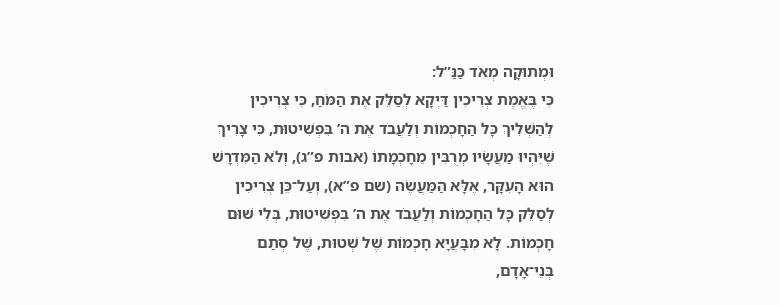וּמְתוּקָה מְאֹד כַּנַּ”ל:
כִּי בֶּאֱמֶת צְרִיכִין דַּיְקָא לְסַלֵּק אֶת הַמֹּחַ, כִּי צְרִיכִין לְהַשְׁלִיךְ כָּל הַחָכְמוֹת וְלַעֲבֹד אֶת ה’ בִּפְשִׁיטוּת, כִּי צָרִיךְ שֶׁיִּהְיוּ מַעֲשָׂיו מְרֻבִּין מֵחָכְמָתוֹ (אבות פ”ג), וְלֹא הַמִּדְרָשׁ הוּא הָעִקָּר, אֶלָּא הַמַּעֲשֶׂה (שם פ”א), וְעַל־כֵּן צְרִיכִין לְסַלֵּק כָּל הַחָכְמוֹת וְלַעֲבֹד אֶת ה’ בִּפְשִׁיטוּת, בְּלִי שׁוּם חָכְמוֹת. לָא מִבָּעֲיָא חָכְמוֹת שֶׁל שְׁטוּת, שֶׁל סְתַם בְּנֵי־אָדָם,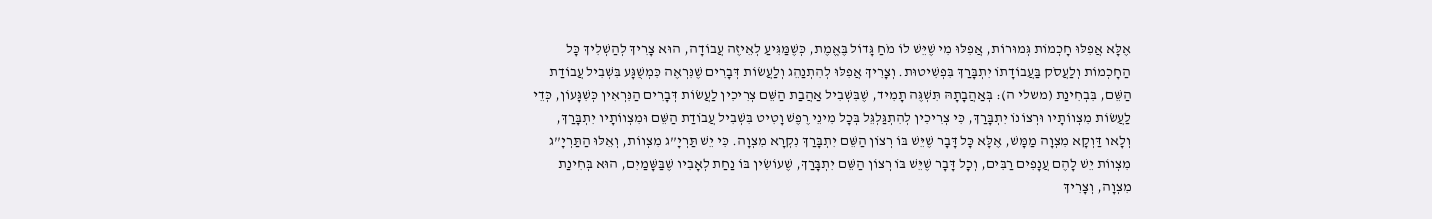אֶלָּא אֲפִלּוּ חָכְמוֹת גְּמוּרוֹת, אֲפִלּוּ מִי שֶׁיֵּשׁ לוֹ מֹחַ גָּדוֹל בֶּאֱמֶת, כְּשֶׁמַּגִּיעַ לְאֵיזֶה עֲבוֹדָה, הוּא צָרִיךְ לְהַשְׁלִיךְ כָּל הַחָכְמוֹת וְלַעֲסֹק בַּעֲבוֹדָתוֹ יִתְבָּרַךְ בִּפְשִׁיטוּת. וְצָרִיךְ אֲפִלּוּ לְהִתְנַהֵג וְלַעֲשׂוֹת דְּבָרִים שֶׁנִּרְאֶה כִּמְשֻׁגָּע בִּשְׁבִיל עֲבוֹדַת הַשֵּׁם, בִּבְחִינַת (משלי ה): בְּאַהֲבָתָהּ תִּשְׁגֶּה תָמִיד, שֶׁבִּשְׁבִיל אַהֲבַת הַשֵּׁם צְרִיכִין לַעֲשׂוֹת דְּבָרִים הַנִּרְאִין כְּשִׁגָּעוֹן, כְּדֵי לַעֲשׂוֹת מִצְווֹתָיו וּרְצוֹנוֹ יִתְבָּרַךְ, כִּי צְרִיכִין לְהִתְגַּלְגֵּל בְּכָל מִינֵי רֶפֶשׁ וָטִיט בִּשְׁבִיל עֲבוֹדַת הַשֵּׁם וּמִצְווֹתָיו יִתְבָּרַךְ, וְלָאו דַּוְקָא מִצְוָה מַמָּשׁ, אֶלָּא כָּל דָּבָר שֶׁיֵּשׁ בּוֹ רְצוֹן הַשֵּׁם יִתְבָּרַךְ נִקְרָא מִצְוָה. כִּי יֵשׁ תַּרְיָ”ג מִצְווֹת, וְאֵלּוּ הַתַּרְיָ”ג מִצְווֹת יֵשׁ לָהֶם עֲנָפִים רַבִּים, וְכָל דָּבָר שֶׁיֵּשׁ בּוֹ רְצוֹן הַשֵּׁם יִתְבָּרַךְ, שֶׁעוֹשִׂין בּוֹ נַחַת לְאָבִיו שֶׁבַּשָּׁמַיִם, הוּא בְּחִינַת מִצְוָה, וְצָרִיךְ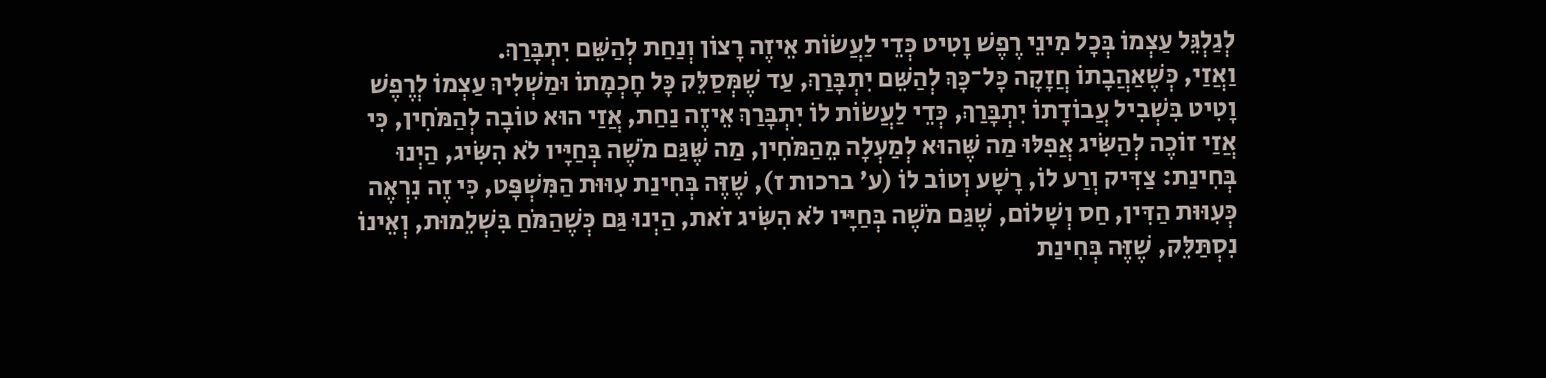לְגַלְגֵּל עַצְמוֹ בְּכָל מִינֵי רֶפֶשׁ וָטִיט כְּדֵי לַעֲשׂוֹת אֵיזֶה רָצוֹן וְנַחַת לְהַשֵּׁם יִתְבָּרַךְ.
וַאֲזַי, כְּשֶׁאַהֲבָתוֹ חֲזָקָה כָּל־כָּךְ לְהַשֵּׁם יִתְבָּרַךְ, עַד שֶׁמְּסַלֵּק כָּל חָכְמָתוֹ וּמַשְׁלִיךְ עַצְמוֹ לְרֶפֶשׁ וָטִיט בִּשְׁבִיל עֲבוֹדָתוֹ יִתְבָּרַךְ, כְּדֵי לַעֲשׂוֹת לוֹ יִתְבָּרַךְ אֵיזֶה נַחַת, אֲזַי הוּא טוֹבָה לְהַמֹּחִין, כִּי אֲזַי זוֹכֶה לְהַשִּׂיג אֲפִלּוּ מַה שֶּׁהוּא לְמַעְלָה מֵהַמֹּחִין, מַה שֶּׁגַּם מֹשֶׁה בְּחַיָּיו לֹא הִשִּׂיג, הַיְנוּ בְּחִינַת: צַדִּיק וְרַע לוֹ, רָשָׁע וְטוֹב לוֹ (ע’ ברכות ז), שֶׁזֶּה בְּחִינַת עִוּוּת הַמִּשְׁפָּט, כִּי זֶה נִרְאֶה כְּעִוּוּת הַדִּין, חַס וְשָׁלוֹם, שֶׁגַּם מֹשֶׁה בְּחַיָּיו לֹא הִשִּׂיג זֹאת, הַיְנוּ גַּם כְּשֶׁהַמֹּחַ בִּשְׁלֵמוּת, וְאֵינוֹ נִסְתַּלֵּק, שֶׁזֶּה בְּחִינַת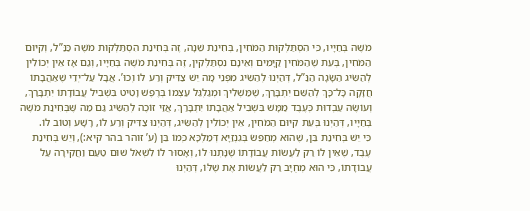מֹשֶׁה בְּחַיָּיו, כִּי הִסְתַּלְּקוּת הַמֹּחִין, בְּחִינַת שֵׁנָה, זֶה בְּחִינַת הִסְתַּלְּקוּת מֹשֶׁה כַּנַּ”ל, וְקִיּוּם הַמֹּחִין, בְּעֵת שֶׁהַמֹּחִין קַיָּמִים וְאֵינָם נִסְתַּלְּקִין, זֶה בְּחִינַת מֹשֶׁה בְּחַיָּיו, וְגַם אָז אֵין יְכוֹלִין לְהַשִּׂיג הַשָּׂגָה הַנַּ”ל, דְּהַיְנוּ לְהַשִּׂיג מִפְּנֵי מָה יֵשׁ צַדִּיק וְרַע לוֹ וְכוּ’. אֲבָל עַל־יְדֵי שֶׁאַהֲבָתוֹ חֲזָקָה כָּל־כָּךְ לְהַשֵּׁם יִתְבָּרַךְ, שֶׁמַּשְׁלִיךְ וּמְגַלְגֵּל עַצְמוֹ בְּרֶפֶשׁ וָטִיט בִּשְׁבִיל עֲבוֹדָתוֹ יִתְבָּרַךְ, וְעוֹשֶׂה עַבְדוּת כְּעֶבֶד מַמָּשׁ בִּשְׁבִיל אַהֲבָתוֹ יִתְבָּרַךְ, אֲזַי זוֹכֶה לְהַשִּׂיג גַּם מַה שֶּׁבְּחִינַת מֹשֶׁה בְּחַיָּיו, דְּהַיְנוּ בְּעֵת קִיּוּם הַמֹּחִין, אֵין יְכוֹלִין לְהַשִּׂיג, דְּהַיְנוּ צַדִּיק וְרַע לוֹ, רָשָׁע וְטוֹב לוֹ.
כִּי יֵשׁ בְּחִינַת בֵּן, שֶׁהוּא מְחַפֵּשׂ בְּגִנְזַיָּא דְּמַלְכָּא כְּמוֹ בֵּן (ע’ זוהר בהר קיא:), וְיֵשׁ בְּחִינַת עֶבֶד, שֶׁאֵין לוֹ רַק לַעֲשׂוֹת עֲבוֹדָתוֹ שֶׁנָּתְנוּ לוֹ, וְאָסוּר לוֹ לִשְׁאֹל שׁוּם טַעַם וַחֲקִירָה עַל עֲבוֹדָתוֹ, כִּי הוּא מְחֻיָּב רַק לַעֲשׂוֹת אֶת שֶׁלּוֹ, דְּהַיְנוּ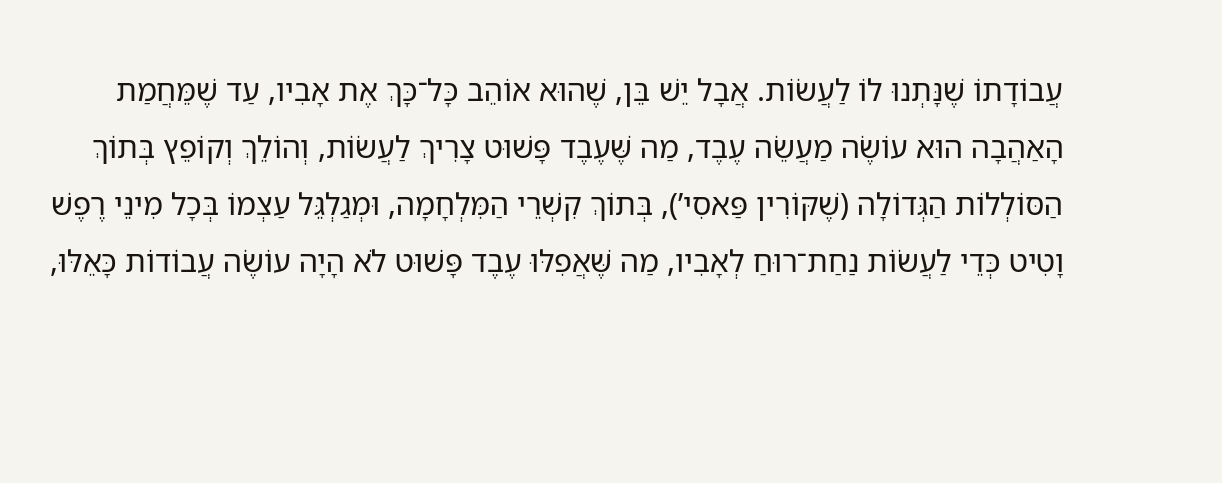עֲבוֹדָתוֹ שֶׁנָּתְנוּ לוֹ לַעֲשׂוֹת. אֲבָל יֵשׁ בֵּן, שֶׁהוּא אוֹהֵב כָּל־כָּךְ אֶת אָבִיו, עַד שֶׁמֵּחֲמַת הָאַהֲבָה הוּא עוֹשֶׂה מַעֲשֵׂה עֶבֶד, מַה שֶּׁעֶבֶד פָּשׁוּט צָרִיךְ לַעֲשׂוֹת, וְהוֹלֵךְ וְקוֹפֵץ בְּתוֹךְ הַסּוֹלְלוֹת הַגְּדוֹלָה (שֶׁקּוֹרִין פַּאסִי’), בְּתוֹךְ קִשְׁרֵי הַמִּלְחָמָה, וּמְגַלְגֵּל עַצְמוֹ בְּכָל מִינֵי רֶפֶשׁ וָטִיט כְּדֵי לַעֲשׂוֹת נַחַת־רוּחַ לְאָבִיו, מַה שֶּׁאֲפִלּוּ עֶבֶד פָּשׁוּט לֹא הָיָה עוֹשֶׂה עֲבוֹדוֹת כָּאֵלּוּ,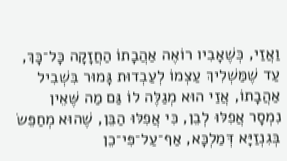וַאֲזַי, כְּשֶׁאָבִיו רוֹאֶה אַהֲבָתוֹ הַחֲזָקָה כָּל־כָּךְ, עַד שֶׁמַּשְׁלִיךְ עַצְמוֹ לְעַבְדוּת גָּמוּר בִּשְׁבִיל אַהֲבָתוֹ, אֲזַי הוּא מְגַלֶּה לוֹ גַּם מַה שֶּׁאֵין נִמְסָר אֲפִלּוּ לְבֵן, כִּי אֲפִלּוּ הַבֵּן, שֶׁהוּא מְחַפֵּשׂ בְּגִנְזַיָּא דְּמַלְכָּא, אַף־עַל־פִּי־כֵן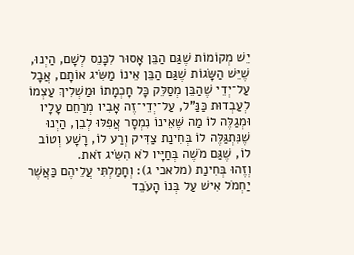יֵשׁ מְקוֹמוֹת שֶׁגַּם הַבֵּן אָסוּר לִכָּנֵס לְשָׁם, הַיְנוּ, שֶׁיֵּשׁ הַשָּׂגוֹת שֶׁגַּם הַבֵּן אֵינוֹ מַשִּׂיג אוֹתָם, אֲבָל עַל־יְדֵי שֶׁהַבֵּן מְסַלֵּק כָּל חָכְמָתוֹ וּמַשְׁלִיךְ עַצְמוֹ לְעַבְדוּת כַּנַּ”ל, עַל־יְדֵי־זֶה אָבִיו מְרַחֵם עָלָיו וּמְגַלֶּה לוֹ מַה שֶּׁאֵינוֹ נִמְסָר אֲפִלּוּ לְבֵן, הַיְנוּ שֶׁנִּתְגַּלֶּה לוֹ בְּחִינַת צַדִּיק וְרַע לוֹ, רָשָׁע וְטוֹב לוֹ, שֶׁגַּם מֹשֶׁה בְּחַיָּיו לֹא הִשִּׂיג זֹאת.
וְזֶהוּ בְּחִינַת (מלאכי ג): וְחָמַלְתִּי עֲלֵיהֶם כַּאֲשֶׁר יַחְמֹל אִישׁ עַל בְּנוֹ הָעֹבֵד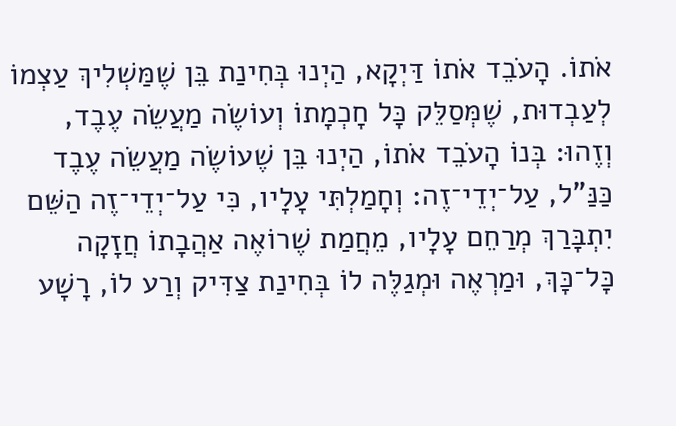אֹתוֹ. הָעֹבֵד אֹתוֹ דַּיְקָא, הַיְנוּ בְּחִינַת בֵּן שֶׁמַּשְׁלִיךְ עַצְמוֹ לְעַבְדוּת, שֶׁמְּסַלֵּק כָּל חָכְמָתוֹ וְעוֹשֶׂה מַעֲשֵׂה עֶבֶד, וְזֶהוּ: בְּנוֹ הָעֹבֵד אֹתוֹ, הַיְנוּ בֵּן שֶׁעוֹשֶׂה מַעֲשֵׂה עֶבֶד כַּנַּ"ל, עַל־יְדֵי־זֶה: וְחָמַלְתִּי עָלָיו, כִּי עַל־יְדֵי־זֶה הַשֵּׁם יִתְבָּרַךְ מְרַחֵם עָלָיו, מֵחֲמַת שֶׁרוֹאֶה אַהֲבָתוֹ חֲזָקָה כָּל־כָּךְ, וּמַרְאֶה וּמְגַלֶּה לוֹ בְּחִינַת צַדִּיק וְרַע לוֹ, רָשָׁע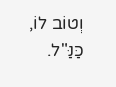וְטוֹב לוֹ, כַּנַּ"ל.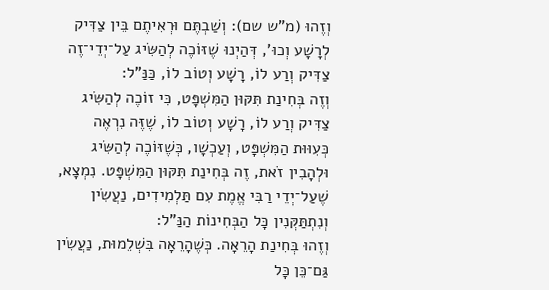וְזֶהוּ (מ"ש שם): וְשַׁבְתֶּם וּרְאִיתֶם בֵּין צַדִּיק לְרָשָׁע וְכוּ', דְּהַיְנוּ שֶׁזּוֹכֶה לְהַשִּׂיג עַל־יְדֵי־זֶה צַדִּיק וְרַע לוֹ, רָשָׁע וְטוֹב לוֹ, כַּנַּ"ל:
וְזֶה בְּחִינַת תִּקּוּן הַמִּשְׁפָּט, כִּי זוֹכֶה לְהַשִּׂיג צַדִּיק וְרַע לוֹ, רָשָׁע וְטוֹב לוֹ, שֶׁזֶּה נִרְאֶה כְּעִוּוּת הַמִּשְׁפָּט, וְעַכְשָׁו, כְּשֶׁזּוֹכֶה לְהַשִּׂיג וּלְהָבִין זֹאת, זֶה בְּחִינַת תִּקּוּן הַמִּשְׁפָּט. נִמְצָא, שֶׁעַל־יְדֵי רַבִּי אֱמֶת עִם תַּלְמִידִים, נַעֲשִׂין וְנִתְתַּקְּנִין כָּל הַבְּחִינוֹת הַנַּ”ל:
וְזֶהוּ בְּחִינַת הָרֵאָה. כְּשֶׁהָרֵאָה בִּשְׁלֵמוּת, נַעֲשִׂין גַּם־כֵּן כָּל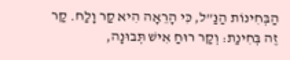הַבְּחִינוֹת הַנַּ”ל, כִּי הָרֵאָה הִיא קַר וָלַח. קַר זֶה בְּחִינַת: וְקַר רוּחַ אִישׁ תְּבוּנָה,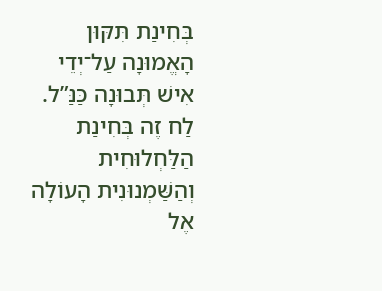בְּחִינַת תִּקּוּן הָאֱמוּנָה עַל־יְדֵי אִישׁ תְּבוּנָה כַּנַּ”ל. לַח זֶה בְּחִינַת הַלַּחְלוּחִית וְהַשַּׁמְנוּנִית הָעוֹלָה אֶל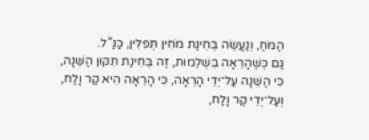הַמֹּחַ, וְנַעֲשֶׂה בְּחִינַת מֹחִין תְּפִלִּין, כַּנַּ”ל.
גַּם כְּשֶׁהָרֵאָה בִּשְׁלֵמוּת, זֶה בְּחִינַת תִּקּוּן הַשֵּׁנָה, כִּי הַשֵּׁנָה עַל־יְדֵי הָרֵאָה, כִּי הָרֵאָה הִיא קַר וָלַח, וְעַל־יְדֵי קַר וָלַח,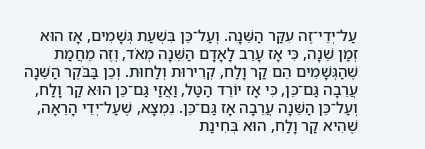עַל־יְדֵי־זֶה עִקַּר הַשֵּׁנָה. וְעַל־כֵּן בִּשְׁעַת גְּשָׁמִים, אָז הוּא זְמַן שֵׁנָה, כִּי אָז עָרֵב לָאָדָם הַשֵּׁנָה מְאֹד, וְזֶה מֵחֲמַת שֶׁהַגְּשָׁמִים הֵם קַר וָלַח, קְרִירוּת וְלַחוּת. וְכֵן בַּבֹּקֶר הַשֵּׁנָה עֲרֵבָה גַּם־כֵּן, כִּי אָז יוֹרֵד הַטַּל, וַאֲזַי גַּם־כֵּן הוּא קַר וָלַח, וְעַל־כֵּן הַשֵּׁנָה עֲרֵבָה אָז גַּם־כֵּן. נִמְצָא, שֶׁעַל־יְדֵי הָרֵאָה, שֶׁהִיא קַר וָלַח, הוּא בְּחִינַת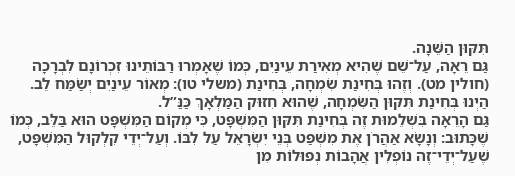תִּקּוּן הַשֵּׁנָה.
גַּם רֵאָה, עַל־שֵׁם שֶׁהִיא מְאִירַת עֵינַיִם, כְּמוֹ שֶׁאָמְרוּ רַבּוֹתֵינוּ זִכְרוֹנָם לִבְרָכָה (חולין מט). וְזֶהוּ בְּחִינַת שִׂמְחָה, בְּחִינַת (משלי טו): מְאוֹר עֵינַיִם יְשַׂמַּח לֵב. הַיְנוּ בְּחִינַת תִּקּוּן הַשִּׂמְחָה, שֶׁהוּא חִזּוּק הַמַּלְאָךְ כַּנַּ”ל.
גַּם הָרֵאָה בִּשְׁלֵמוּת זֶה בְּחִינַת תִּקּוּן הַמִּשְׁפָּט, כִּי מְקוֹם הַמִּשְׁפָּט הוּא בַּלֵּב, כְּמוֹ שֶׁכָּתוּב: וְנָשָׂא אַהֲרֹן אֶת מִשְׁפַּט בְּנֵי יִשְׂרָאֵל עַל לִבּוֹ. וְעַל־יְדֵי קִלְקוּל הַמִּשְׁפָּט, שֶׁעַל־יְדֵי־זֶה נוֹפְלִין אֲהָבוֹת נְפוּלוֹת מִן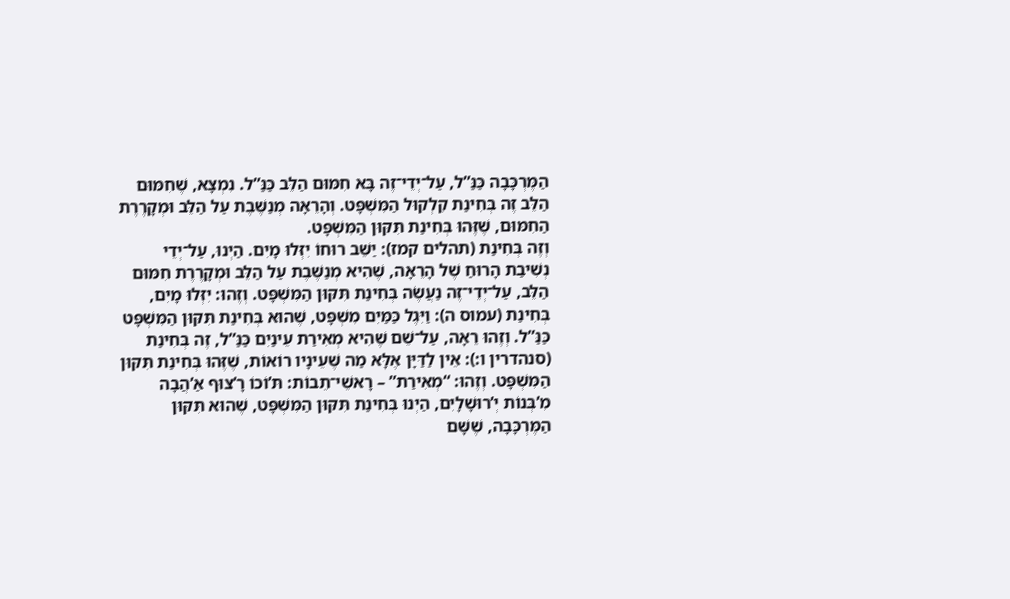הַמֶּרְכָּבָה כַּנַּ”ל, עַל־יְדֵי־זֶה בָּא חִמּוּם הַלֵּב כַּנַּ”ל. נִמְצָא, שֶׁחִמּוּם הַלֵּב זֶה בְּחִינַת קִלְקוּל הַמִּשְׁפָּט. וְהָרֵאָה מְנַשֶּׁבֶת עַל הַלֵּב וּמְקָרֶרֶת הַחִמּוּם, שֶׁזֶּהוּ בְּחִינַת תִּקּוּן הַמִּשְׁפָּט.
וְזֶה בְּחִינַת (תהלים קמז): יַשֵּׁב רוּחוֹ יִזְּלוּ מָיִם. הַיְנוּ, עַל־יְדֵי נְשִׁיבַת הָרוּחַ שֶׁל הָרֵאָה, שֶׁהִיא מְנַשֶּׁבֶת עַל הַלֵּב וּמְקָרֶרֶת חִמּוּם הַלֵּב, עַל־יְדֵי־זֶה נַעֲשֶׂה בְּחִינַת תִּקּוּן הַמִּשְׁפָּט. וְזֶהוּ: יִזְּלוּ מָיִם, בְּחִינַת (עמוס ה): וַיִּגֶל כַּמַּיִם מִשְׁפָּט, שֶׁהוּא בְּחִינַת תִּקּוּן הַמִּשְׁפָּט כַּנַּ”ל. וְזֶהוּ רֵאָה, עַל־שֵׁם שֶׁהִיא מְאִירַת עֵינַיִם כַּנַּ”ל, זֶה בְּחִינַת (סנהדרין ו:): אֵין לַדַּיָּן אֶלָּא מַה שֶּׁעֵינָיו רוֹאוֹת, שֶׁזֶּהוּ בְּחִינַת תִּקּוּן הַמִּשְׁפָּט. וְזֶהוּ: “מְאִירַת” – רָאשֵׁי־תֵבוֹת: תּ’וֹכוֹ רָ’צוּף אַ’הֲבָה מִ’בְּנוֹת יְ’רוּשָׁלָיִם, הַיְנוּ בְּחִינַת תִּקּוּן הַמִּשְׁפָּט, שֶׁהוּא תִּקּוּן הַמֶּרְכָּבָה, שֶׁשָּׁם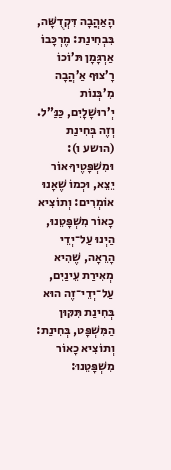הָאַהֲבָה דִּקְדֻשָּׁה, בִּבְחִינַת: מֶרְכָּבוֹ אַרְגָּמָן תּ’וֹכוֹ רָ’צוּף אַ’הֲבָה מִ’בְּנוֹת יְ’רוּשָׁלָיִם, כַּנַּ”ל. וְזֶה בְּחִינַת (הושע ו): וּמִשְׁפָּטֶיךָ אוֹר יֵצֵא, וּכְמוֹ שֶׁאָנוּ אוֹמְרִים: וְתוֹצִיא כָאוֹר מִשְׁפָּטֵנוּ, הַיְנוּ עַל־יְדֵי הָרֵאָה, שֶׁהִיא מְאִירַת עֵינַיִם, עַל־יְדֵי־זֶה הוּא בְּחִינַת תִּקּוּן הַמִּשְׁפָּט, בְּחִינַת: וְתוֹצִיא כָאוֹר מִשְׁפָּטֵנוּ: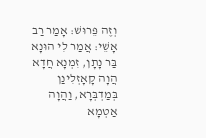וְזֶה פֵּרוּשׁ: אָמַר רַב אָשֵׁי: אֲמַר לִי הוּנָא בַּר נָתָן, זִמְנָא חֲדָא הֲוָה קָאָזְלִינַן בְּמַדְבְּרָא, וַהֲוָה אַטְמָא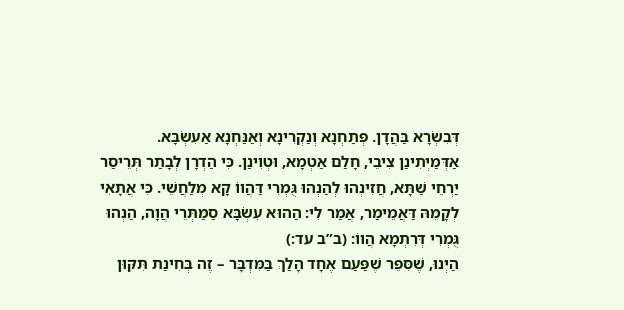דְּבִשְׂרָא בַּהֲדָן. פְּתַחְנָא וְנַקְרִינָא וְאַנַּחְנָא אַעִשְׂבָּא. אַדְּמַיְתִינַן צִיבֵי, חָלַם אַטְמָא, וּטְוִינַן. כִּי הַדְרָן לְבָתַר תְּרֵיסַר יַרְחֵי שַׁתָּא, חֲזִינְהוּ לְהַנְהוּ גֻּמְרִי דַּהֲווֹ קָא מְלַחֲשֵׁי. כִּי אֲתָאִי לְקָמֵהּ דַּאֲמֵימַר, אֲמַר לִי: הַהוּא עִשְׂבָּא סַמַתְּרֵי הֲוָה, הַנְהוּ גֻּמְרִי דְּרִתְמָא הֲווֹ: (ב”ב עד:)
הַיְנוּ, שֶׁסִּפֵּר שֶׁפַּעַם אֶחָד הָלַךְ בַּמִּדְבָּר – זֶה בְּחִינַת תִּקּוּן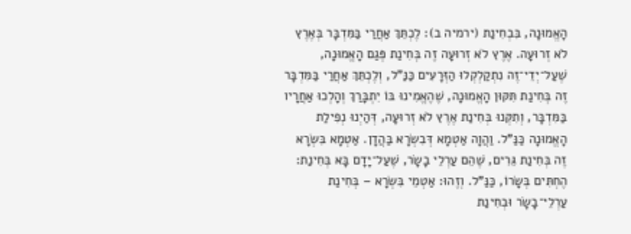הָאֱמוּנָה, בִּבְחִינַת (ירמיה ב): לֶכְתֵּךְ אַחֲרַי בַּמִּדְבָּר בְּאֶרֶץ לֹא זְרוּעָה. אֶרֶץ לֹא זְרוּעָה זֶה בְּחִינַת פְּגַם הָאֱמוּנָה, שֶׁעַל־יְדֵי־זֶה נִתְקַלְקְלוּ הַזְּרָעִים כַּנַּ”ל, וְלֶכְתֵּךְ אַחֲרַי בַּמִּדְבָּר זֶה בְּחִינַת תִּקּוּן הָאֱמוּנָה, שֶׁהֶאֱמִינוּ בּוֹ יִתְבָּרַךְ וְהָלְכוּ אַחֲרָיו בַּמִּדְבָּר, וְתִקְּנוּ בְּחִינַת אֶרֶץ לֹא זְרוּעָה, דְּהַיְנוּ נְפִילַת הָאֱמוּנָה כַּנַּ”ל. וַהֲוָה אַטְמָא דְּבִשְׂרָא בַּהֲדָן. אַטְמָא בִּשְׂרָא זֶה בְּחִינַת גֵּרִים, שֶׁהֵם עַרְלֵי בָשָׂר, שֶׁעַל־יָדָם בָּא בְּחִינַת: הֶחְתִּים בְּשָׂרוֹ, כַּנַּ”ל. וְזֶהוּ: אַטְמֵי בִּשְׂרָא – בְּחִינַת עַרְלֵי־בָשָׂר וּבְחִינַת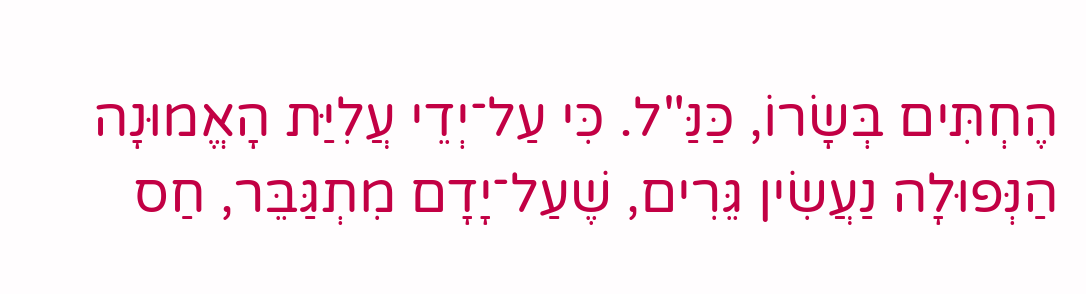הֶחְתִּים בְּשָׂרוֹ, כַּנַּ"ל. כִּי עַל־יְדֵי עֲלִיַּת הָאֱמוּנָה הַנְּפוּלָה נַעֲשִׂין גֵּרִים, שֶׁעַל־יָדָם מִתְגַּבֵּר, חַס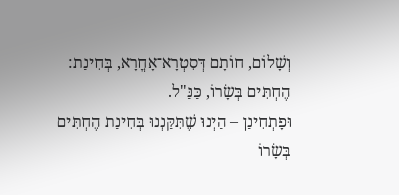וְשָׁלוֹם, חוֹתָם דְּסִטְרָא־אָחֳרָא, בְּחִינַת: הֶחְתִּים בְּשָׂרוֹ, כַּנַּ"ל.
וּפָתְחִינַן – הַיְנוּ שֶׁתִּקַּנְנוּ בְּחִינַת הֶחְתִּים בְּשָׂרוֹ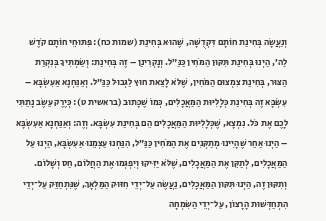וְנַעֲשָׂה בְּחִינַת חוֹתָם דִּקְדֻשָּׁה, שֶׁהוּא בְּחִינַת (שמות כח): פִּתּוּחֵי חוֹתָם קֹדֶשׁ לַה’, הַיְנוּ בְּחִינַת תִּקּוּן הַמֹּחִין כַּנַּ”ל. וְנָקְרִינַן – זֶה בְּחִינַת: וְשַׂמְתִּיךָ בְּנִקְרַת הַצּוּר, בְּחִינַת צִמְצוּם הַמֹּחִין, שֶׁלֹּא לָצֵאת חוּץ לַגְּבוּל כַּנַּ”ל. וְאַנַּחְנָא אַעִשְׂבָּא – עִשְׂבָּא זֶה בְּחִינַת כְּלָלִיּוּת הַמַּאֲכָלִים, כְּמוֹ שֶׁכָּתוּב (בראשית ט): כְּיֶרֶק עֵשֶׂב נָתַתִּי לָכֶם אֶת כֹּל. נִמְצָא, שֶׁכְּלָלִיּוּת הַמַּאֲכָלִים הֵם בְּחִינַת עִשְׂבָּא. וְזֶה: וְאַנַּחְנָא אַעִשְׂבָּא – הַיְנוּ אַחַר שֶׁהָיִינוּ מְתַקְּנִים אֶת הַמֹּחִין כַּנַּ”ל, הִנַּחְנוּ עַצְמֵנוּ אַעִשְׂבָּא, הַיְנוּ עַל הַמַּאֲכָלִים, לְתַקֵּן אֶת הַמַּאֲכָלִים, שֶׁלֹּא יַזִּיקוּ וְיִפְגְּמוּ אֶת הַחֲלוֹם, חַס וְשָׁלוֹם. וְתִקּוּן זֶה, הַיְנוּ תִּקּוּן הַמַּאֲכָלִים, נַעֲשֶׂה עַל־יְדֵי חִזּוּק הַמַּלְאָךְ, שֶׁנִּתְחַזֵּק עַל־יְדֵי הִתְחַדְּשׁוּת הָרָצוֹן, עַל־יְדֵי הַשִּׂמְחָה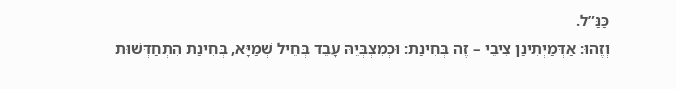כַּנַּ”ל.
וְזֶהוּ: אַדְּמַיְתִינַן צִיבֵי – זֶה בְּחִינַת: וּכְמִצְבְּיֵהּ עָבֵד בְּחֵיל שְׁמַיָּא, בְּחִינַת הִתְחַדְּשׁוּת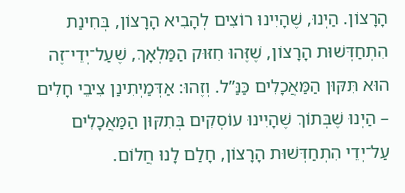הָרָצוֹן. הַיְנוּ, שֶׁהָיִינוּ רוֹצִים לְהָבִיא הָרָצוֹן, בְּחִינַת הִתְחַדְּשׁוּת הָרָצוֹן, שֶׁזֶּהוּ חִזּוּק הַמַּלְאָךְ, שֶׁעַל־יְדֵי־זֶה הוּא תִּקּוּן הַמַּאֲכָלִים כַּנַּ”ל. וְזֶהוּ: אַדְּמַיְתִינַן צִיבֵי חָלִים – הַיְנוּ שֶׁבְּתוֹךְ שֶׁהָיִינוּ עוֹסְקִים בְּתִקּוּן הַמַּאֲכָלִים עַל־יְדֵי הִתְחַדְּשׁוּת הָרָצוֹן, חָלַם לָנוּ חֲלוֹם.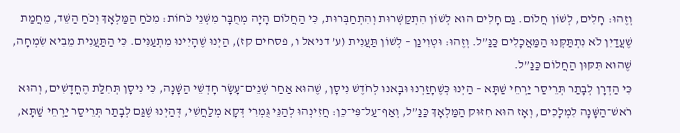וְזֶהוּ: חָלִים, לְשׁוֹן חֲלוֹם. גַּם חָלִים הוּא לְשׁוֹן הִתְקַשְּׁרוּת וְהִתְחַבְּרוּת, כִּי הַחֲלוֹם הָיָה מְחֻבָּר מִשְּׁנֵי כֹּחוֹת: מִכֹּחַ הַמַּלְאָךְ וְכֹחַ הַשֵּׁד, מֵחֲמַת שֶׁעֲדַיִן לֹא נִתְתַּקְּנוּ הַמַּאֲכָלִים כַּנַּ”ל. וְזֶהוּ: וּטְוִינַן – לְשׁוֹן תַּעֲנִית (ע’ דניאל ו, פסחים קז), הַיְנוּ שֶׁהָיִינוּ מִתְעַנִּים. כִּי הַתַּעֲנִית מֵבִיא שִׂמְחָה, שֶׁהוּא תִּקּוּן הַחֲלוֹם כַּנַּ”ל.
כִּי הַדְרָן לְבָתַר תְּרֵיסַר יַרְחֵי שַׁתָּא – הַיְנוּ כְּשֶׁחָזַרְנוּ וּבָאנוּ לְחֹדֶשׁ נִיסָן, שֶׁהוּא אַחַר שְׁנֵים־עָשָׂר חָדְשֵׁי הַשָּׁנָה, כִּי נִיסָן תְּחִלַּת הֶחֳדָשִׁים, וְהוּא רֹאשׁ־הַשָּׁנָה לִמְלָכִים, וְאָז הוּא חִזּוּק הַמַּלְאָךְ כַּנַּ”ל, וְאַף־עַל־פִּי־כֵן: חֲזִינְהוּ לְהַנֵּי גֻּמְרִי דְּקָא מְלַחֲשִׁי, דְּהַיְנוּ שֶׁגַּם לְבָתַר תְּרֵיסַר יַרְחֵי שַׁתָּא,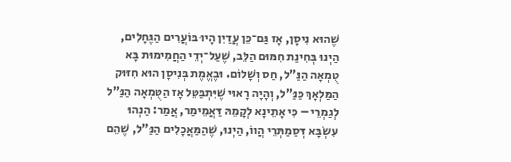שֶׁהוּא נִיסָן, אָז גַּם־כֵּן עֲדַיִן הָיוּ בּוֹעֲרִים הַגֶּחָלִים, הַיְנוּ בְּחִינַת חִמּוּם הַלֵּב, שֶׁעַל־יְדֵי הַחֲמִימוּת בָּא טֻמְאָה הַנַּ”ל, חַס וְשָׁלוֹם. וּבֶאֱמֶת בְּנִיסָן הוּא חִזּוּק הַמַּלְאָךְ כַּנַּ”ל, וְהָיָה רָאוּי שֶׁיִּתְבַּטֵּל אָז הַטֻּמְאָה הַנַּ”ל לְגַמְרֵי – כִּי אָתֵינָא לְקָמֵהּ דַּאֲמֵימַר, אֲמַר: הַנְהוּ עִשְׂבָּא דְּסַמַתְּרֵי הֲווֹ, הַיְנוּ, שֶׁהַמַּאֲכָלִים הַנַּ"ל, שֶׁהֵם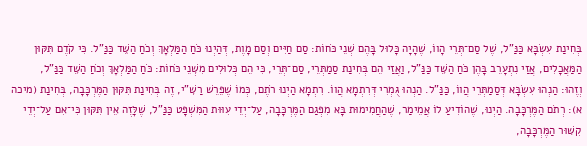בְּחִינַת עִשְׂבָּא כַּנַּ"ל, שֶׁל סַם־תְּרֵי הָווֹ, שֶׁהָיָה כָּלוּל בָּהֶם שְׁנֵי כֹּחוֹת: סַם חַיִּים וְסַם מָוֶת, דְּהַיְנוּ כֹּחַ הַמַּלְאָךְ וְכֹחַ הַשֵּׁד כַּנַּ"ל. כִּי קֹדֶם תִּקּוּן הַמַּאֲכָלִים, אֲזַי נִתְעָרֵב בָּהֶן כֹּחַ הַשֵּׁד כַּנַּ"ל, וַאֲזַי הֵם בְּחִינַת סַמַתְּרֵי, סַם־תְּרֵי, כִּי הֵם כְּלוּלִים מִשְּׁנֵי כֹּחוֹת: כֹּחַ הַמַּלְאָךְ וְכֹחַ הַשֵּׁד כַּנַּ"ל,
וְזֶהוּ: הַנְהוּ עִשְׂבָּא דְּסַמַתְּרֵי הֲווֹ, כַּנַּ”ל. הַנְהוּ גֻּמְרִי דְּרִתְמָא הֲווֹ. רִתְמָא הַיְנוּ רֹתֶם, כְּמוֹ שֶׁפֵּרֵשׁ רַשִּׁ”י, זֶה בְּחִינַת תִּקּוּן הַמֶּרְכָּבָה, בְּחִינַת (מיכה א): רְתֹם הַמֶּרְכָּבָה. הַיְנוּ, שֶׁהוֹדִיעַ לוֹ אֲמֵימַר, שֶׁהַחֲמִימוּת בָּא מִפְּגַם הַמֶּרְכָּבָה, עַל־יְדֵי עִוּוּת הַמִּשְׁפָּט כַּנַּ”ל, שֶׁלָּזֶה אֵין תִּקּוּן כִּי־אִם עַל־יְדֵי קִשּׁוּר הַמֶּרְכָּבָה,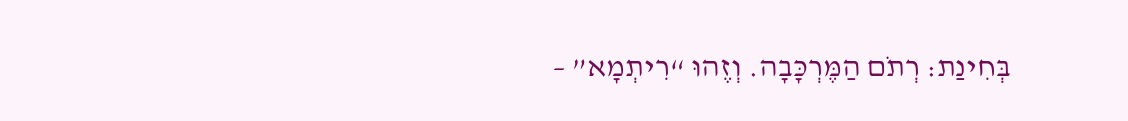בְּחִינַת: רְתֹם הַמֶּרְכָּבָה. וְזֶהוּ “רִיתְמָא” –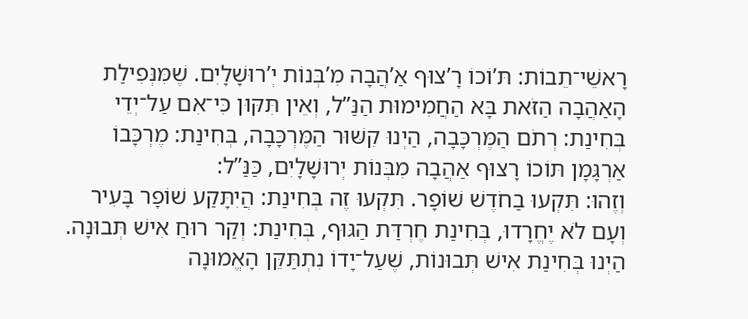רָאשֵׁי־תֵבוֹת: תּ’וֹכוֹ רָ’צוּף אַ’הֲבָה מִ’בְּנוֹת יְ’רוּשָׁלָיִם. שֶׁמִּנְּפִילַת הָאַהֲבָה הַזֹּאת בָּא הַחֲמִימוּת הַנַּ”ל, וְאֵין תִּקּוּן כִּי־אִם עַל־יְדֵי בְּחִינַת: רְתֹם הַמֶּרְכָּבָה, הַיְנוּ קִשּׁוּר הַמֶּרְכָּבָה, בְּחִינַת: מֶרְכָּבוֹ אַרְגָּמָן תּוֹכוֹ רָצוּף אַהֲבָה מִבְּנוֹת יְרוּשָׁלָיִם, כַּנַּ”ל:
וְזֶהוּ: תִּקְעוּ בַחֹדֶשׁ שׁוֹפָר. תִּקְעוּ זֶה בְּחִינַת: הֲיִתָּקַע שׁוֹפָר בָּעִיר וְעָם לֹא יֶחֱרָדוּ, בְּחִינַת חֶרְדַּת הַגּוּף, בְּחִינַת: וְקַר רוּחַ אִישׁ תְּבוּנָה. הַיְנוּ בְּחִינַת אִישׁ תְּבוּנוֹת, שֶׁעַל־יָדוֹ נִתְתַּקֵּן הָאֱמוּנָה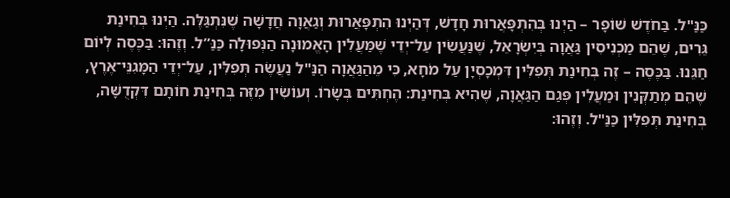כַּנַּ"ל. בַּחֹדֶשׁ שׁוֹפָר – הַיְנוּ בְּהִתְפָּאֲרוּת חָדָשׁ, דְּהַיְנוּ הִתְפָּאֲרוּת וְגַאֲוָה חֲדָשָׁה שֶׁנִּתְגַּלֶּה. הַיְנוּ בְּחִינַת גֵּרִים, שֶׁהֵם מַכְנִיסִין גַּאֲוָה בְּיִשְׂרָאֵל, שֶׁנַּעֲשִׂין עַל־יְדֵי שֶׁמַּעֲלִין הָאֱמוּנָה הַנְּפוּלָה כַּנַּ”ל. וְזֶהוּ: בַּכֶּסֶה לְיוֹם חַגֵּנוּ. בַּכֶּסֶה – זֶה בְּחִינַת תְּפִלִּין דִּמְכָסְיָן עַל מֹחָא, כִּי מֵהַגַּאֲוָה הַנַּ"ל נַעֲשֶׂה תְּפִלִּין, עַל־יְדֵי הַמָּגִנֵּי־אֶרֶץ, שֶׁהֵם מְתַקְּנִין וּמַעֲלִין פְּגַם הַגַּאֲוָה, שֶׁהִיא בְּחִינַת: הֶחְתִּים בְּשָׂרוֹ. וְעוֹשִׂין מִזֶּה בְּחִינַת חוֹתָם דִּקְדֻשָּׁה, בְּחִינַת תְּפִלִּין כַּנַּ"ל. וְזֶהוּ: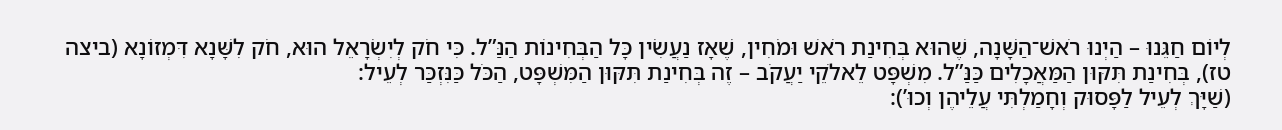לְיוֹם חַגֵּנוּ – הַיְנוּ רֹאשׁ־הַשָּׁנָה, שֶׁהוּא בְּחִינַת רֹאשׁ וּמֹחִין, שֶׁאָז נַעֲשִׂין כָּל הַבְּחִינוֹת הַנַּ”ל. כִּי חֹק לְיִשְׂרָאֵל הוּא, חֹק לִשָּׁנָא דִּמְזוֹנָא (ביצה טז), בְּחִינַת תִּקּוּן הַמַּאֲכָלִים כַּנַּ”ל. מִשְׁפָּט לֵאלֹקֵי יַעֲקֹב – זֶה בְּחִינַת תִּקּוּן הַמִּשְׁפָּט, הַכֹּל כַּנִּזְכַּר לְעֵיל:
(שַׁיָּךְ לְעֵיל לַפָּסוּק וְחָמַלְתִּי עֲלֵיהֶן וְכוּ’):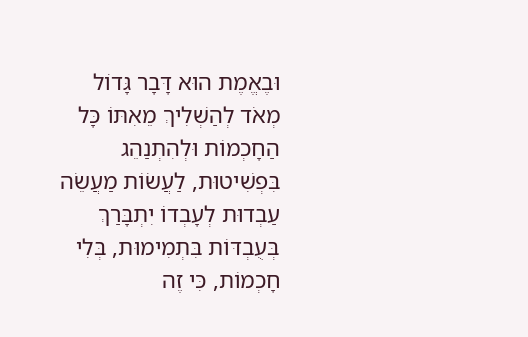וּבֶאֱמֶת הוּא דָּבָר גָּדוֹל מְאֹד לְהַשְׁלִיךְ מֵאִתּוֹ כָּל הַחָכְמוֹת וּלְהִתְנַהֵג בִּפְשִׁיטוּת, לַעֲשׂוֹת מַעֲשֵׂה עַבְדוּת לְעָבְדוֹ יִתְבָּרַךְ בְּעֻבְדּוֹת בִּתְמִימוּת, בְּלִי חָכְמוֹת, כִּי זֶה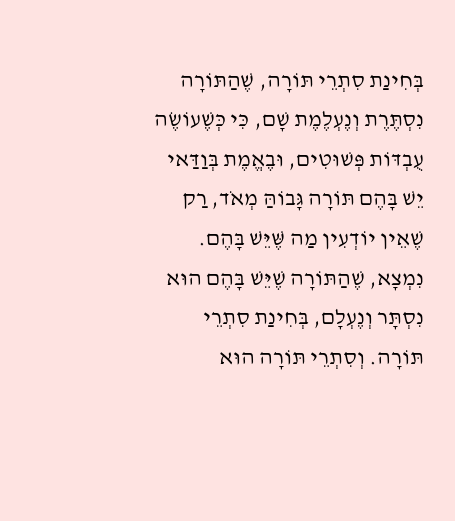בְּחִינַת סִתְרֵי תּוֹרָה, שֶׁהַתּוֹרָה נִסְתֶּרֶת וְנֶעְלֶמֶת שָׁם, כִּי כְּשֶׁעוֹשֶׂה עֻבְדּוֹת פְּשׁוּטִים, וּבֶאֱמֶת בְּוַדַּאי יֵשׁ בָּהֶם תּוֹרָה גָּבוֹהַּ מְאֹד, רַק שֶׁאֵין יוֹדְעִין מַה שֶּׁיֵּשׁ בָּהֶם. נִמְצָא, שֶׁהַתּוֹרָה שֶׁיֵּשׁ בָּהֶם הוּא נִסְתָּר וְנֶעְלָם, בְּחִינַת סִתְרֵי תּוֹרָה. וְסִתְרֵי תּוֹרָה הוּא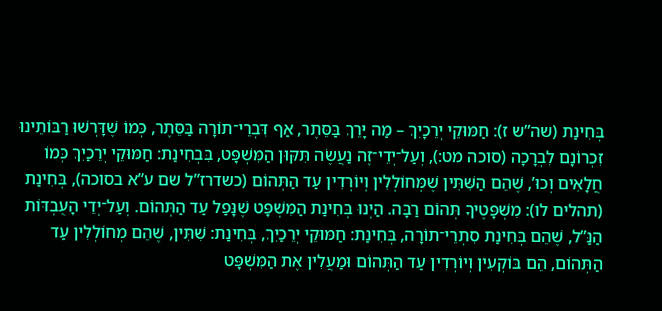בְּחִינַת (שה”ש ז): חַמּוּקֵי יְרֵכָיִךְ – מַה יָּרֵךְ בַּסֵּתֶר, אַף דִּבְרֵי־תוֹרָה בַּסֵּתֶר, כְּמוֹ שֶׁדָּרְשׁוּ רַבּוֹתֵינוּ זִכְרוֹנָם לִבְרָכָה (סוכה מט:), וְעַל־יְדֵי־זֶה נַעֲשֶׂה תִּקּוּן הַמִּשְׁפָּט, בִּבְחִינַת: חַמּוּקֵי יְרֵכַיִךְ כְּמוֹ חֲלָאִים וְכוּ’, שֶׁהֵם הַשִּׁתִּין שֶׁמְּחוֹלְלִין וְיוֹרְדִין עַד הַתְּהוֹם (כשדרז”ל שם ע”א בסוכה), בְּחִינַת (תהלים לו): מִשְׁפָּטֶיךָ תְּהוֹם רַבָּה. הַיְנוּ בְּחִינַת הַמִּשְׁפָּט שֶׁנָּפַל עַד הַתְּהוֹם. וְעַל־יְדֵי הָעֻבְדּוֹת הַנַּ”ל, שֶׁהֵם בְּחִינַת סִתְרֵי־תוֹרָה, בְּחִינַת: חַמּוּקֵי יְרֵכַיִךְ, בְּחִינַת: שִׁתִּין, שֶׁהֵם מְחוֹלְלִין עַד הַתְּהוֹם, הֵם בּוֹקְעִין וְיוֹרְדִין עַד הַתְּהוֹם וּמַעֲלִין אֶת הַמִּשְׁפָּט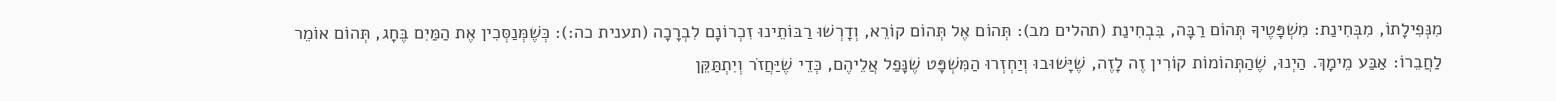מִנְּפִילָתוֹ, מִבְּחִינַת: מִשְׁפָּטֶיךָ תְּהוֹם רַבָּה, בִּבְחִינַת (תהלים מב): תְּהוֹם אֶל תְּהוֹם קוֹרֵא, וְדָרְשׁוּ רַבּוֹתֵינוּ זִכְרוֹנָם לִבְרָכָה (תענית כה:): כְּשֶׁמְּנַסְּכִין אֶת הַמַּיִם בֶּחָג, תְּהוֹם אוֹמֵר לַחֲבֵרוֹ: אַבַּע מֵימָךְ. הַיְנוּ, שֶׁהַתְּהוֹמוֹת קוֹרִין זֶה לָזֶה, שֶׁיָּשׁוּבוּ וְיַחְזְרוּ הַמִּשְׁפָּט שֶׁנָּפַל אֲלֵיהֶם, כְּדֵי שֶׁיַּחֲזֹר וְיִתְתַּקֵּן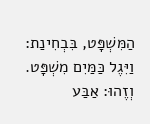הַמִּשְׁפָּט, בִּבְחִינַת: וַיִּגֶל כַּמַּיִם מִשְׁפָּט. וְזֶהוּ: אַבַּע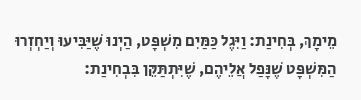מֵימָךְ, בְּחִינַת: וַיִּגֶל כַּמַּיִם מִשְׁפָּט, הַיְנוּ שֶׁיַּבִּיעוּ וְיַחְזְרוּ הַמִּשְׁפָּט שֶׁנָּפַל אֲלֵיהֶם, שֶׁיִּתְתַּקֵּן בִּבְחִינַת: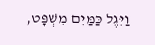וַיִּגֶל כַּמַּיִם מִשְׁפָּט,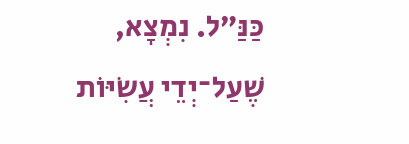כַּנַּ”ל. נִמְצָא, שֶׁעַל־יְדֵי עֲשִׂיּוֹת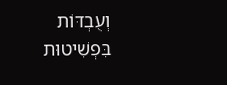וְעֻבְדּוֹת בִּפְשִׁיטוּת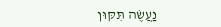נַעֲשֶׂה תִּקּוּן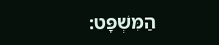הַמִּשְׁפָּט: